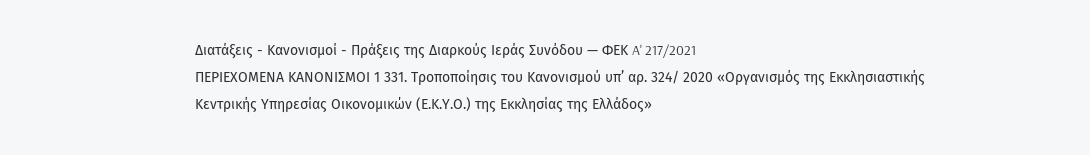Διατάξεις - Κανονισμοί - Πράξεις της Διαρκούς Ιεράς Συνόδου — ΦΕΚ A' 217/2021
ΠΕΡΙΕΧΟΜΕΝΑ ΚΑΝΟΝΙΣΜΟΙ 1 331. Τροποποίησις του Κανονισμού υπ’ αρ. 324/ 2020 «Οργανισμός της Εκκλησιαστικής Κεντρικής Υπηρεσίας Οικονομικών (Ε.Κ.Υ.Ο.) της Εκκλησίας της Ελλάδος»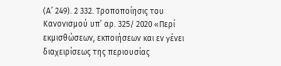(Α’ 249). 2 332. Τροποποίησις του Κανονισμού υπ’ αρ. 325/ 2020 «Περί εκμισθώσεων, εκποιήσεων και εν γένει διαχειρίσεως της περιουσίας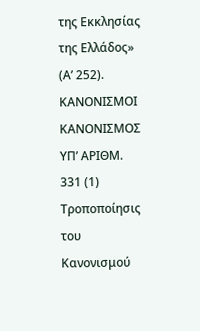της Εκκλησίας της Ελλάδος» (Α’ 252). ΚΑΝΟΝΙΣΜΟΙ ΚΑΝΟΝΙΣΜΟΣ ΥΠ’ ΑΡΙΘΜ. 331 (1) Τροποποίησις του Κανονισμού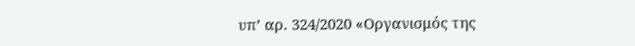υπ’ αρ. 324/2020 «Οργανισμός της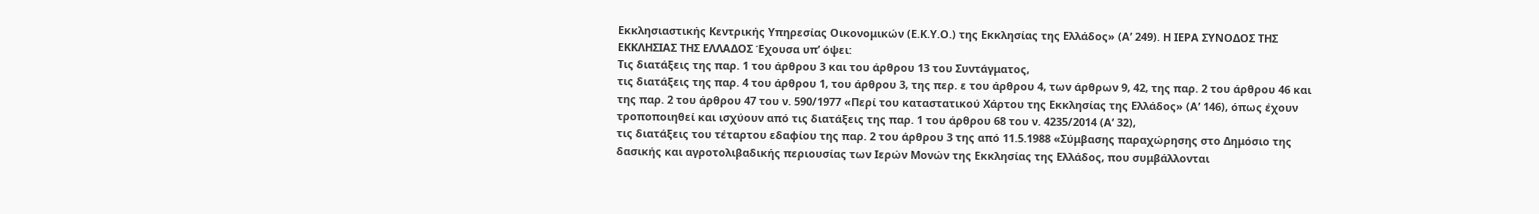Εκκλησιαστικής Κεντρικής Υπηρεσίας Οικονομικών (Ε.Κ.Υ.Ο.) της Εκκλησίας της Ελλάδος» (Α’ 249). Η ΙΕΡΑ ΣΥΝΟΔΟΣ ΤΗΣ ΕΚΚΛΗΣΙΑΣ ΤΗΣ ΕΛΛΑΔΟΣ Έχουσα υπ’ όψει:
Τις διατάξεις της παρ. 1 του άρθρου 3 και του άρθρου 13 του Συντάγματος,
τις διατάξεις της παρ. 4 του άρθρου 1, του άρθρου 3, της περ. ε του άρθρου 4, των άρθρων 9, 42, της παρ. 2 του άρθρου 46 και της παρ. 2 του άρθρου 47 του ν. 590/1977 «Περί του καταστατικού Χάρτου της Εκκλησίας της Ελλάδος» (Α’ 146), όπως έχουν τροποποιηθεί και ισχύουν από τις διατάξεις της παρ. 1 του άρθρου 68 του ν. 4235/2014 (Α’ 32),
τις διατάξεις του τέταρτου εδαφίου της παρ. 2 του άρθρου 3 της από 11.5.1988 «Σύμβασης παραχώρησης στο Δημόσιο της δασικής και αγροτολιβαδικής περιουσίας των Ιερών Μονών της Εκκλησίας της Ελλάδος, που συμβάλλονται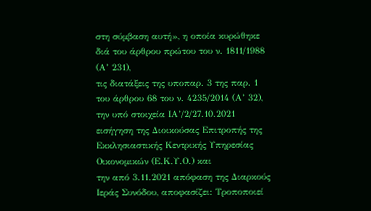στη σύμβαση αυτή», η οποία κυρώθηκε διά του άρθρου πρώτου του ν. 1811/1988 (Α’ 231),
τις διατάξεις της υποπαρ. 3 της παρ. 1 του άρθρου 68 του ν. 4235/2014 (Α’ 32),
την υπό στοιχεία ΙΑ’/2/27.10.2021 εισήγηση της Διοικούσας Επιτροπής της Εκκλησιαστικής Κεντρικής Υπηρεσίας Οικονομικών (Ε.Κ.Υ.Ο.) και
την από 3.11.2021 απόφαση της Διαρκούς Ιεράς Συνόδου, αποφασίζει: Τροποποιεί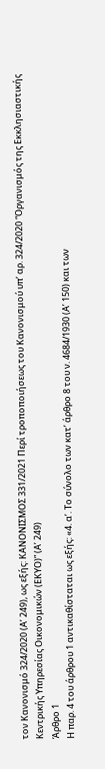τον Κανονισμό 324/2020 (Α’ 249), ως εξής: ΚΑΝΟΝΙΣΜΟΣ 331/2021 Περί τροποποιήσεως του Κανονισμού υπ’ αρ. 324/2020 “Οργανισμός της Εκκλησιαστικής Κεντρικής Υπηρεσίας Οικονομικών (ΕΚΥΟ)” (Α’ 249)
Άρθρο 1
Η παρ. 4 του άρθρου 1 αντικαθίσταται ως εξής: «4. α’. Το σύνολο των κατ’ άρθρο 8 του ν. 4684/1930 (Α’ 150) και των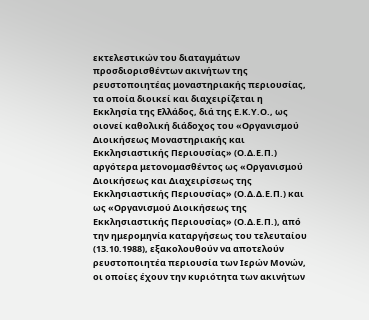εκτελεστικών του διαταγμάτων προσδιορισθέντων ακινήτων της ρευστοποιητέας μοναστηριακής περιουσίας, τα οποία διοικεί και διαχειρίζεται η Εκκλησία της Ελλάδος, διά της Ε.Κ.Υ.Ο., ως οιονεί καθολική διάδοχος του «Οργανισμού Διοικήσεως Μοναστηριακής και Εκκλησιαστικής Περιουσίας» (Ο.Δ.Ε.Π.) αργότερα μετονομασθέντος ως «Οργανισμού Διοικήσεως και Διαχειρίσεως της Εκκλησιαστικής Περιουσίας» (Ο.Δ.Δ.Ε.Π.) και ως «Οργανισμού Διοικήσεως της Εκκλησιαστικής Περιουσίας» (Ο.Δ.Ε.Π.), από την ημερομηνία καταργήσεως του τελευταίου (13.10.1988), εξακολουθούν να αποτελούν ρευστοποιητέα περιουσία των Ιερών Μονών, οι οποίες έχουν την κυριότητα των ακινήτων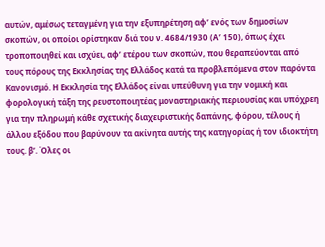αυτών, αμέσως τεταγμένη για την εξυπηρέτηση αφ’ ενός των δημοσίων σκοπών, οι οποίοι ορίστηκαν διά του ν. 4684/1930 (Α’ 150), όπως έχει τροποποιηθεί και ισχύει, αφ’ ετέρου των σκοπών, που θεραπεύονται από τους πόρους της Εκκλησίας της Ελλάδος κατά τα προβλεπόμενα στον παρόντα Κανονισμό. Η Εκκλησία της Ελλάδος είναι υπεύθυνη για την νομική και φορολογική τάξη της ρευστοποιητέας μοναστηριακής περιουσίας και υπόχρεη για την πληρωμή κάθε σχετικής διαχειριστικής δαπάνης, φόρου, τέλους ή άλλου εξόδου που βαρύνουν τα ακίνητα αυτής της κατηγορίας ή τον ιδιοκτήτη τους. β’. Όλες οι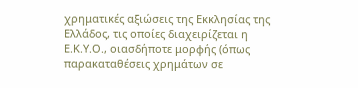χρηματικές αξιώσεις της Εκκλησίας της Ελλάδος, τις οποίες διαχειρίζεται η Ε.Κ.Υ.Ο., οιασδήποτε μορφής (όπως παρακαταθέσεις χρημάτων σε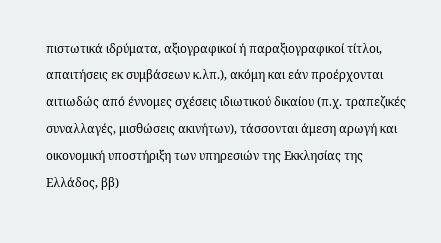πιστωτικά ιδρύματα, αξιογραφικοί ή παραξιογραφικοί τίτλοι, απαιτήσεις εκ συμβάσεων κ.λπ.), ακόμη και εάν προέρχονται αιτιωδώς από έννομες σχέσεις ιδιωτικού δικαίου (π.χ. τραπεζικές συναλλαγές, μισθώσεις ακινήτων), τάσσονται άμεση αρωγή και οικονομική υποστήριξη των υπηρεσιών της Εκκλησίας της Ελλάδος, ββ)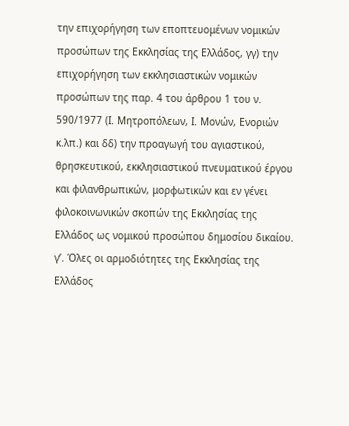την επιχορήγηση των εποπτευομένων νομικών προσώπων της Εκκλησίας της Ελλάδος, γγ) την επιχορήγηση των εκκλησιαστικών νομικών προσώπων της παρ. 4 του άρθρου 1 του ν. 590/1977 (Ι. Μητροπόλεων, Ι. Μονών, Ενοριών κ.λπ.) και δδ) την προαγωγή του αγιαστικού, θρησκευτικού, εκκλησιαστικού πνευματικού έργου και φιλανθρωπικών, μορφωτικών και εν γένει φιλοκοινωνικών σκοπών της Εκκλησίας της Ελλάδος ως νομικού προσώπου δημοσίου δικαίου. γ’. Όλες οι αρμοδιότητες της Εκκλησίας της Ελλάδος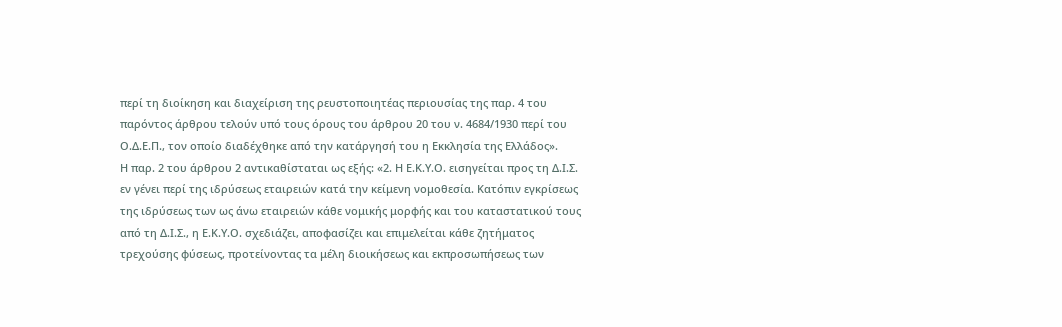περί τη διοίκηση και διαχείριση της ρευστοποιητέας περιουσίας της παρ. 4 του παρόντος άρθρου τελούν υπό τους όρους του άρθρου 20 του ν. 4684/1930 περί του Ο.Δ.Ε.Π., τον οποίο διαδέχθηκε από την κατάργησή του η Εκκλησία της Ελλάδος».
Η παρ. 2 του άρθρου 2 αντικαθίσταται ως εξής: «2. Η Ε.Κ.Υ.Ο. εισηγείται προς τη Δ.Ι.Σ. εν γένει περί της ιδρύσεως εταιρειών κατά την κείμενη νομοθεσία. Κατόπιν εγκρίσεως της ιδρύσεως των ως άνω εταιρειών κάθε νομικής μορφής και του καταστατικού τους από τη Δ.Ι.Σ., η Ε.Κ.Υ.Ο. σχεδιάζει, αποφασίζει και επιμελείται κάθε ζητήματος τρεχούσης φύσεως, προτείνοντας τα μέλη διοικήσεως και εκπροσωπήσεως των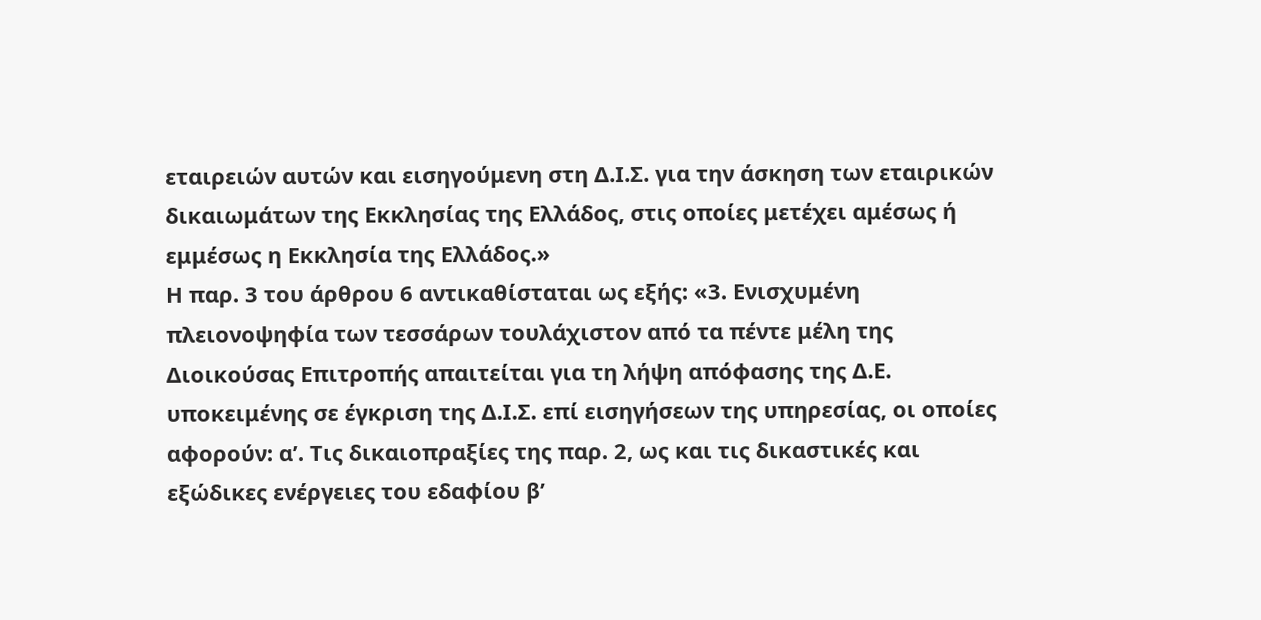εταιρειών αυτών και εισηγούμενη στη Δ.Ι.Σ. για την άσκηση των εταιρικών δικαιωμάτων της Εκκλησίας της Ελλάδος, στις οποίες μετέχει αμέσως ή εμμέσως η Εκκλησία της Ελλάδος.»
Η παρ. 3 του άρθρου 6 αντικαθίσταται ως εξής: «3. Ενισχυμένη πλειονοψηφία των τεσσάρων τουλάχιστον από τα πέντε μέλη της Διοικούσας Επιτροπής απαιτείται για τη λήψη απόφασης της Δ.Ε. υποκειμένης σε έγκριση της Δ.Ι.Σ. επί εισηγήσεων της υπηρεσίας, οι οποίες αφορούν: α’. Τις δικαιοπραξίες της παρ. 2, ως και τις δικαστικές και εξώδικες ενέργειες του εδαφίου β’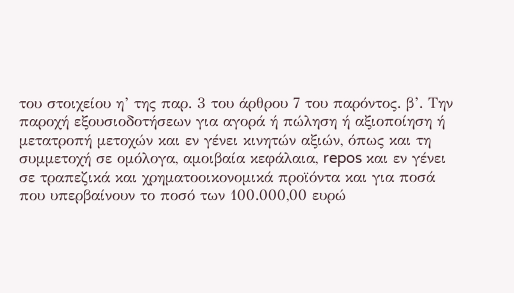του στοιχείου η’ της παρ. 3 του άρθρου 7 του παρόντος. β’. Την παροχή εξουσιοδοτήσεων για αγορά ή πώληση ή αξιοποίηση ή μετατροπή μετοχών και εν γένει κινητών αξιών, όπως και τη συμμετοχή σε ομόλογα, αμοιβαία κεφάλαια, repos και εν γένει σε τραπεζικά και χρηματοοικονομικά προϊόντα και για ποσά που υπερβαίνουν το ποσό των 100.000,00 ευρώ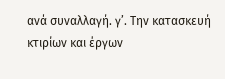ανά συναλλαγή. γ’. Την κατασκευή κτιρίων και έργων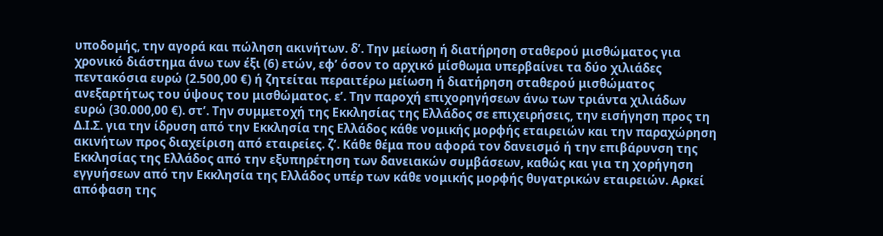υποδομής, την αγορά και πώληση ακινήτων. δ’. Την μείωση ή διατήρηση σταθερού μισθώματος για χρονικό διάστημα άνω των έξι (6) ετών, εφ’ όσον το αρχικό μίσθωμα υπερβαίνει τα δύο χιλιάδες πεντακόσια ευρώ (2.500,00 €) ή ζητείται περαιτέρω μείωση ή διατήρηση σταθερού μισθώματος ανεξαρτήτως του ύψους του μισθώματος. ε’. Την παροχή επιχορηγήσεων άνω των τριάντα χιλιάδων ευρώ (30.000,00 €). στ’. Την συμμετοχή της Εκκλησίας της Ελλάδος σε επιχειρήσεις, την εισήγηση προς τη Δ.Ι.Σ. για την ίδρυση από την Εκκλησία της Ελλάδος κάθε νομικής μορφής εταιρειών και την παραχώρηση ακινήτων προς διαχείριση από εταιρείες. ζ’. Κάθε θέμα που αφορά τον δανεισμό ή την επιβάρυνση της Εκκλησίας της Ελλάδος από την εξυπηρέτηση των δανειακών συμβάσεων, καθώς και για τη χορήγηση εγγυήσεων από την Εκκλησία της Ελλάδος υπέρ των κάθε νομικής μορφής θυγατρικών εταιρειών. Αρκεί απόφαση της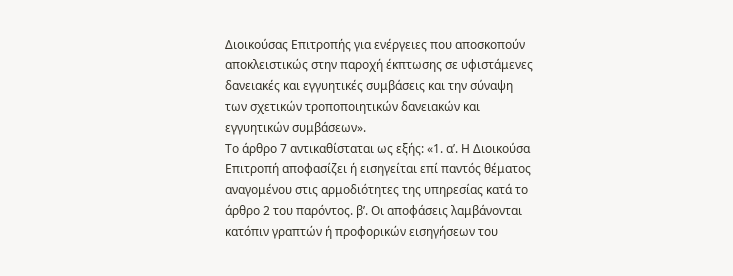Διοικούσας Επιτροπής για ενέργειες που αποσκοπούν αποκλειστικώς στην παροχή έκπτωσης σε υφιστάμενες δανειακές και εγγυητικές συμβάσεις και την σύναψη των σχετικών τροποποιητικών δανειακών και εγγυητικών συμβάσεων».
Το άρθρο 7 αντικαθίσταται ως εξής: «1. α’. Η Διοικούσα Επιτροπή αποφασίζει ή εισηγείται επί παντός θέματος αναγομένου στις αρμοδιότητες της υπηρεσίας κατά το άρθρο 2 του παρόντος. β’. Οι αποφάσεις λαμβάνονται κατόπιν γραπτών ή προφορικών εισηγήσεων του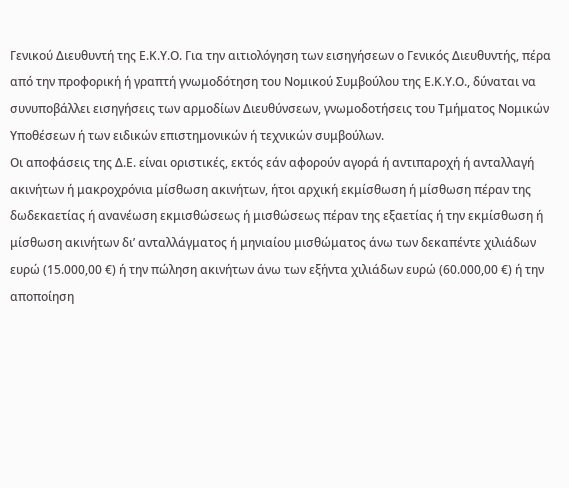Γενικού Διευθυντή της Ε.Κ.Υ.Ο. Για την αιτιολόγηση των εισηγήσεων ο Γενικός Διευθυντής, πέρα από την προφορική ή γραπτή γνωμοδότηση του Νομικού Συμβούλου της Ε.Κ.Υ.Ο., δύναται να συνυποβάλλει εισηγήσεις των αρμοδίων Διευθύνσεων, γνωμοδοτήσεις του Τμήματος Νομικών Υποθέσεων ή των ειδικών επιστημονικών ή τεχνικών συμβούλων.
Οι αποφάσεις της Δ.Ε. είναι οριστικές, εκτός εάν αφορούν αγορά ή αντιπαροχή ή ανταλλαγή ακινήτων ή μακροχρόνια μίσθωση ακινήτων, ήτοι αρχική εκμίσθωση ή μίσθωση πέραν της δωδεκαετίας ή ανανέωση εκμισθώσεως ή μισθώσεως πέραν της εξαετίας ή την εκμίσθωση ή μίσθωση ακινήτων δι’ ανταλλάγματος ή μηνιαίου μισθώματος άνω των δεκαπέντε χιλιάδων ευρώ (15.000,00 €) ή την πώληση ακινήτων άνω των εξήντα χιλιάδων ευρώ (60.000,00 €) ή την αποποίηση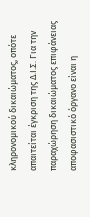κληρονομικού δικαιώματος, οπότε απαιτείται έγκριση της Δ.Ι.Σ. Για την παραχώρηση δικαιώματος επιφάνειας αποφασιστικό όργανο είναι η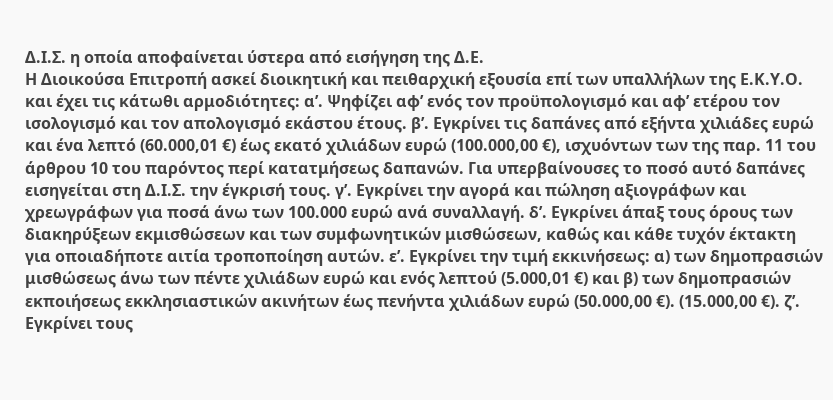Δ.Ι.Σ. η οποία αποφαίνεται ύστερα από εισήγηση της Δ.Ε.
Η Διοικούσα Επιτροπή ασκεί διοικητική και πειθαρχική εξουσία επί των υπαλλήλων της Ε.Κ.Υ.Ο. και έχει τις κάτωθι αρμοδιότητες: α’. Ψηφίζει αφ’ ενός τον προϋπολογισμό και αφ’ ετέρου τον ισολογισμό και τον απολογισμό εκάστου έτους. β’. Εγκρίνει τις δαπάνες από εξήντα χιλιάδες ευρώ και ένα λεπτό (60.000,01 €) έως εκατό χιλιάδων ευρώ (100.000,00 €), ισχυόντων των της παρ. 11 του άρθρου 10 του παρόντος περί κατατμήσεως δαπανών. Για υπερβαίνουσες το ποσό αυτό δαπάνες εισηγείται στη Δ.Ι.Σ. την έγκρισή τους. γ’. Εγκρίνει την αγορά και πώληση αξιογράφων και χρεωγράφων για ποσά άνω των 100.000 ευρώ ανά συναλλαγή. δ’. Εγκρίνει άπαξ τους όρους των διακηρύξεων εκμισθώσεων και των συμφωνητικών μισθώσεων, καθώς και κάθε τυχόν έκτακτη για οποιαδήποτε αιτία τροποποίηση αυτών. ε’. Εγκρίνει την τιμή εκκινήσεως: α) των δημοπρασιών μισθώσεως άνω των πέντε χιλιάδων ευρώ και ενός λεπτού (5.000,01 €) και β) των δημοπρασιών εκποιήσεως εκκλησιαστικών ακινήτων έως πενήντα χιλιάδων ευρώ (50.000,00 €). (15.000,00 €). ζ’. Εγκρίνει τους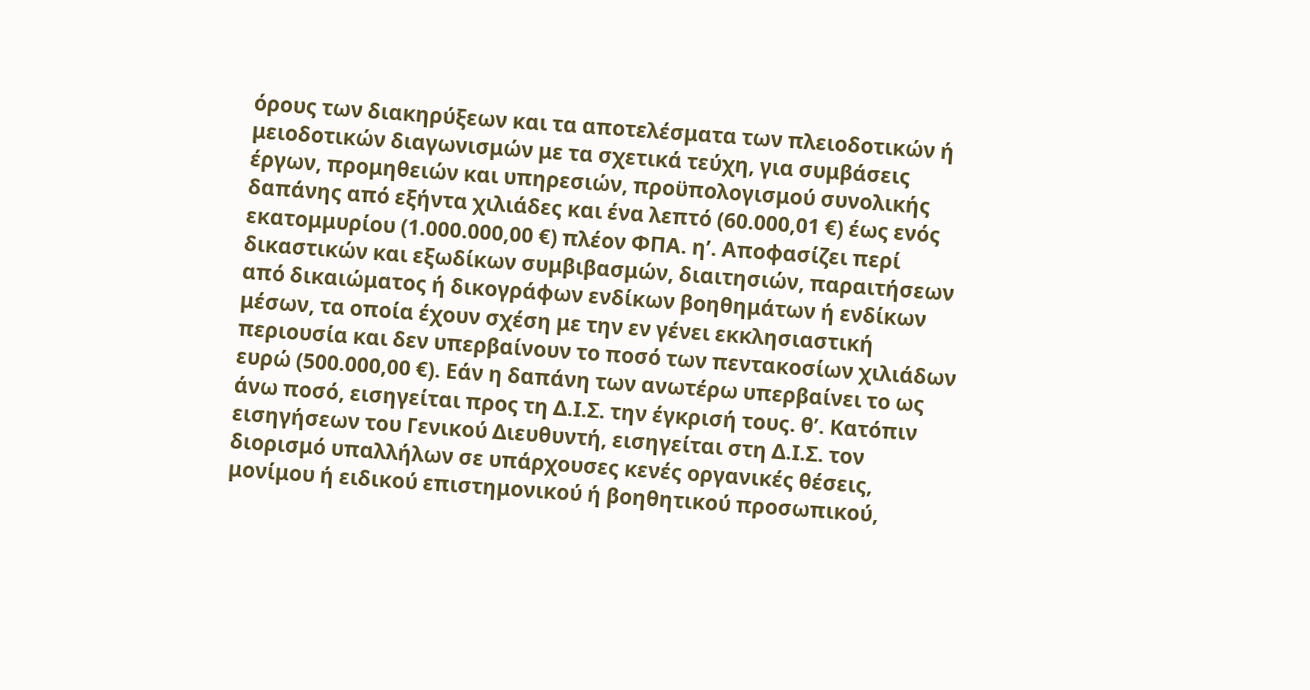όρους των διακηρύξεων και τα αποτελέσματα των πλειοδοτικών ή μειοδοτικών διαγωνισμών με τα σχετικά τεύχη, για συμβάσεις έργων, προμηθειών και υπηρεσιών, προϋπολογισμού συνολικής δαπάνης από εξήντα χιλιάδες και ένα λεπτό (60.000,01 €) έως ενός εκατομμυρίου (1.000.000,00 €) πλέον ΦΠΑ. η’. Αποφασίζει περί δικαστικών και εξωδίκων συμβιβασμών, διαιτησιών, παραιτήσεων από δικαιώματος ή δικογράφων ενδίκων βοηθημάτων ή ενδίκων μέσων, τα οποία έχουν σχέση με την εν γένει εκκλησιαστική περιουσία και δεν υπερβαίνουν το ποσό των πεντακοσίων χιλιάδων ευρώ (500.000,00 €). Εάν η δαπάνη των ανωτέρω υπερβαίνει το ως άνω ποσό, εισηγείται προς τη Δ.Ι.Σ. την έγκρισή τους. θ’. Κατόπιν εισηγήσεων του Γενικού Διευθυντή, εισηγείται στη Δ.Ι.Σ. τον διορισμό υπαλλήλων σε υπάρχουσες κενές οργανικές θέσεις, μονίμου ή ειδικού επιστημονικού ή βοηθητικού προσωπικού,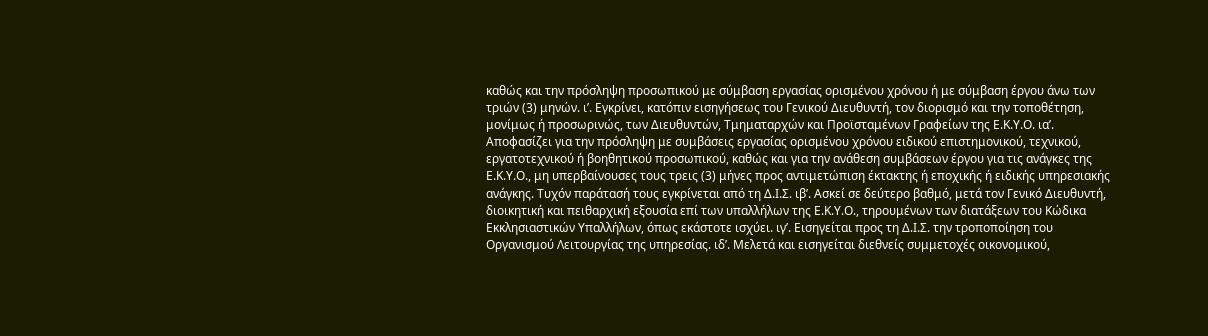καθώς και την πρόσληψη προσωπικού με σύμβαση εργασίας ορισμένου χρόνου ή με σύμβαση έργου άνω των τριών (3) μηνών. ι’. Εγκρίνει, κατόπιν εισηγήσεως του Γενικού Διευθυντή, τον διορισμό και την τοποθέτηση, μονίμως ή προσωρινώς, των Διευθυντών, Τμηματαρχών και Προϊσταμένων Γραφείων της Ε.Κ.Υ.Ο. ια’. Αποφασίζει για την πρόσληψη με συμβάσεις εργασίας ορισμένου χρόνου ειδικού επιστημονικού, τεχνικού, εργατοτεχνικού ή βοηθητικού προσωπικού, καθώς και για την ανάθεση συμβάσεων έργου για τις ανάγκες της Ε.Κ.Υ.Ο., μη υπερβαίνουσες τους τρεις (3) μήνες προς αντιμετώπιση έκτακτης ή εποχικής ή ειδικής υπηρεσιακής ανάγκης. Τυχόν παράτασή τους εγκρίνεται από τη Δ.Ι.Σ. ιβ’. Ασκεί σε δεύτερο βαθμό, μετά τον Γενικό Διευθυντή, διοικητική και πειθαρχική εξουσία επί των υπαλλήλων της Ε.Κ.Υ.Ο., τηρουμένων των διατάξεων του Κώδικα Εκκλησιαστικών Υπαλλήλων, όπως εκάστοτε ισχύει. ιγ’. Εισηγείται προς τη Δ.Ι.Σ. την τροποποίηση του Οργανισμού Λειτουργίας της υπηρεσίας. ιδ’. Μελετά και εισηγείται διεθνείς συμμετοχές οικονομικού,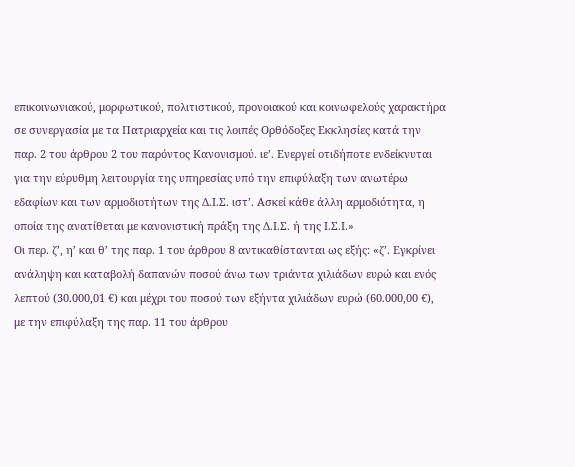επικοινωνιακού, μορφωτικού, πολιτιστικού, προνοιακού και κοινωφελούς χαρακτήρα σε συνεργασία με τα Πατριαρχεία και τις λοιπές Ορθόδοξες Εκκλησίες κατά την παρ. 2 του άρθρου 2 του παρόντος Κανονισμού. ιε’. Ενεργεί οτιδήποτε ενδείκνυται για την εύρυθμη λειτουργία της υπηρεσίας υπό την επιφύλαξη των ανωτέρω εδαφίων και των αρμοδιοτήτων της Δ.Ι.Σ. ιστ’. Ασκεί κάθε άλλη αρμοδιότητα, η οποία της ανατίθεται με κανονιστική πράξη της Δ.Ι.Σ. ή της Ι.Σ.Ι.»
Οι περ. ζ’, η’ και θ’ της παρ. 1 του άρθρου 8 αντικαθίστανται ως εξής: «ζ’. Εγκρίνει ανάληψη και καταβολή δαπανών ποσού άνω των τριάντα χιλιάδων ευρώ και ενός λεπτού (30.000,01 €) και μέχρι του ποσού των εξήντα χιλιάδων ευρώ (60.000,00 €), με την επιφύλαξη της παρ. 11 του άρθρου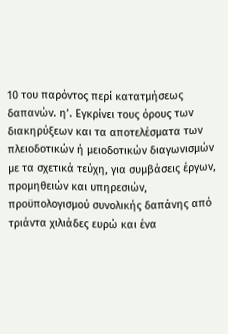10 του παρόντος περί κατατμήσεως δαπανών. η’. Εγκρίνει τους όρους των διακηρύξεων και τα αποτελέσματα των πλειοδοτικών ή μειοδοτικών διαγωνισμών με τα σχετικά τεύχη, για συμβάσεις έργων, προμηθειών και υπηρεσιών, προϋπολογισμού συνολικής δαπάνης από τριάντα χιλιάδες ευρώ και ένα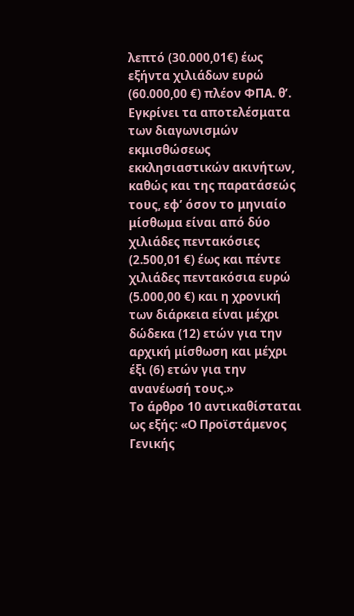λεπτό (30.000,01€) έως εξήντα χιλιάδων ευρώ (60.000,00 €) πλέον ΦΠΑ. θ’. Εγκρίνει τα αποτελέσματα των διαγωνισμών εκμισθώσεως εκκλησιαστικών ακινήτων, καθώς και της παρατάσεώς τους, εφ’ όσον το μηνιαίο μίσθωμα είναι από δύο χιλιάδες πεντακόσιες (2.500,01 €) έως και πέντε χιλιάδες πεντακόσια ευρώ (5.000,00 €) και η χρονική των διάρκεια είναι μέχρι δώδεκα (12) ετών για την αρχική μίσθωση και μέχρι έξι (6) ετών για την ανανέωσή τους.»
Το άρθρο 10 αντικαθίσταται ως εξής: «Ο Προϊστάμενος Γενικής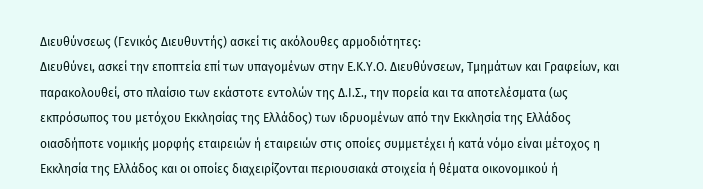Διευθύνσεως (Γενικός Διευθυντής) ασκεί τις ακόλουθες αρμοδιότητες:
Διευθύνει, ασκεί την εποπτεία επί των υπαγομένων στην Ε.Κ.Υ.Ο. Διευθύνσεων, Τμημάτων και Γραφείων, και παρακολουθεί, στο πλαίσιο των εκάστοτε εντολών της Δ.Ι.Σ., την πορεία και τα αποτελέσματα (ως εκπρόσωπος του μετόχου Εκκλησίας της Ελλάδος) των ιδρυομένων από την Εκκλησία της Ελλάδος οιασδήποτε νομικής μορφής εταιρειών ή εταιρειών στις οποίες συμμετέχει ή κατά νόμο είναι μέτοχος η Εκκλησία της Ελλάδος και οι οποίες διαχειρίζονται περιουσιακά στοιχεία ή θέματα οικονομικού ή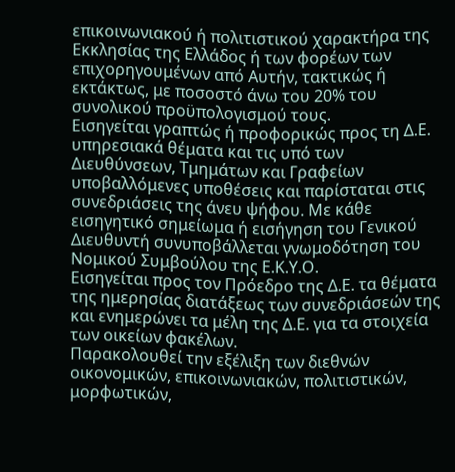επικοινωνιακού ή πολιτιστικού χαρακτήρα της Εκκλησίας της Ελλάδος ή των φορέων των επιχορηγουμένων από Αυτήν, τακτικώς ή εκτάκτως, με ποσοστό άνω του 20% του συνολικού προϋπολογισμού τους.
Εισηγείται γραπτώς ή προφορικώς προς τη Δ.Ε. υπηρεσιακά θέματα και τις υπό των Διευθύνσεων, Τμημάτων και Γραφείων υποβαλλόμενες υποθέσεις και παρίσταται στις συνεδριάσεις της άνευ ψήφου. Με κάθε εισηγητικό σημείωμα ή εισήγηση του Γενικού Διευθυντή συνυποβάλλεται γνωμοδότηση του Νομικού Συμβούλου της Ε.Κ.Υ.Ο.
Εισηγείται προς τον Πρόεδρο της Δ.Ε. τα θέματα της ημερησίας διατάξεως των συνεδριάσεών της και ενημερώνει τα μέλη της Δ.Ε. για τα στοιχεία των οικείων φακέλων.
Παρακολουθεί την εξέλιξη των διεθνών οικονομικών, επικοινωνιακών, πολιτιστικών, μορφωτικών,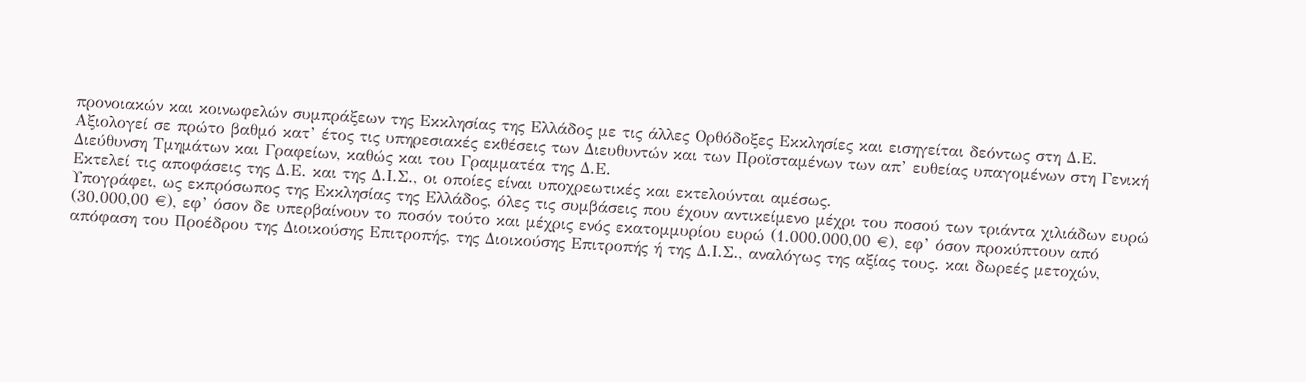προνοιακών και κοινωφελών συμπράξεων της Εκκλησίας της Ελλάδος με τις άλλες Ορθόδοξες Εκκλησίες και εισηγείται δεόντως στη Δ.Ε.
Αξιολογεί σε πρώτο βαθμό κατ’ έτος τις υπηρεσιακές εκθέσεις των Διευθυντών και των Προϊσταμένων των απ’ ευθείας υπαγομένων στη Γενική Διεύθυνση Τμημάτων και Γραφείων, καθώς και του Γραμματέα της Δ.Ε.
Εκτελεί τις αποφάσεις της Δ.Ε. και της Δ.Ι.Σ., οι οποίες είναι υποχρεωτικές και εκτελούνται αμέσως.
Υπογράφει, ως εκπρόσωπος της Εκκλησίας της Ελλάδος, όλες τις συμβάσεις που έχουν αντικείμενο μέχρι του ποσού των τριάντα χιλιάδων ευρώ (30.000,00 €), εφ’ όσον δε υπερβαίνουν το ποσόν τούτο και μέχρις ενός εκατομμυρίου ευρώ (1.000.000,00 €), εφ’ όσον προκύπτουν από απόφαση του Προέδρου της Διοικούσης Επιτροπής, της Διοικούσης Επιτροπής ή της Δ.Ι.Σ., αναλόγως της αξίας τους. και δωρεές μετοχών,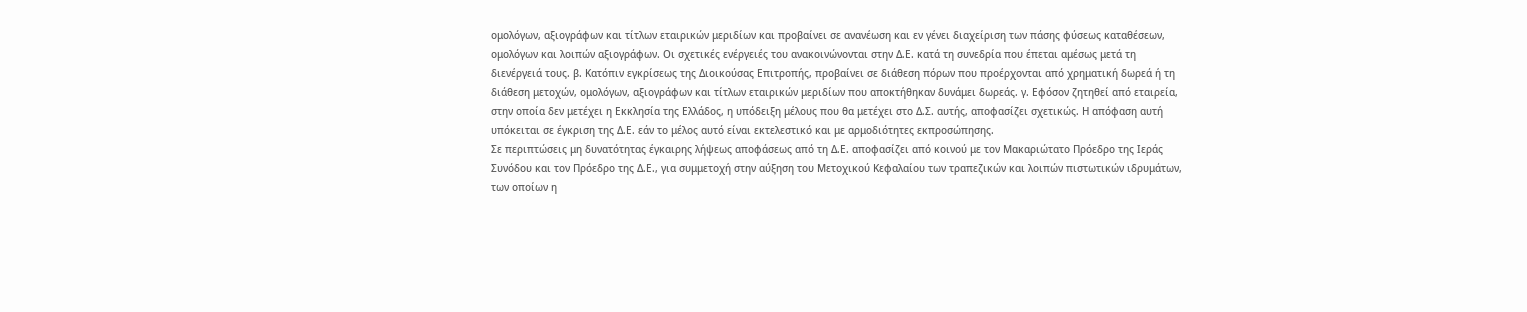ομολόγων, αξιογράφων και τίτλων εταιρικών μεριδίων και προβαίνει σε ανανέωση και εν γένει διαχείριση των πάσης φύσεως καταθέσεων, ομολόγων και λοιπών αξιογράφων. Οι σχετικές ενέργειές του ανακοινώνονται στην Δ.Ε. κατά τη συνεδρία που έπεται αμέσως μετά τη διενέργειά τους. β. Κατόπιν εγκρίσεως της Διοικούσας Επιτροπής, προβαίνει σε διάθεση πόρων που προέρχονται από χρηματική δωρεά ή τη διάθεση μετοχών, ομολόγων, αξιογράφων και τίτλων εταιρικών μεριδίων που αποκτήθηκαν δυνάμει δωρεάς. γ. Εφόσον ζητηθεί από εταιρεία, στην οποία δεν μετέχει η Εκκλησία της Ελλάδος, η υπόδειξη μέλους που θα μετέχει στο Δ.Σ. αυτής, αποφασίζει σχετικώς. Η απόφαση αυτή υπόκειται σε έγκριση της Δ.Ε. εάν το μέλος αυτό είναι εκτελεστικό και με αρμοδιότητες εκπροσώπησης.
Σε περιπτώσεις μη δυνατότητας έγκαιρης λήψεως αποφάσεως από τη Δ.Ε. αποφασίζει από κοινού με τον Μακαριώτατο Πρόεδρο της Ιεράς Συνόδου και τον Πρόεδρο της Δ.Ε., για συμμετοχή στην αύξηση του Μετοχικού Κεφαλαίου των τραπεζικών και λοιπών πιστωτικών ιδρυμάτων, των οποίων η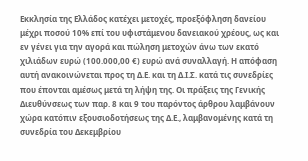Εκκλησία της Ελλάδος κατέχει μετοχές, προεξόφληση δανείου μέχρι ποσού 10% επί του υφιστάμενου δανειακού χρέους, ως και εν γένει για την αγορά και πώληση μετοχών άνω των εκατό χιλιάδων ευρώ (100.000,00 €) ευρώ ανά συναλλαγή. Η απόφαση αυτή ανακοινώνεται προς τη Δ.Ε. και τη Δ.Ι.Σ. κατά τις συνεδρίες που έπονται αμέσως μετά τη λήψη της. Οι πράξεις της Γενικής Διευθύνσεως των παρ. 8 και 9 του παρόντος άρθρου λαμβάνουν χώρα κατόπιν εξουσιοδοτήσεως της Δ.Ε., λαμβανομένης κατά τη συνεδρία του Δεκεμβρίου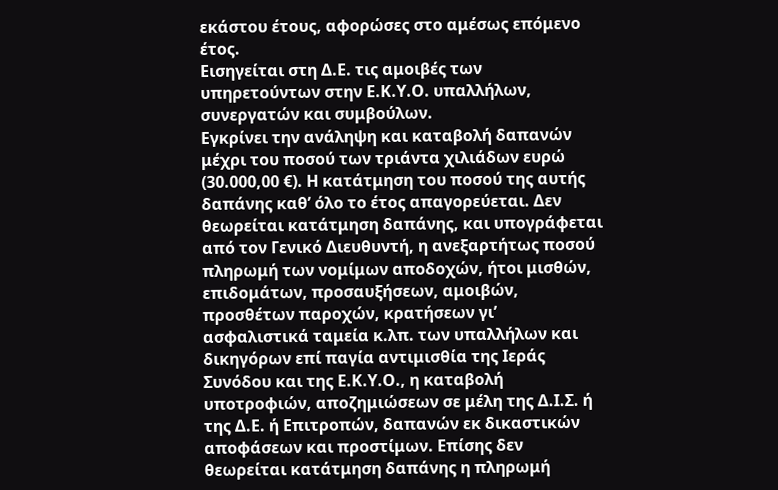εκάστου έτους, αφορώσες στο αμέσως επόμενο έτος.
Εισηγείται στη Δ.Ε. τις αμοιβές των υπηρετούντων στην Ε.Κ.Υ.Ο. υπαλλήλων, συνεργατών και συμβούλων.
Εγκρίνει την ανάληψη και καταβολή δαπανών μέχρι του ποσού των τριάντα χιλιάδων ευρώ (30.000,00 €). Η κατάτμηση του ποσού της αυτής δαπάνης καθ’ όλο το έτος απαγορεύεται. Δεν θεωρείται κατάτμηση δαπάνης, και υπογράφεται από τον Γενικό Διευθυντή, η ανεξαρτήτως ποσού πληρωμή των νομίμων αποδοχών, ήτοι μισθών, επιδομάτων, προσαυξήσεων, αμοιβών, προσθέτων παροχών, κρατήσεων γι’ ασφαλιστικά ταμεία κ.λπ. των υπαλλήλων και δικηγόρων επί παγία αντιμισθία της Ιεράς Συνόδου και της Ε.Κ.Υ.Ο., η καταβολή υποτροφιών, αποζημιώσεων σε μέλη της Δ.Ι.Σ. ή της Δ.Ε. ή Επιτροπών, δαπανών εκ δικαστικών αποφάσεων και προστίμων. Επίσης δεν θεωρείται κατάτμηση δαπάνης η πληρωμή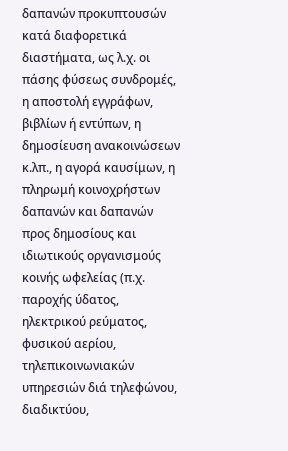δαπανών προκυπτουσών κατά διαφορετικά διαστήματα, ως λ.χ. οι πάσης φύσεως συνδρομές, η αποστολή εγγράφων, βιβλίων ή εντύπων, η δημοσίευση ανακοινώσεων κ.λπ., η αγορά καυσίμων, η πληρωμή κοινοχρήστων δαπανών και δαπανών προς δημοσίους και ιδιωτικούς οργανισμούς κοινής ωφελείας (π.χ. παροχής ύδατος, ηλεκτρικού ρεύματος, φυσικού αερίου, τηλεπικοινωνιακών υπηρεσιών διά τηλεφώνου, διαδικτύου,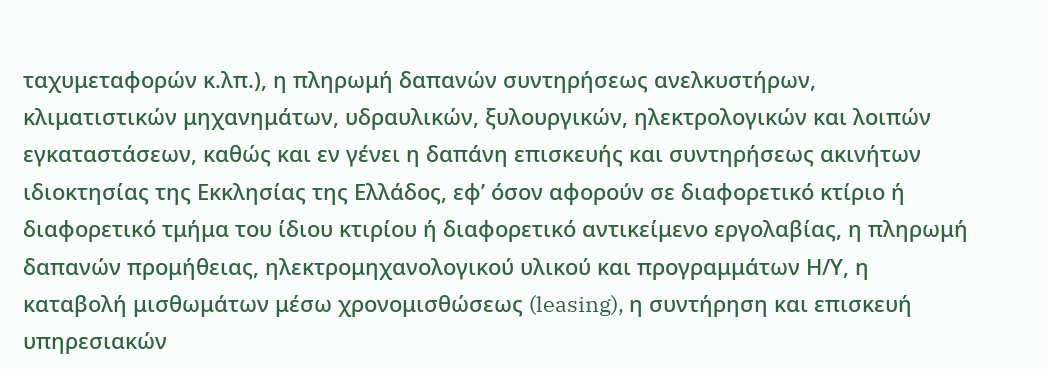ταχυμεταφορών κ.λπ.), η πληρωμή δαπανών συντηρήσεως ανελκυστήρων, κλιματιστικών μηχανημάτων, υδραυλικών, ξυλουργικών, ηλεκτρολογικών και λοιπών εγκαταστάσεων, καθώς και εν γένει η δαπάνη επισκευής και συντηρήσεως ακινήτων ιδιοκτησίας της Εκκλησίας της Ελλάδος, εφ’ όσον αφορούν σε διαφορετικό κτίριο ή διαφορετικό τμήμα του ίδιου κτιρίου ή διαφορετικό αντικείμενο εργολαβίας, η πληρωμή δαπανών προμήθειας, ηλεκτρομηχανολογικού υλικού και προγραμμάτων Η/Υ, η καταβολή μισθωμάτων μέσω χρονομισθώσεως (leasing), η συντήρηση και επισκευή υπηρεσιακών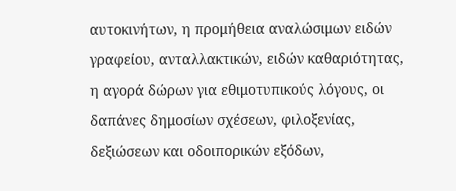αυτοκινήτων, η προμήθεια αναλώσιμων ειδών γραφείου, ανταλλακτικών, ειδών καθαριότητας, η αγορά δώρων για εθιμοτυπικούς λόγους, οι δαπάνες δημοσίων σχέσεων, φιλοξενίας, δεξιώσεων και οδοιπορικών εξόδων,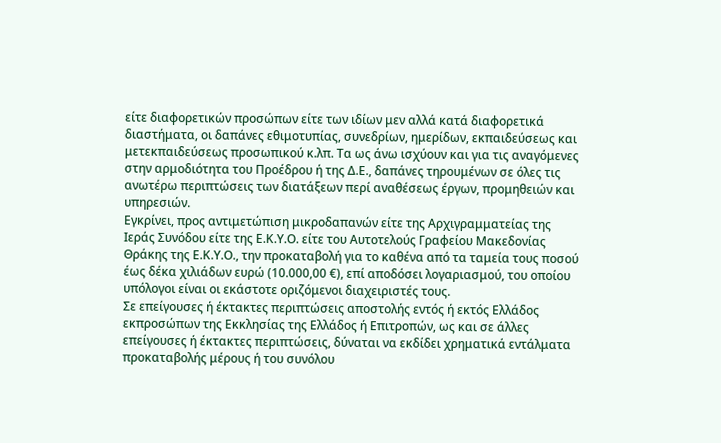είτε διαφορετικών προσώπων είτε των ιδίων μεν αλλά κατά διαφορετικά διαστήματα, οι δαπάνες εθιμοτυπίας, συνεδρίων, ημερίδων, εκπαιδεύσεως και μετεκπαιδεύσεως προσωπικού κ.λπ. Τα ως άνω ισχύουν και για τις αναγόμενες στην αρμοδιότητα του Προέδρου ή της Δ.Ε., δαπάνες τηρουμένων σε όλες τις ανωτέρω περιπτώσεις των διατάξεων περί αναθέσεως έργων, προμηθειών και υπηρεσιών.
Εγκρίνει, προς αντιμετώπιση μικροδαπανών είτε της Αρχιγραμματείας της Ιεράς Συνόδου είτε της Ε.Κ.Υ.Ο. είτε του Αυτοτελούς Γραφείου Μακεδονίας Θράκης της Ε.Κ.Υ.Ο., την προκαταβολή για το καθένα από τα ταμεία τους ποσού έως δέκα χιλιάδων ευρώ (10.000,00 €), επί αποδόσει λογαριασμού, του οποίου υπόλογοι είναι οι εκάστοτε οριζόμενοι διαχειριστές τους.
Σε επείγουσες ή έκτακτες περιπτώσεις αποστολής εντός ή εκτός Ελλάδος εκπροσώπων της Εκκλησίας της Ελλάδος ή Επιτροπών, ως και σε άλλες επείγουσες ή έκτακτες περιπτώσεις, δύναται να εκδίδει χρηματικά εντάλματα προκαταβολής μέρους ή του συνόλου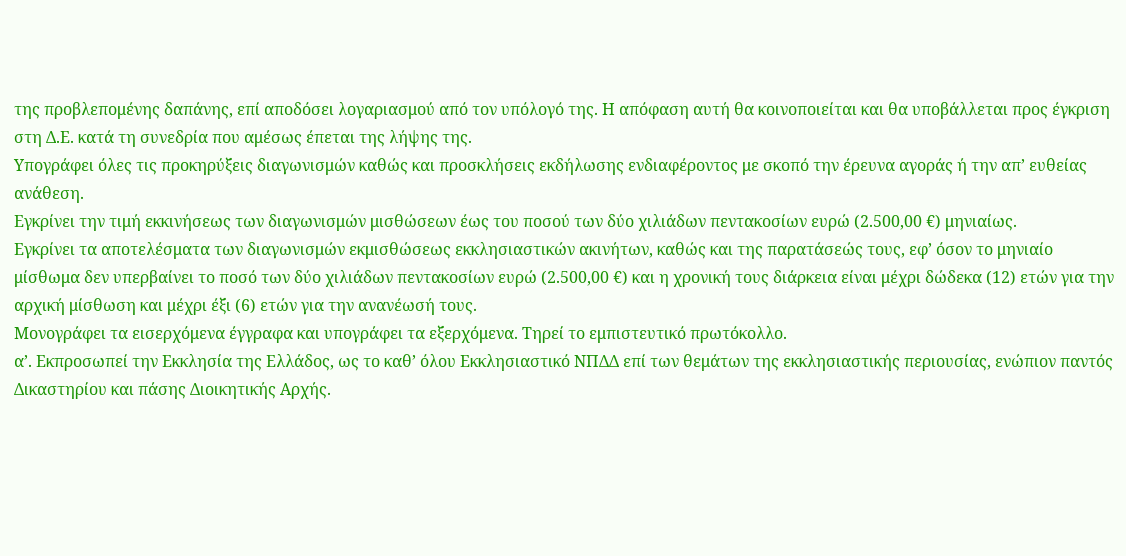της προβλεπομένης δαπάνης, επί αποδόσει λογαριασμού από τον υπόλογό της. Η απόφαση αυτή θα κοινοποιείται και θα υποβάλλεται προς έγκριση στη Δ.Ε. κατά τη συνεδρία που αμέσως έπεται της λήψης της.
Υπογράφει όλες τις προκηρύξεις διαγωνισμών καθώς και προσκλήσεις εκδήλωσης ενδιαφέροντος με σκοπό την έρευνα αγοράς ή την απ’ ευθείας ανάθεση.
Εγκρίνει την τιμή εκκινήσεως των διαγωνισμών μισθώσεων έως του ποσού των δύο χιλιάδων πεντακοσίων ευρώ (2.500,00 €) μηνιαίως.
Εγκρίνει τα αποτελέσματα των διαγωνισμών εκμισθώσεως εκκλησιαστικών ακινήτων, καθώς και της παρατάσεώς τους, εφ’ όσον το μηνιαίο μίσθωμα δεν υπερβαίνει το ποσό των δύο χιλιάδων πεντακοσίων ευρώ (2.500,00 €) και η χρονική τους διάρκεια είναι μέχρι δώδεκα (12) ετών για την αρχική μίσθωση και μέχρι έξι (6) ετών για την ανανέωσή τους.
Μονογράφει τα εισερχόμενα έγγραφα και υπογράφει τα εξερχόμενα. Τηρεί το εμπιστευτικό πρωτόκολλο.
α’. Εκπροσωπεί την Εκκλησία της Ελλάδος, ως το καθ’ όλου Εκκλησιαστικό ΝΠΔΔ επί των θεμάτων της εκκλησιαστικής περιουσίας, ενώπιον παντός Δικαστηρίου και πάσης Διοικητικής Αρχής.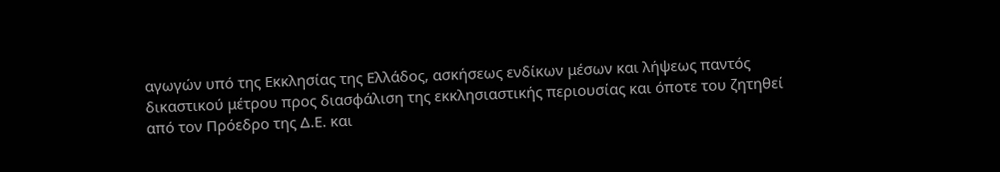αγωγών υπό της Εκκλησίας της Ελλάδος, ασκήσεως ενδίκων μέσων και λήψεως παντός δικαστικού μέτρου προς διασφάλιση της εκκλησιαστικής περιουσίας και όποτε του ζητηθεί από τον Πρόεδρο της Δ.Ε. και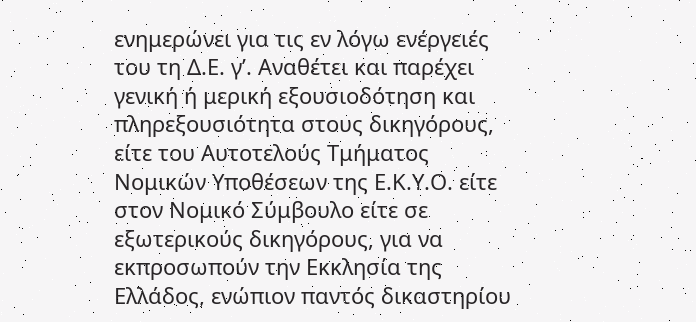ενημερώνει για τις εν λόγω ενέργειές του τη Δ.Ε. γ’. Αναθέτει και παρέχει γενική ή μερική εξουσιοδότηση και πληρεξουσιότητα στους δικηγόρους, είτε του Αυτοτελούς Τμήματος Νομικών Υποθέσεων της Ε.Κ.Υ.Ο. είτε στον Νομικό Σύμβουλο είτε σε εξωτερικούς δικηγόρους, για να εκπροσωπούν την Εκκλησία της Ελλάδος, ενώπιον παντός δικαστηρίου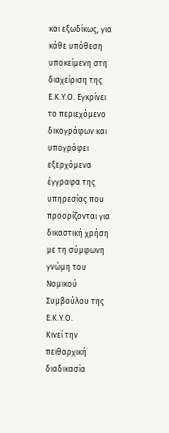και εξωδίκως, για κάθε υπόθεση υποκείμενη στη διαχείριση της Ε.Κ.Υ.Ο. Εγκρίνει το περιεχόμενο δικογράφων και υπογράφει εξερχόμενα έγγραφα της υπηρεσίας που προορίζονται για δικαστική χρήση με τη σύμφωνη γνώμη του Νομικού Συμβούλου της Ε.Κ.Υ.Ο.
Κινεί την πειθαρχική διαδικασία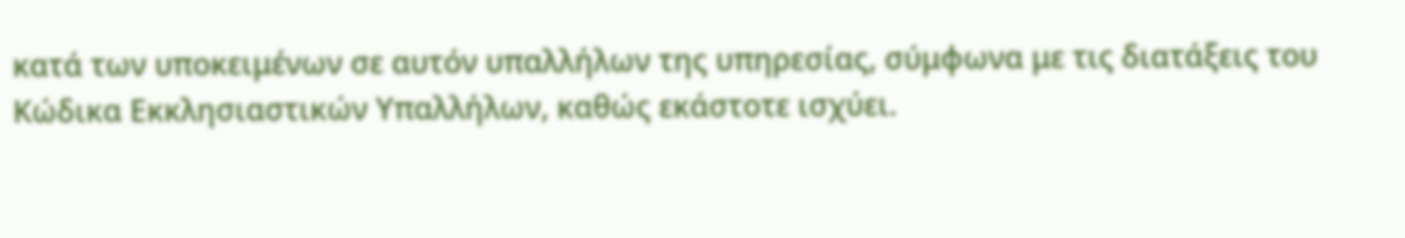κατά των υποκειμένων σε αυτόν υπαλλήλων της υπηρεσίας, σύμφωνα με τις διατάξεις του Κώδικα Εκκλησιαστικών Υπαλλήλων, καθώς εκάστοτε ισχύει.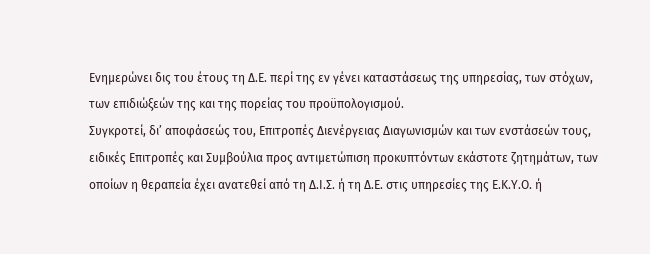Ενημερώνει δις του έτους τη Δ.Ε. περί της εν γένει καταστάσεως της υπηρεσίας, των στόχων, των επιδιώξεών της και της πορείας του προϋπολογισμού.
Συγκροτεί, δι’ αποφάσεώς του, Επιτροπές Διενέργειας Διαγωνισμών και των ενστάσεών τους, ειδικές Επιτροπές και Συμβούλια προς αντιμετώπιση προκυπτόντων εκάστοτε ζητημάτων, των οποίων η θεραπεία έχει ανατεθεί από τη Δ.Ι.Σ. ή τη Δ.Ε. στις υπηρεσίες της Ε.Κ.Υ.Ο. ή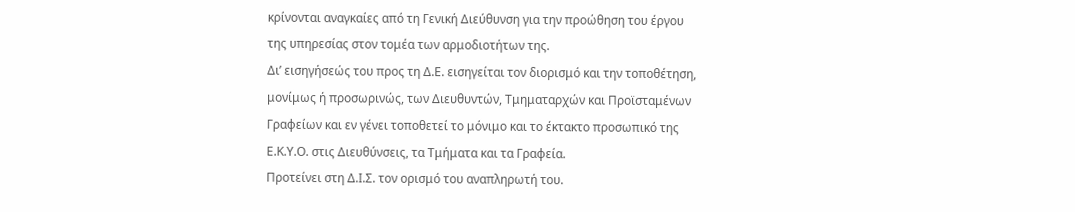κρίνονται αναγκαίες από τη Γενική Διεύθυνση για την προώθηση του έργου της υπηρεσίας στον τομέα των αρμοδιοτήτων της.
Δι’ εισηγήσεώς του προς τη Δ.Ε. εισηγείται τον διορισμό και την τοποθέτηση, μονίμως ή προσωρινώς, των Διευθυντών, Τμηματαρχών και Προϊσταμένων Γραφείων και εν γένει τοποθετεί το μόνιμο και το έκτακτο προσωπικό της Ε.Κ.Υ.Ο. στις Διευθύνσεις, τα Τμήματα και τα Γραφεία.
Προτείνει στη Δ.Ι.Σ. τον ορισμό του αναπληρωτή του.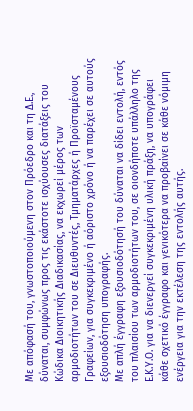Με απόφασή του, γνωστοποιούμενη στον Πρόεδρο και τη Δ.Ε., δύναται, συμφώνως προς τις εκάστοτε ισχύουσες διατάξεις του Κώδικα Διοικητικής Διαδικασίας, να εκχωρεί μέρος των αρμοδιοτήτων του σε Διευθυντές, Τμηματάρχες ή Προϊσταμένους Γραφείων, για συγκεκριμένο ή αόριστο χρόνο ή να παρέχει σε αυτούς εξουσιοδότηση υπογραφής.
Με απλή έγγραφη εξουσιοδότησή του δύναται να δίδει εντολή, εντός του πλαισίου των αρμοδιοτήτων του, σε οιονδήποτε υπάλληλο της Ε.Κ.Υ.Ο. για να διενεργεί συγκεκριμένη υλική πράξη, να υπογράφει κάθε σχετικό έγγραφο και γενικότερα να προβαίνει σε κάθε νόμιμη ενέργεια για την εκτέλεση της εντολής αυτής.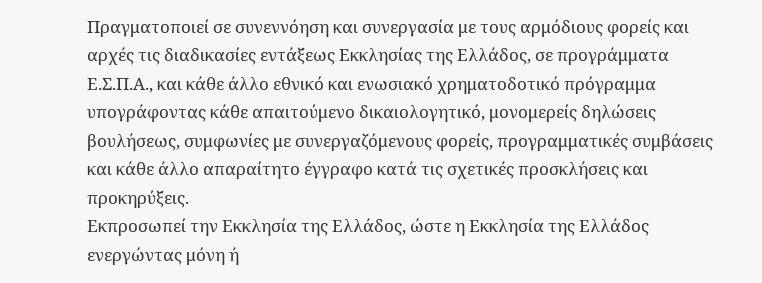Πραγματοποιεί σε συνεννόηση και συνεργασία με τους αρμόδιους φορείς και αρχές τις διαδικασίες εντάξεως Εκκλησίας της Ελλάδος, σε προγράμματα Ε.Σ.Π.Α., και κάθε άλλο εθνικό και ενωσιακό χρηματοδοτικό πρόγραμμα υπογράφοντας κάθε απαιτούμενο δικαιολογητικό, μονομερείς δηλώσεις βουλήσεως, συμφωνίες με συνεργαζόμενους φορείς, προγραμματικές συμβάσεις και κάθε άλλο απαραίτητο έγγραφο κατά τις σχετικές προσκλήσεις και προκηρύξεις.
Εκπροσωπεί την Εκκλησία της Ελλάδος, ώστε η Εκκλησία της Ελλάδος ενεργώντας μόνη ή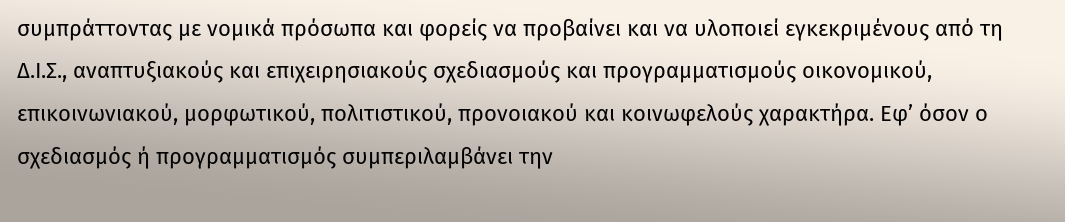συμπράττοντας με νομικά πρόσωπα και φορείς να προβαίνει και να υλοποιεί εγκεκριμένους από τη Δ.Ι.Σ., αναπτυξιακούς και επιχειρησιακούς σχεδιασμούς και προγραμματισμούς οικονομικού, επικοινωνιακού, μορφωτικού, πολιτιστικού, προνοιακού και κοινωφελούς χαρακτήρα. Εφ’ όσον ο σχεδιασμός ή προγραμματισμός συμπεριλαμβάνει την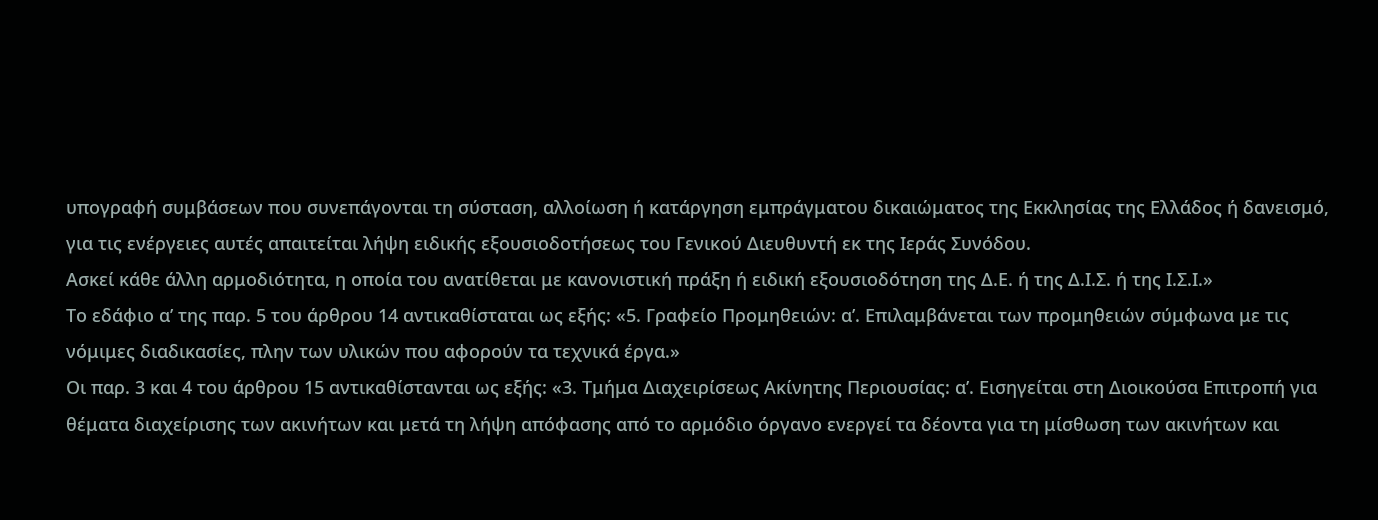υπογραφή συμβάσεων που συνεπάγονται τη σύσταση, αλλοίωση ή κατάργηση εμπράγματου δικαιώματος της Εκκλησίας της Ελλάδος ή δανεισμό, για τις ενέργειες αυτές απαιτείται λήψη ειδικής εξουσιοδοτήσεως του Γενικού Διευθυντή εκ της Ιεράς Συνόδου.
Ασκεί κάθε άλλη αρμοδιότητα, η οποία του ανατίθεται με κανονιστική πράξη ή ειδική εξουσιοδότηση της Δ.Ε. ή της Δ.Ι.Σ. ή της Ι.Σ.Ι.»
Το εδάφιο α’ της παρ. 5 του άρθρου 14 αντικαθίσταται ως εξής: «5. Γραφείο Προμηθειών: α’. Επιλαμβάνεται των προμηθειών σύμφωνα με τις νόμιμες διαδικασίες, πλην των υλικών που αφορούν τα τεχνικά έργα.»
Οι παρ. 3 και 4 του άρθρου 15 αντικαθίστανται ως εξής: «3. Τμήμα Διαχειρίσεως Ακίνητης Περιουσίας: α’. Εισηγείται στη Διοικούσα Επιτροπή για θέματα διαχείρισης των ακινήτων και μετά τη λήψη απόφασης από το αρμόδιο όργανο ενεργεί τα δέοντα για τη μίσθωση των ακινήτων και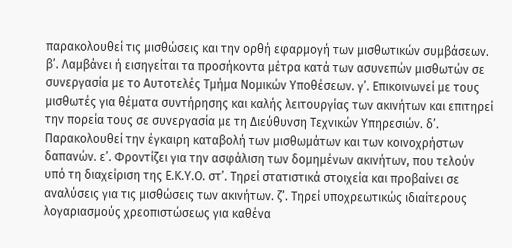παρακολουθεί τις μισθώσεις και την ορθή εφαρμογή των μισθωτικών συμβάσεων. β’. Λαμβάνει ή εισηγείται τα προσήκοντα μέτρα κατά των ασυνεπών μισθωτών σε συνεργασία με το Αυτοτελές Τμήμα Νομικών Υποθέσεων. γ’. Επικοινωνεί με τους μισθωτές για θέματα συντήρησης και καλής λειτουργίας των ακινήτων και επιτηρεί την πορεία τους σε συνεργασία με τη Διεύθυνση Τεχνικών Υπηρεσιών. δ’. Παρακολουθεί την έγκαιρη καταβολή των μισθωμάτων και των κοινοχρήστων δαπανών. ε’. Φροντίζει για την ασφάλιση των δομημένων ακινήτων, που τελούν υπό τη διαχείριση της Ε.Κ.Υ.Ο. στ’. Τηρεί στατιστικά στοιχεία και προβαίνει σε αναλύσεις για τις μισθώσεις των ακινήτων. ζ’. Τηρεί υποχρεωτικώς ιδιαίτερους λογαριασμούς χρεοπιστώσεως για καθένα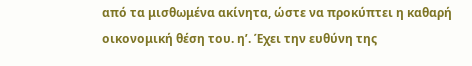από τα μισθωμένα ακίνητα, ώστε να προκύπτει η καθαρή οικονομική θέση του. η’. Έχει την ευθύνη της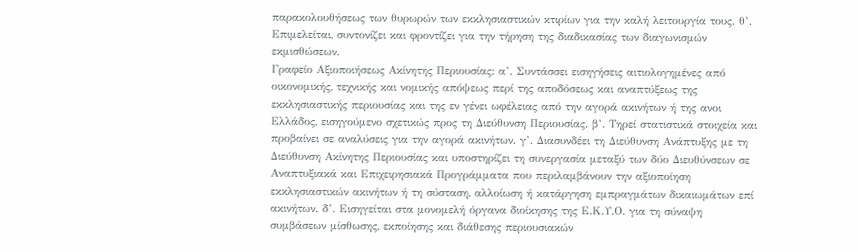παρακολουθήσεως των θυρωρών των εκκλησιαστικών κτιρίων για την καλή λειτουργία τους. θ’. Επιμελείται, συντονίζει και φροντίζει για την τήρηση της διαδικασίας των διαγωνισμών εκμισθώσεων.
Γραφείο Αξιοποιήσεως Ακίνητης Περιουσίας: α’. Συντάσσει εισηγήσεις αιτιολογημένες από οικονομικής, τεχνικής και νομικής απόψεως περί της αποδόσεως και αναπτύξεως της εκκλησιαστικής περιουσίας και της εν γένει ωφέλειας από την αγορά ακινήτων ή της ανοι Ελλάδος, εισηγούμενο σχετικώς προς τη Διεύθυνση Περιουσίας. β’. Τηρεί στατιστικά στοιχεία και προβαίνει σε αναλύσεις για την αγορά ακινήτων. γ’. Διασυνδέει τη Διεύθυνση Ανάπτυξης με τη Διεύθυνση Ακίνητης Περιουσίας και υποστηρίζει τη συνεργασία μεταξύ των δύο Διευθύνσεων σε Αναπτυξιακά και Επιχειρησιακά Προγράμματα που περιλαμβάνουν την αξιοποίηση εκκλησιαστικών ακινήτων ή τη σύσταση, αλλοίωση ή κατάργηση εμπραγμάτων δικαιωμάτων επί ακινήτων. δ’. Εισηγείται στα μονομελή όργανα διοίκησης της Ε.Κ.Υ.Ο. για τη σύναψη συμβάσεων μίσθωσης, εκποίησης και διάθεσης περιουσιακών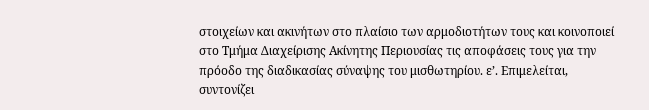στοιχείων και ακινήτων στο πλαίσιο των αρμοδιοτήτων τους και κοινοποιεί στο Τμήμα Διαχείρισης Ακίνητης Περιουσίας τις αποφάσεις τους για την πρόοδο της διαδικασίας σύναψης του μισθωτηρίου. ε’. Επιμελείται, συντονίζει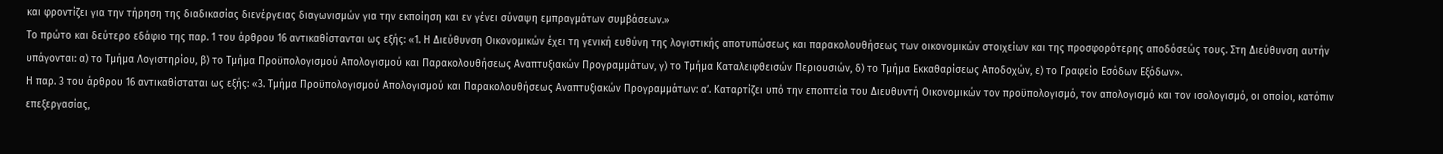και φροντίζει για την τήρηση της διαδικασίας διενέργειας διαγωνισμών για την εκποίηση και εν γένει σύναψη εμπραγμάτων συμβάσεων.»
Το πρώτο και δεύτερο εδάφιο της παρ. 1 του άρθρου 16 αντικαθίστανται ως εξής: «1. Η Διεύθυνση Οικονομικών έχει τη γενική ευθύνη της λογιστικής αποτυπώσεως και παρακολουθήσεως των οικονομικών στοιχείων και της προσφορότερης αποδόσεώς τους. Στη Διεύθυνση αυτήν υπάγονται: α) το Τμήμα Λογιστηρίου, β) το Τμήμα Προϋπολογισμού Απολογισμού και Παρακολουθήσεως Αναπτυξιακών Προγραμμάτων, γ) το Τμήμα Καταλειφθεισών Περιουσιών, δ) το Τμήμα Εκκαθαρίσεως Αποδοχών, ε) το Γραφείο Εσόδων Εξόδων».
Η παρ. 3 του άρθρου 16 αντικαθίσταται ως εξής: «3. Τμήμα Προϋπολογισμού Απολογισμού και Παρακολουθήσεως Αναπτυξιακών Προγραμμάτων: α’. Καταρτίζει υπό την εποπτεία του Διευθυντή Οικονομικών τον προϋπολογισμό, τον απολογισμό και τον ισολογισμό, οι οποίοι, κατόπιν επεξεργασίας,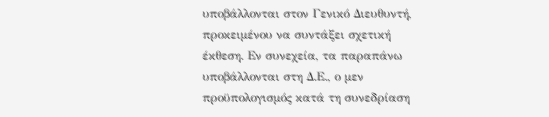υποβάλλονται στον Γενικό Διευθυντή, προκειμένου να συντάξει σχετική έκθεση. Εν συνεχεία, τα παραπάνω υποβάλλονται στη Δ.Ε., ο μεν προϋπολογισμός κατά τη συνεδρίαση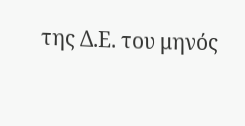της Δ.Ε. του μηνός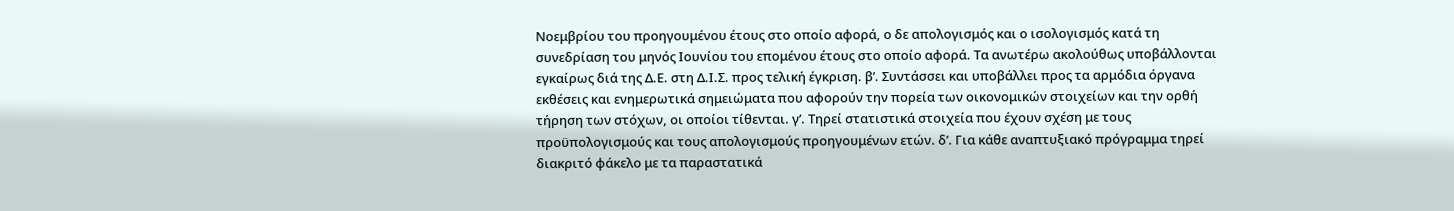Νοεμβρίου του προηγουμένου έτους στο οποίο αφορά, ο δε απολογισμός και ο ισολογισμός κατά τη συνεδρίαση του μηνός Ιουνίου του επομένου έτους στο οποίο αφορά. Τα ανωτέρω ακολούθως υποβάλλονται εγκαίρως διά της Δ.Ε. στη Δ.Ι.Σ. προς τελική έγκριση. β’. Συντάσσει και υποβάλλει προς τα αρμόδια όργανα εκθέσεις και ενημερωτικά σημειώματα που αφορούν την πορεία των οικονομικών στοιχείων και την ορθή τήρηση των στόχων, οι οποίοι τίθενται. γ’. Τηρεί στατιστικά στοιχεία που έχουν σχέση με τους προϋπολογισμούς και τους απολογισμούς προηγουμένων ετών. δ’. Για κάθε αναπτυξιακό πρόγραμμα τηρεί διακριτό φάκελο με τα παραστατικά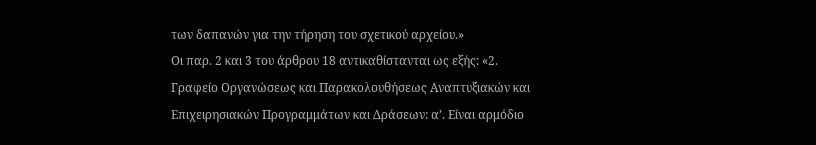των δαπανών για την τήρηση του σχετικού αρχείου.»
Οι παρ. 2 και 3 του άρθρου 18 αντικαθίστανται ως εξής: «2. Γραφείο Οργανώσεως και Παρακολουθήσεως Αναπτυξιακών και Επιχειρησιακών Προγραμμάτων και Δράσεων: α’. Είναι αρμόδιο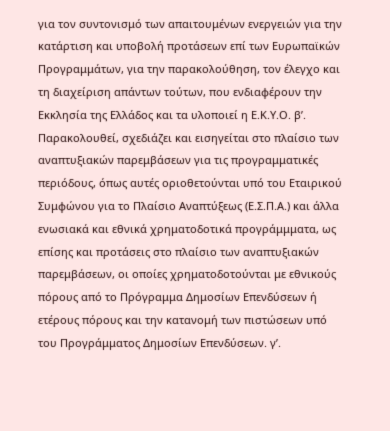για τον συντονισμό των απαιτουμένων ενεργειών για την κατάρτιση και υποβολή προτάσεων επί των Ευρωπαϊκών Προγραμμάτων, για την παρακολούθηση, τον έλεγχο και τη διαχείριση απάντων τούτων, που ενδιαφέρουν την Εκκλησία της Ελλάδος και τα υλοποιεί η Ε.Κ.Υ.Ο. β’. Παρακολουθεί, σχεδιάζει και εισηγείται στο πλαίσιο των αναπτυξιακών παρεμβάσεων για τις προγραμματικές περιόδους, όπως αυτές οριοθετούνται υπό του Εταιρικού Συμφώνου για το Πλαίσιο Αναπτύξεως (Ε.Σ.Π.Α.) και άλλα ενωσιακά και εθνικά χρηματοδοτικά προγράμμματα, ως επίσης και προτάσεις στο πλαίσιο των αναπτυξιακών παρεμβάσεων, οι οποίες χρηματοδοτούνται με εθνικούς πόρους από το Πρόγραμμα Δημοσίων Επενδύσεων ή ετέρους πόρους και την κατανομή των πιστώσεων υπό του Προγράμματος Δημοσίων Επενδύσεων. γ’.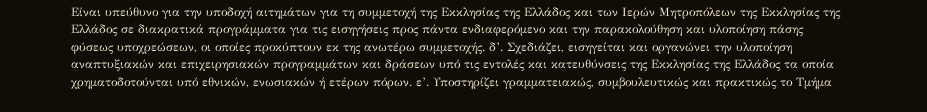Είναι υπεύθυνο για την υποδοχή αιτημάτων για τη συμμετοχή της Εκκλησίας της Ελλάδος και των Ιερών Μητροπόλεων της Εκκλησίας της Ελλάδος σε διακρατικά προγράμματα για τις εισηγήσεις προς πάντα ενδιαφερόμενο και την παρακολούθηση και υλοποίηση πάσης φύσεως υποχρεώσεων, οι οποίες προκύπτουν εκ της ανωτέρω συμμετοχής. δ’. Σχεδιάζει, εισηγείται και οργανώνει την υλοποίηση αναπτυξιακών και επιχειρησιακών προγραμμάτων και δράσεων υπό τις εντολές και κατευθύνσεις της Εκκλησίας της Ελλάδος τα οποία χρηματοδοτούνται υπό εθνικών, ενωσιακών ή ετέρων πόρων. ε’. Υποστηρίζει γραμματειακώς, συμβουλευτικώς και πρακτικώς το Τμήμα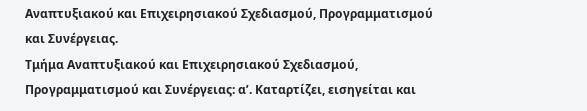Αναπτυξιακού και Επιχειρησιακού Σχεδιασμού, Προγραμματισμού και Συνέργειας.
Τμήμα Αναπτυξιακού και Επιχειρησιακού Σχεδιασμού, Προγραμματισμού και Συνέργειας: α’. Καταρτίζει, εισηγείται και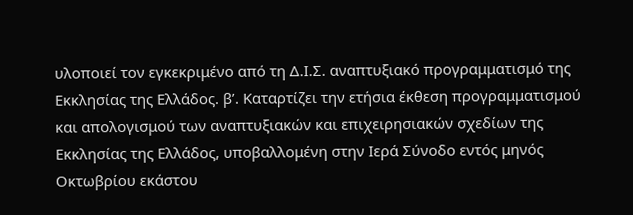υλοποιεί τον εγκεκριμένο από τη Δ.Ι.Σ. αναπτυξιακό προγραμματισμό της Εκκλησίας της Ελλάδος. β’. Καταρτίζει την ετήσια έκθεση προγραμματισμού και απολογισμού των αναπτυξιακών και επιχειρησιακών σχεδίων της Εκκλησίας της Ελλάδος, υποβαλλομένη στην Ιερά Σύνοδο εντός μηνός Οκτωβρίου εκάστου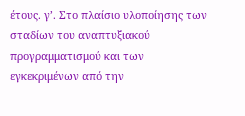έτους. γ’. Στο πλαίσιο υλοποίησης των σταδίων του αναπτυξιακού προγραμματισμού και των εγκεκριμένων από την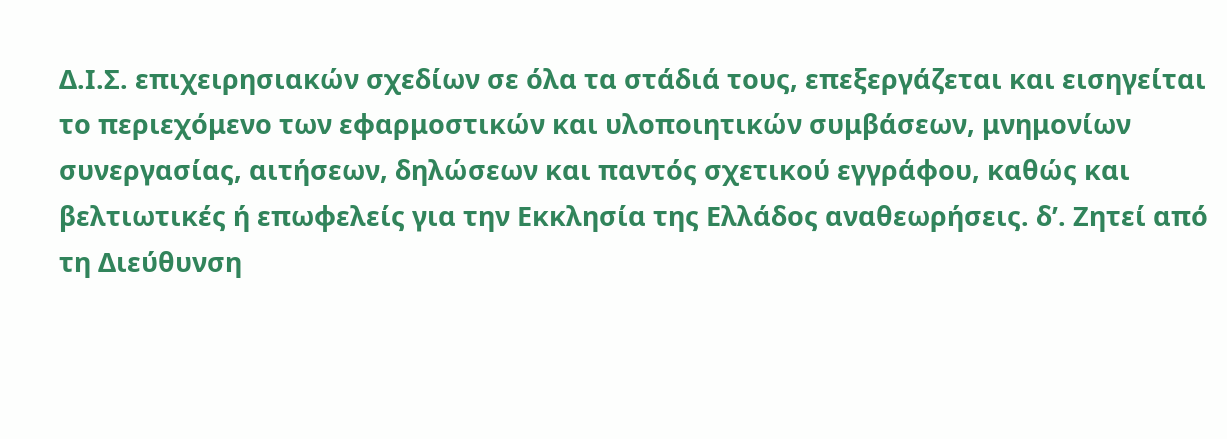Δ.Ι.Σ. επιχειρησιακών σχεδίων σε όλα τα στάδιά τους, επεξεργάζεται και εισηγείται το περιεχόμενο των εφαρμοστικών και υλοποιητικών συμβάσεων, μνημονίων συνεργασίας, αιτήσεων, δηλώσεων και παντός σχετικού εγγράφου, καθώς και βελτιωτικές ή επωφελείς για την Εκκλησία της Ελλάδος αναθεωρήσεις. δ’. Ζητεί από τη Διεύθυνση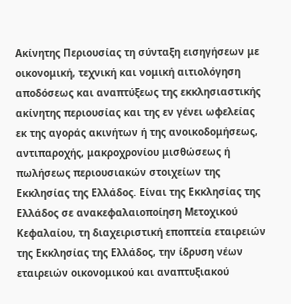Ακίνητης Περιουσίας τη σύνταξη εισηγήσεων με οικονομική, τεχνική και νομική αιτιολόγηση αποδόσεως και αναπτύξεως της εκκλησιαστικής ακίνητης περιουσίας και της εν γένει ωφελείας εκ της αγοράς ακινήτων ή της ανοικοδομήσεως, αντιπαροχής, μακροχρονίου μισθώσεως ή πωλήσεως περιουσιακών στοιχείων της Εκκλησίας της Ελλάδος. Είναι της Εκκλησίας της Ελλάδος σε ανακεφαλαιοποίηση Μετοχικού Κεφαλαίου, τη διαχειριστική εποπτεία εταιρειών της Εκκλησίας της Ελλάδος, την ίδρυση νέων εταιρειών οικονομικού και αναπτυξιακού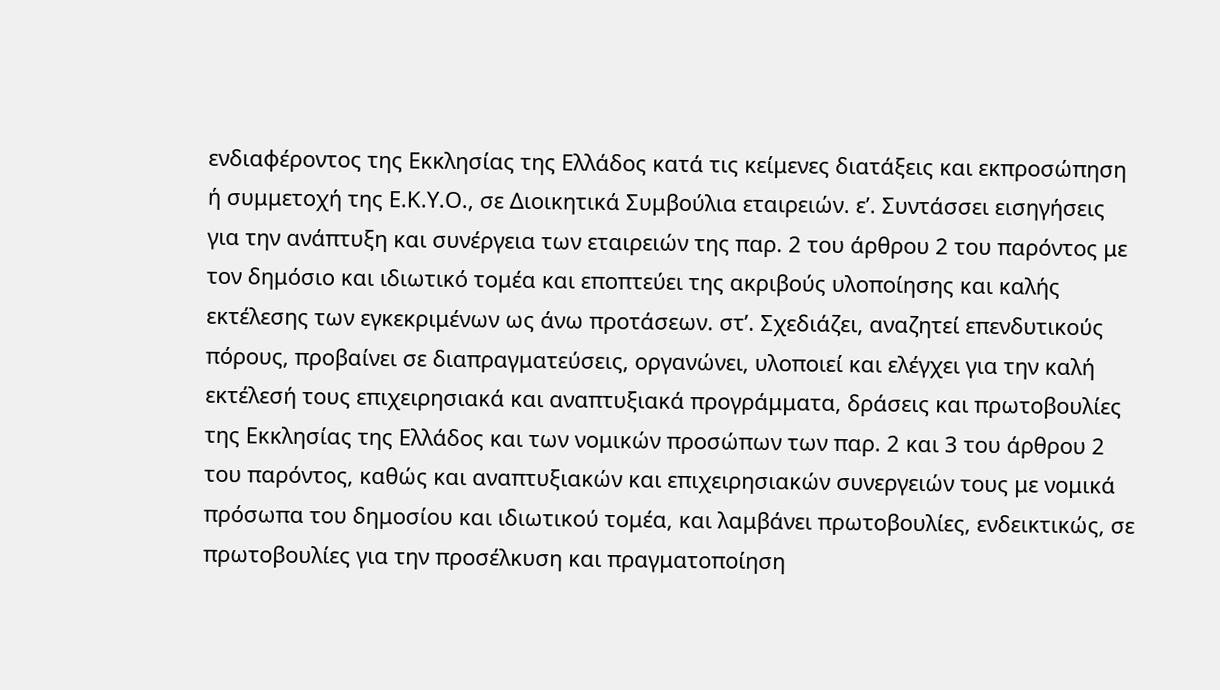ενδιαφέροντος της Εκκλησίας της Ελλάδος κατά τις κείμενες διατάξεις και εκπροσώπηση ή συμμετοχή της Ε.Κ.Υ.Ο., σε Διοικητικά Συμβούλια εταιρειών. ε’. Συντάσσει εισηγήσεις για την ανάπτυξη και συνέργεια των εταιρειών της παρ. 2 του άρθρου 2 του παρόντος με τον δημόσιο και ιδιωτικό τομέα και εποπτεύει της ακριβούς υλοποίησης και καλής εκτέλεσης των εγκεκριμένων ως άνω προτάσεων. στ’. Σχεδιάζει, αναζητεί επενδυτικούς πόρους, προβαίνει σε διαπραγματεύσεις, οργανώνει, υλοποιεί και ελέγχει για την καλή εκτέλεσή τους επιχειρησιακά και αναπτυξιακά προγράμματα, δράσεις και πρωτοβουλίες της Εκκλησίας της Ελλάδος και των νομικών προσώπων των παρ. 2 και 3 του άρθρου 2 του παρόντος, καθώς και αναπτυξιακών και επιχειρησιακών συνεργειών τους με νομικά πρόσωπα του δημοσίου και ιδιωτικού τομέα, και λαμβάνει πρωτοβουλίες, ενδεικτικώς, σε πρωτοβουλίες για την προσέλκυση και πραγματοποίηση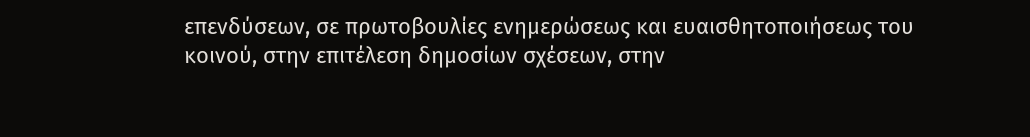επενδύσεων, σε πρωτοβουλίες ενημερώσεως και ευαισθητοποιήσεως του κοινού, στην επιτέλεση δημοσίων σχέσεων, στην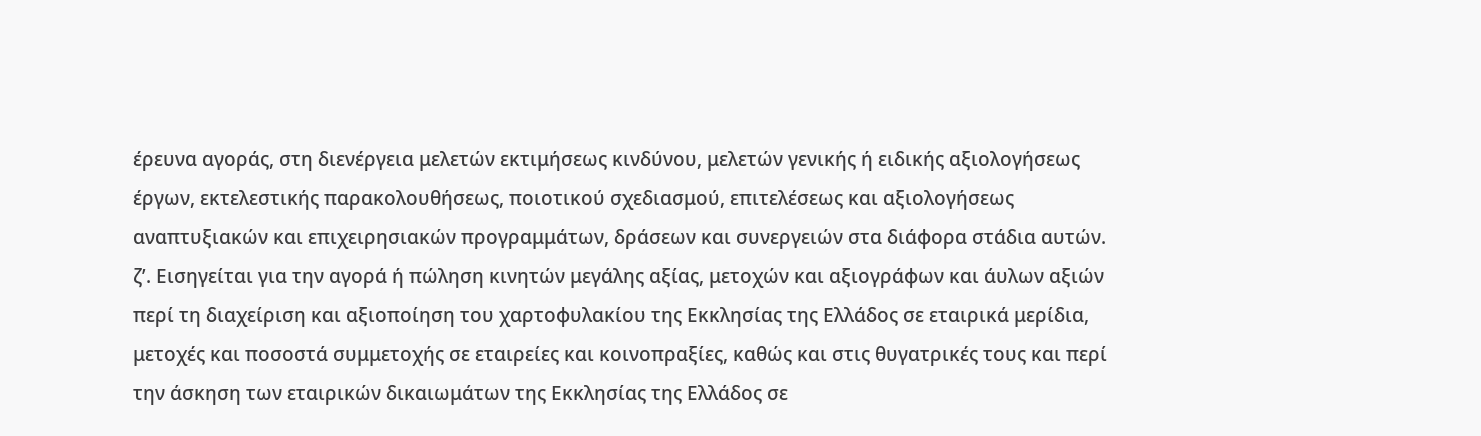έρευνα αγοράς, στη διενέργεια μελετών εκτιμήσεως κινδύνου, μελετών γενικής ή ειδικής αξιολογήσεως έργων, εκτελεστικής παρακολουθήσεως, ποιοτικού σχεδιασμού, επιτελέσεως και αξιολογήσεως αναπτυξιακών και επιχειρησιακών προγραμμάτων, δράσεων και συνεργειών στα διάφορα στάδια αυτών. ζ’. Εισηγείται για την αγορά ή πώληση κινητών μεγάλης αξίας, μετοχών και αξιογράφων και άυλων αξιών περί τη διαχείριση και αξιοποίηση του χαρτοφυλακίου της Εκκλησίας της Ελλάδος σε εταιρικά μερίδια, μετοχές και ποσοστά συμμετοχής σε εταιρείες και κοινοπραξίες, καθώς και στις θυγατρικές τους και περί την άσκηση των εταιρικών δικαιωμάτων της Εκκλησίας της Ελλάδος σε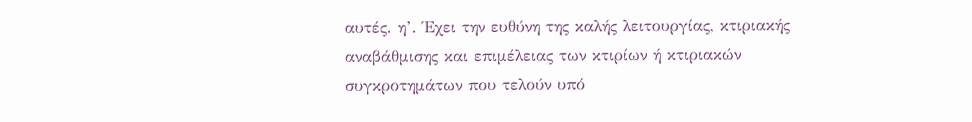αυτές. η’. Έχει την ευθύνη της καλής λειτουργίας, κτιριακής αναβάθμισης και επιμέλειας των κτιρίων ή κτιριακών συγκροτημάτων που τελούν υπό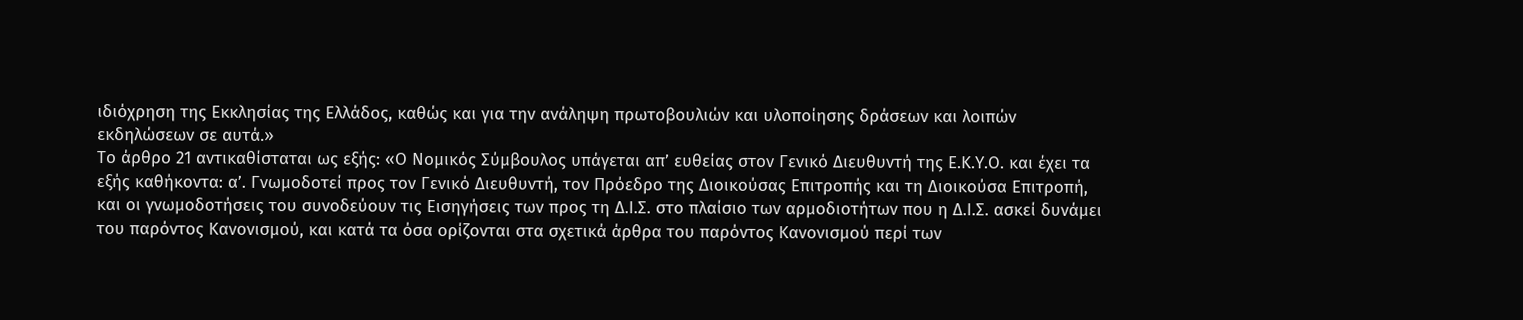ιδιόχρηση της Εκκλησίας της Ελλάδος, καθώς και για την ανάληψη πρωτοβουλιών και υλοποίησης δράσεων και λοιπών εκδηλώσεων σε αυτά.»
Το άρθρο 21 αντικαθίσταται ως εξής: «Ο Νομικός Σύμβουλος υπάγεται απ’ ευθείας στον Γενικό Διευθυντή της Ε.Κ.Υ.Ο. και έχει τα εξής καθήκοντα: α’. Γνωμοδοτεί προς τον Γενικό Διευθυντή, τον Πρόεδρο της Διοικούσας Επιτροπής και τη Διοικούσα Επιτροπή, και οι γνωμοδοτήσεις του συνοδεύουν τις Εισηγήσεις των προς τη Δ.Ι.Σ. στο πλαίσιο των αρμοδιοτήτων που η Δ.Ι.Σ. ασκεί δυνάμει του παρόντος Κανονισμού, και κατά τα όσα ορίζονται στα σχετικά άρθρα του παρόντος Κανονισμού περί των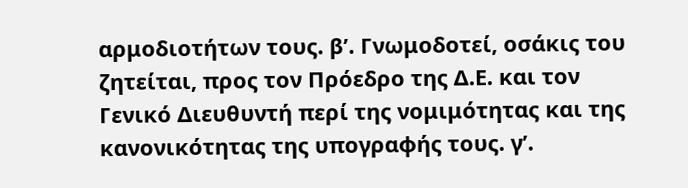αρμοδιοτήτων τους. β’. Γνωμοδοτεί, οσάκις του ζητείται, προς τον Πρόεδρο της Δ.Ε. και τον Γενικό Διευθυντή περί της νομιμότητας και της κανονικότητας της υπογραφής τους. γ’.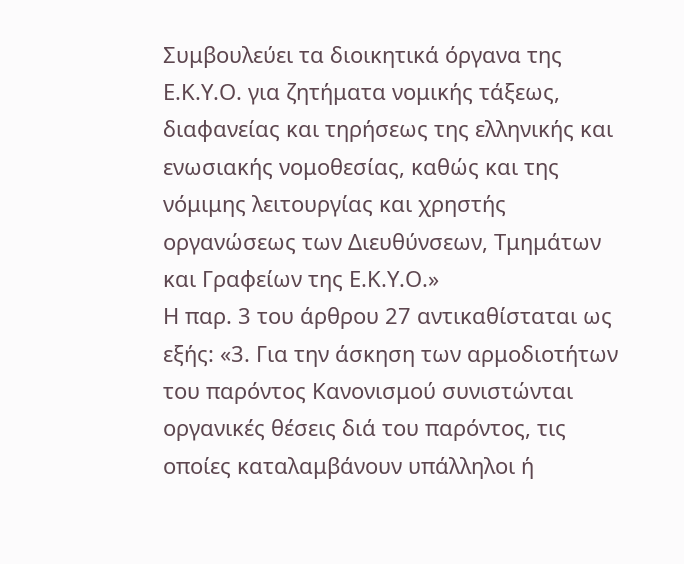Συμβουλεύει τα διοικητικά όργανα της Ε.Κ.Υ.Ο. για ζητήματα νομικής τάξεως, διαφανείας και τηρήσεως της ελληνικής και ενωσιακής νομοθεσίας, καθώς και της νόμιμης λειτουργίας και χρηστής οργανώσεως των Διευθύνσεων, Τμημάτων και Γραφείων της Ε.Κ.Υ.Ο.»
Η παρ. 3 του άρθρου 27 αντικαθίσταται ως εξής: «3. Για την άσκηση των αρμοδιοτήτων του παρόντος Κανονισμού συνιστώνται οργανικές θέσεις διά του παρόντος, τις οποίες καταλαμβάνουν υπάλληλοι ή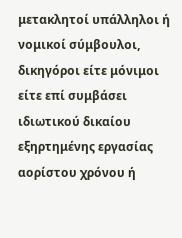μετακλητοί υπάλληλοι ή νομικοί σύμβουλοι, δικηγόροι είτε μόνιμοι είτε επί συμβάσει ιδιωτικού δικαίου εξηρτημένης εργασίας αορίστου χρόνου ή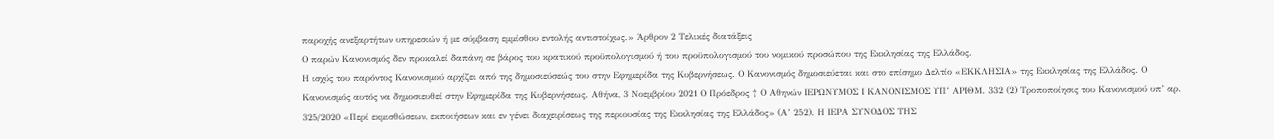παροχής ανεξαρτήτων υπηρεσιών ή με σύμβαση εμμίσθου εντολής αντιστοίχως.» Άρθρον 2 Τελικές διατάξεις
Ο παρών Κανονισμός δεν προκαλεί δαπάνη σε βάρος του κρατικού προϋπολογισμού ή του προϋπολογισμού του νομικού προσώπου της Εκκλησίας της Ελλάδος.
Η ισχύς του παρόντος Κανονισμού αρχίζει από της δημοσιεύσεώς του στην Εφημερίδα της Κυβερνήσεως. Ο Κανονισμός δημοσιεύεται και στο επίσημο Δελτίο «ΕΚΚΛΗΣΙΑ» της Εκκλησίας της Ελλάδος. Ο Κανονισμός αυτός να δημοσιευθεί στην Εφημερίδα της Κυβερνήσεως. Αθήνα, 3 Νοεμβρίου 2021 Ο Πρόεδρος † Ο Αθηνών ΙΕΡΩΝΥΜΟΣ Ι ΚΑΝΟΝΙΣΜΟΣ ΥΠ’ ΑΡΙΘΜ. 332 (2) Τροποποίησις του Κανονισμού υπ’ αρ. 325/2020 «Περί εκμισθώσεων, εκποιήσεων και εν γένει διαχειρίσεως της περιουσίας της Εκκλησίας της Ελλάδος» (Α’ 252). Η ΙΕΡΑ ΣΥΝΟΔΟΣ ΤΗΣ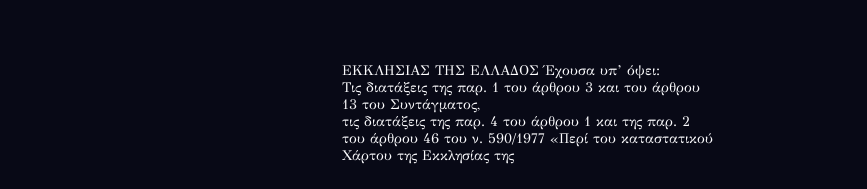ΕΚΚΛΗΣΙΑΣ ΤΗΣ ΕΛΛΑΔΟΣ Έχουσα υπ’ όψει:
Τις διατάξεις της παρ. 1 του άρθρου 3 και του άρθρου 13 του Συντάγματος,
τις διατάξεις της παρ. 4 του άρθρου 1 και της παρ. 2 του άρθρου 46 του ν. 590/1977 «Περί του καταστατικού Χάρτου της Εκκλησίας της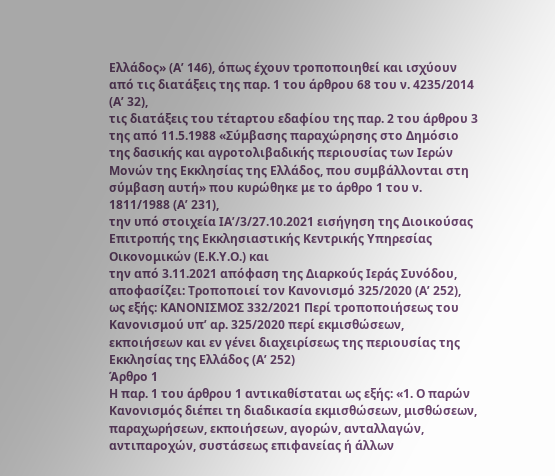Ελλάδος» (Α’ 146), όπως έχουν τροποποιηθεί και ισχύουν από τις διατάξεις της παρ. 1 του άρθρου 68 του ν. 4235/2014 (Α’ 32),
τις διατάξεις του τέταρτου εδαφίου της παρ. 2 του άρθρου 3 της από 11.5.1988 «Σύμβασης παραχώρησης στο Δημόσιο της δασικής και αγροτολιβαδικής περιουσίας των Ιερών Μονών της Εκκλησίας της Ελλάδος, που συμβάλλονται στη σύμβαση αυτή» που κυρώθηκε με το άρθρο 1 του ν. 1811/1988 (Α’ 231),
την υπό στοιχεία ΙΑ’/3/27.10.2021 εισήγηση της Διοικούσας Επιτροπής της Εκκλησιαστικής Κεντρικής Υπηρεσίας Οικονομικών (Ε.Κ.Υ.Ο.) και
την από 3.11.2021 απόφαση της Διαρκούς Ιεράς Συνόδου, αποφασίζει: Τροποποιεί τον Κανονισμό 325/2020 (Α’ 252), ως εξής: ΚΑΝΟΝΙΣΜΟΣ 332/2021 Περί τροποποιήσεως του Κανονισμού υπ’ αρ. 325/2020 περί εκμισθώσεων, εκποιήσεων και εν γένει διαχειρίσεως της περιουσίας της Εκκλησίας της Ελλάδος (Α’ 252)
Άρθρο 1
Η παρ. 1 του άρθρου 1 αντικαθίσταται ως εξής: «1. Ο παρών Κανονισμός διέπει τη διαδικασία εκμισθώσεων, μισθώσεων, παραχωρήσεων, εκποιήσεων, αγορών, ανταλλαγών, αντιπαροχών, συστάσεως επιφανείας ή άλλων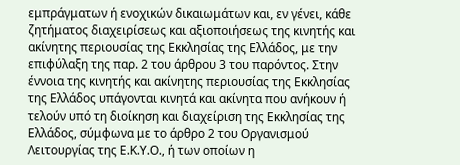εμπράγματων ή ενοχικών δικαιωμάτων και, εν γένει, κάθε ζητήματος διαχειρίσεως και αξιοποιήσεως της κινητής και ακίνητης περιουσίας της Εκκλησίας της Ελλάδος, με την επιφύλαξη της παρ. 2 του άρθρου 3 του παρόντος. Στην έννοια της κινητής και ακίνητης περιουσίας της Εκκλησίας της Ελλάδος υπάγονται κινητά και ακίνητα που ανήκουν ή τελούν υπό τη διοίκηση και διαχείριση της Εκκλησίας της Ελλάδος, σύμφωνα με το άρθρο 2 του Οργανισμού Λειτουργίας της Ε.Κ.Υ.Ο., ή των οποίων η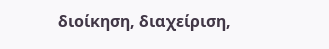διοίκηση, διαχείριση,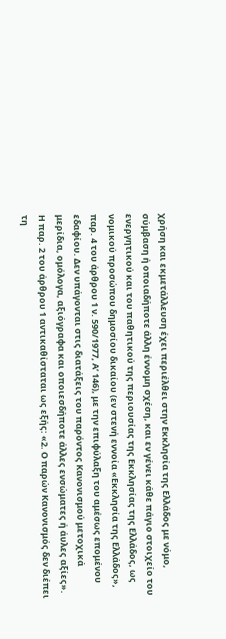χρήση και εκμετάλλευση έχει περιέλθει στην Εκκλησία της Ελλάδος με νόμο, σύμβαση ή οποιαδήποτε άλλη έννομη σχέση, και εν γένει κάθε πάγιο στοιχείο του ενεργητικού και του παθητικού της περιουσίας της Εκκλησίας της Ελλάδος, ως νομικού προσώπου δημοσίου δικαίου (εν στενή εννοία «Εκκλησία της Ελλάδος», παρ. 4 του άρθρου 1 ν. 590/1977, Α’ 146), με την επιφύλαξη του αμέσως επομένου εδαφίου. Δεν υπάγονται στις διατάξεις του παρόντος Κανονισμού μετοχικά μερίδια, ομόλογα, αξιόγραφα και οποιεσδήποτε άλλες ενσώματες ή άυλες αξίες».
Η παρ. 2 του άρθρου 1 αντικαθίσταται ως εξής: «2. Ο παρών Κανονισμός δεν διέπει τη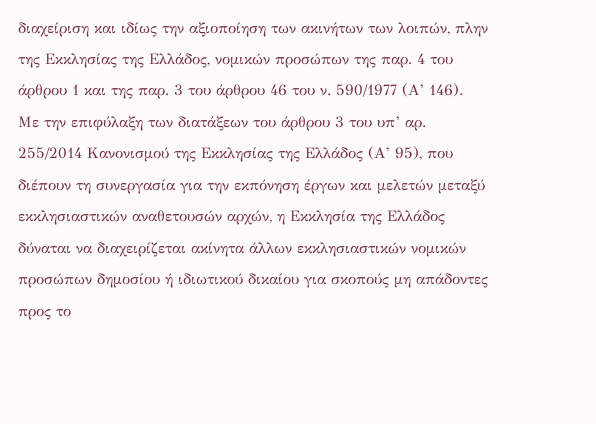διαχείριση και ιδίως την αξιοποίηση των ακινήτων των λοιπών, πλην της Εκκλησίας της Ελλάδος, νομικών προσώπων της παρ. 4 του άρθρου 1 και της παρ. 3 του άρθρου 46 του ν. 590/1977 (Α’ 146). Με την επιφύλαξη των διατάξεων του άρθρου 3 του υπ’ αρ. 255/2014 Κανονισμού της Εκκλησίας της Ελλάδος (Α’ 95), που διέπουν τη συνεργασία για την εκπόνηση έργων και μελετών μεταξύ εκκλησιαστικών αναθετουσών αρχών, η Εκκλησία της Ελλάδος δύναται να διαχειρίζεται ακίνητα άλλων εκκλησιαστικών νομικών προσώπων δημοσίου ή ιδιωτικού δικαίου για σκοπούς μη απάδοντες προς το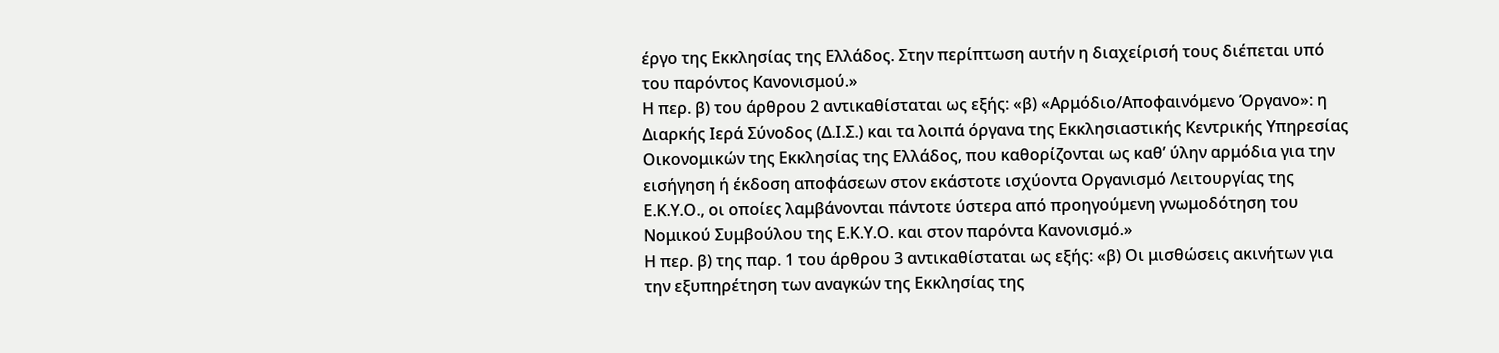έργο της Εκκλησίας της Ελλάδος. Στην περίπτωση αυτήν η διαχείρισή τους διέπεται υπό του παρόντος Κανονισμού.»
Η περ. β) του άρθρου 2 αντικαθίσταται ως εξής: «β) «Αρμόδιο/Αποφαινόμενο Όργανο»: η Διαρκής Ιερά Σύνοδος (Δ.Ι.Σ.) και τα λοιπά όργανα της Εκκλησιαστικής Κεντρικής Υπηρεσίας Οικονομικών της Εκκλησίας της Ελλάδος, που καθορίζονται ως καθ’ ύλην αρμόδια για την εισήγηση ή έκδοση αποφάσεων στον εκάστοτε ισχύοντα Οργανισμό Λειτουργίας της Ε.Κ.Υ.Ο., οι οποίες λαμβάνονται πάντοτε ύστερα από προηγούμενη γνωμοδότηση του Νομικού Συμβούλου της Ε.Κ.Υ.Ο. και στον παρόντα Κανονισμό.»
Η περ. β) της παρ. 1 του άρθρου 3 αντικαθίσταται ως εξής: «β) Οι μισθώσεις ακινήτων για την εξυπηρέτηση των αναγκών της Εκκλησίας της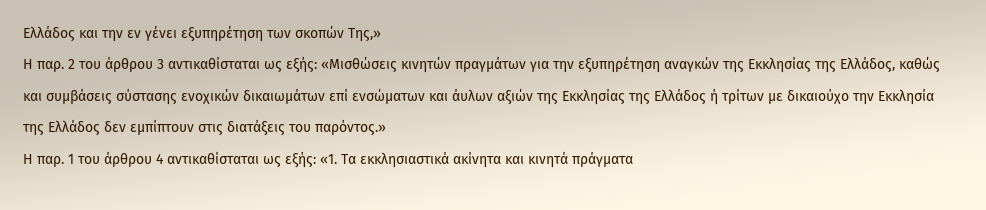Ελλάδος και την εν γένει εξυπηρέτηση των σκοπών Της,»
Η παρ. 2 του άρθρου 3 αντικαθίσταται ως εξής: «Μισθώσεις κινητών πραγμάτων για την εξυπηρέτηση αναγκών της Εκκλησίας της Ελλάδος, καθώς και συμβάσεις σύστασης ενοχικών δικαιωμάτων επί ενσώματων και άυλων αξιών της Εκκλησίας της Ελλάδος ή τρίτων με δικαιούχο την Εκκλησία της Ελλάδος δεν εμπίπτουν στις διατάξεις του παρόντος.»
Η παρ. 1 του άρθρου 4 αντικαθίσταται ως εξής: «1. Τα εκκλησιαστικά ακίνητα και κινητά πράγματα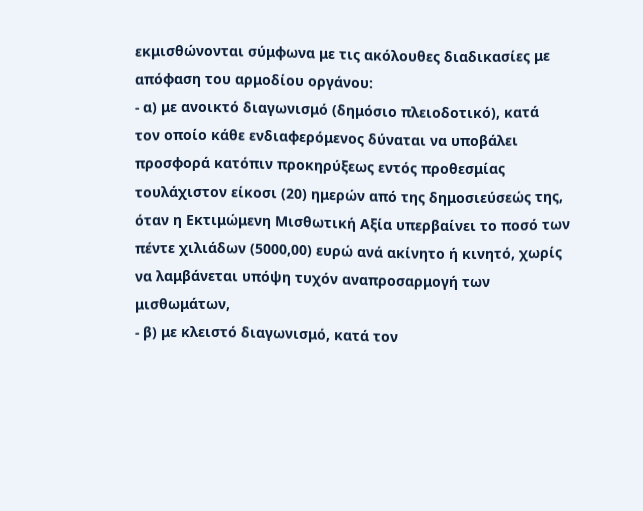εκμισθώνονται σύμφωνα με τις ακόλουθες διαδικασίες με απόφαση του αρμοδίου οργάνου:
- α) με ανοικτό διαγωνισμό (δημόσιο πλειοδοτικό), κατά
τον οποίο κάθε ενδιαφερόμενος δύναται να υποβάλει προσφορά κατόπιν προκηρύξεως εντός προθεσμίας τουλάχιστον είκοσι (20) ημερών από της δημοσιεύσεώς της, όταν η Εκτιμώμενη Μισθωτική Αξία υπερβαίνει το ποσό των πέντε χιλιάδων (5000,00) ευρώ ανά ακίνητο ή κινητό, χωρίς να λαμβάνεται υπόψη τυχόν αναπροσαρμογή των μισθωμάτων,
- β) με κλειστό διαγωνισμό, κατά τον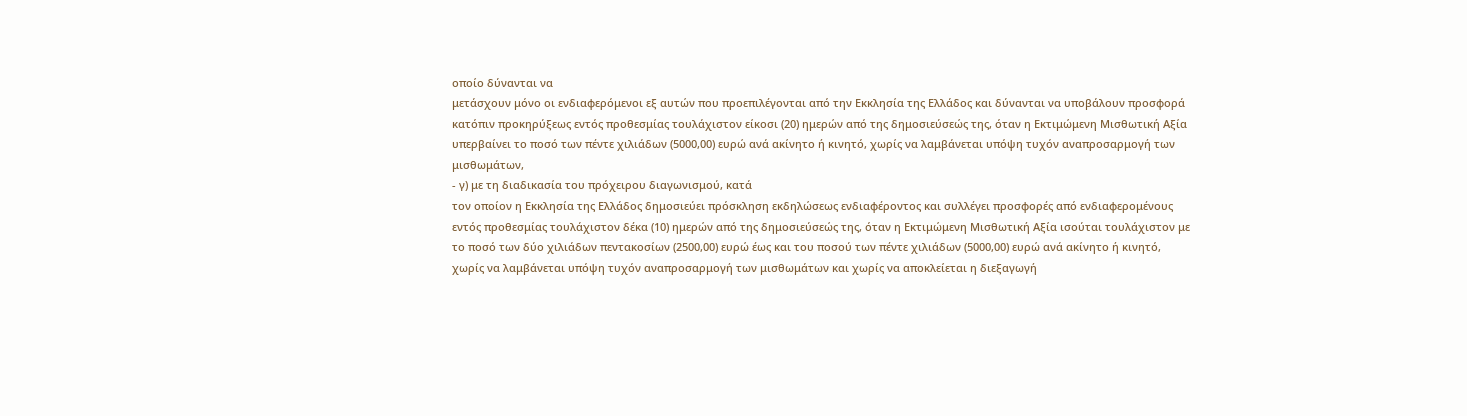οποίο δύνανται να
μετάσχουν μόνο οι ενδιαφερόμενοι εξ αυτών που προεπιλέγονται από την Εκκλησία της Ελλάδος και δύνανται να υποβάλουν προσφορά κατόπιν προκηρύξεως εντός προθεσμίας τουλάχιστον είκοσι (20) ημερών από της δημοσιεύσεώς της, όταν η Εκτιμώμενη Μισθωτική Αξία υπερβαίνει το ποσό των πέντε χιλιάδων (5000,00) ευρώ ανά ακίνητο ή κινητό, χωρίς να λαμβάνεται υπόψη τυχόν αναπροσαρμογή των μισθωμάτων,
- γ) με τη διαδικασία του πρόχειρου διαγωνισμού, κατά
τον οποίον η Εκκλησία της Ελλάδος δημοσιεύει πρόσκληση εκδηλώσεως ενδιαφέροντος και συλλέγει προσφορές από ενδιαφερομένους εντός προθεσμίας τουλάχιστον δέκα (10) ημερών από της δημοσιεύσεώς της, όταν η Εκτιμώμενη Μισθωτική Αξία ισούται τουλάχιστον με το ποσό των δύο χιλιάδων πεντακοσίων (2500,00) ευρώ έως και του ποσού των πέντε χιλιάδων (5000,00) ευρώ ανά ακίνητο ή κινητό, χωρίς να λαμβάνεται υπόψη τυχόν αναπροσαρμογή των μισθωμάτων και χωρίς να αποκλείεται η διεξαγωγή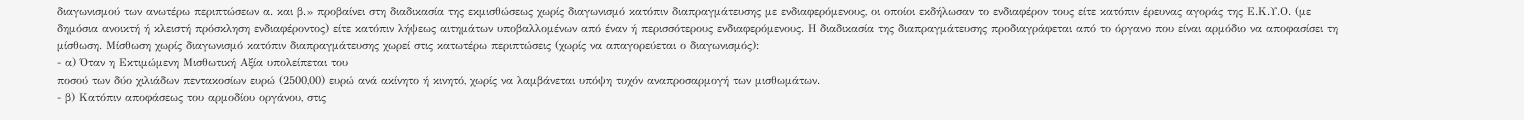διαγωνισμού των ανωτέρω περιπτώσεων α. και β.» προβαίνει στη διαδικασία της εκμισθώσεως χωρίς διαγωνισμό κατόπιν διαπραγμάτευσης με ενδιαφερόμενους, οι οποίοι εκδήλωσαν το ενδιαφέρον τους είτε κατόπιν έρευνας αγοράς της Ε.Κ.Υ.Ο. (με δημόσια ανοικτή ή κλειστή πρόσκληση ενδιαφέροντος) είτε κατόπιν λήψεως αιτημάτων υποβαλλομένων από έναν ή περισσότερους ενδιαφερόμενους. Η διαδικασία της διαπραγμάτευσης προδιαγράφεται από το όργανο που είναι αρμόδιο να αποφασίσει τη μίσθωση. Μίσθωση χωρίς διαγωνισμό κατόπιν διαπραγμάτευσης χωρεί στις κατωτέρω περιπτώσεις (χωρίς να απαγορεύεται ο διαγωνισμός):
- α) Όταν η Εκτιμώμενη Μισθωτική Αξία υπολείπεται του
ποσού των δύο χιλιάδων πεντακοσίων ευρώ (2500,00) ευρώ ανά ακίνητο ή κινητό, χωρίς να λαμβάνεται υπόψη τυχόν αναπροσαρμογή των μισθωμάτων.
- β) Κατόπιν αποφάσεως του αρμοδίου οργάνου, στις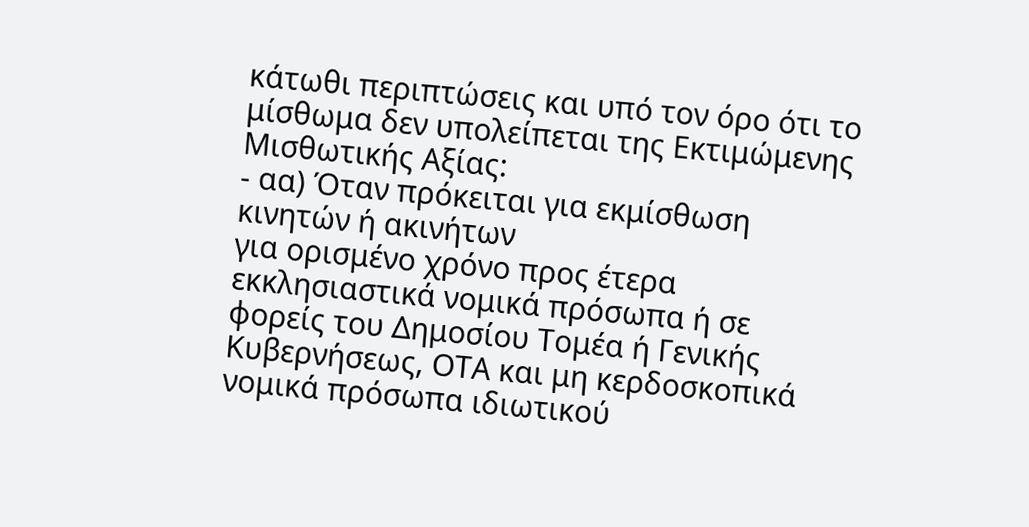κάτωθι περιπτώσεις και υπό τον όρο ότι το μίσθωμα δεν υπολείπεται της Εκτιμώμενης Μισθωτικής Αξίας:
- αα) Όταν πρόκειται για εκμίσθωση κινητών ή ακινήτων
για ορισμένο χρόνο προς έτερα εκκλησιαστικά νομικά πρόσωπα ή σε φορείς του Δημοσίου Τομέα ή Γενικής Κυβερνήσεως, ΟΤΑ και μη κερδοσκοπικά νομικά πρόσωπα ιδιωτικού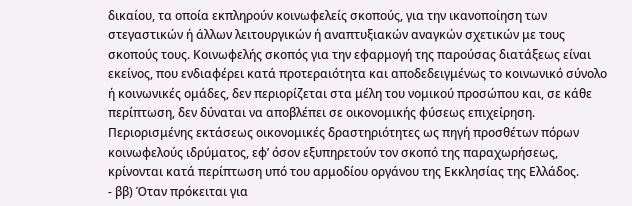δικαίου, τα οποία εκπληρούν κοινωφελείς σκοπούς, για την ικανοποίηση των στεγαστικών ή άλλων λειτουργικών ή αναπτυξιακών αναγκών σχετικών με τους σκοπούς τους. Κοινωφελής σκοπός για την εφαρμογή της παρούσας διατάξεως είναι εκείνος, που ενδιαφέρει κατά προτεραιότητα και αποδεδειγμένως το κοινωνικό σύνολο ή κοινωνικές ομάδες, δεν περιορίζεται στα μέλη του νομικού προσώπου και, σε κάθε περίπτωση, δεν δύναται να αποβλέπει σε οικονομικής φύσεως επιχείρηση. Περιορισμένης εκτάσεως οικονομικές δραστηριότητες ως πηγή προσθέτων πόρων κοινωφελούς ιδρύματος, εφ’ όσον εξυπηρετούν τον σκοπό της παραχωρήσεως, κρίνονται κατά περίπτωση υπό του αρμοδίου οργάνου της Εκκλησίας της Ελλάδος.
- ββ) Όταν πρόκειται για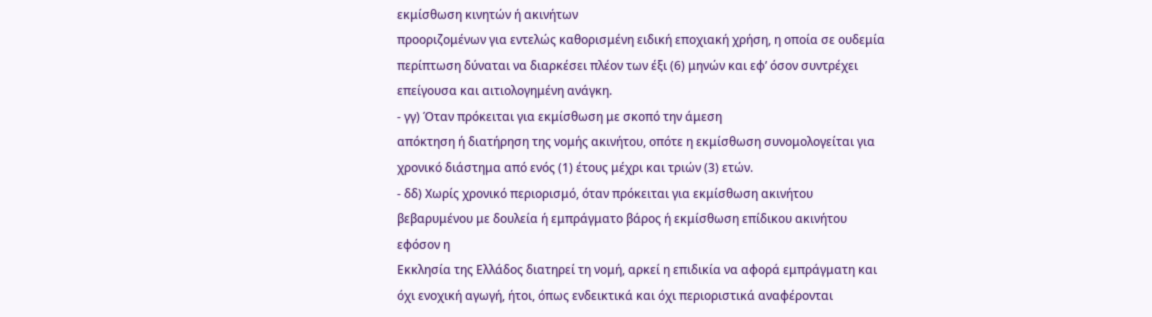εκμίσθωση κινητών ή ακινήτων
προοριζομένων για εντελώς καθορισμένη ειδική εποχιακή χρήση, η οποία σε ουδεμία περίπτωση δύναται να διαρκέσει πλέον των έξι (6) μηνών και εφ’ όσον συντρέχει επείγουσα και αιτιολογημένη ανάγκη.
- γγ) Όταν πρόκειται για εκμίσθωση με σκοπό την άμεση
απόκτηση ή διατήρηση της νομής ακινήτου, οπότε η εκμίσθωση συνομολογείται για χρονικό διάστημα από ενός (1) έτους μέχρι και τριών (3) ετών.
- δδ) Χωρίς χρονικό περιορισμό, όταν πρόκειται για εκμίσθωση ακινήτου βεβαρυμένου με δουλεία ή εμπράγματο βάρος ή εκμίσθωση επίδικου ακινήτου εφόσον η
Εκκλησία της Ελλάδος διατηρεί τη νομή, αρκεί η επιδικία να αφορά εμπράγματη και όχι ενοχική αγωγή, ήτοι, όπως ενδεικτικά και όχι περιοριστικά αναφέρονται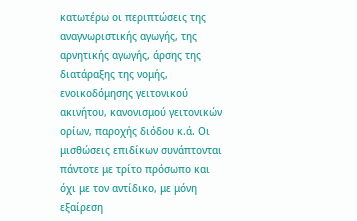κατωτέρω οι περιπτώσεις της αναγνωριστικής αγωγής, της αρνητικής αγωγής, άρσης της διατάραξης της νομής, ενοικοδόμησης γειτονικού ακινήτου, κανονισμού γειτονικών ορίων, παροχής διόδου κ.ά. Οι μισθώσεις επιδίκων συνάπτονται πάντοτε με τρίτο πρόσωπο και όχι με τον αντίδικο, με μόνη εξαίρεση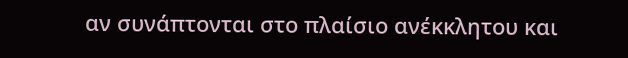αν συνάπτονται στο πλαίσιο ανέκκλητου και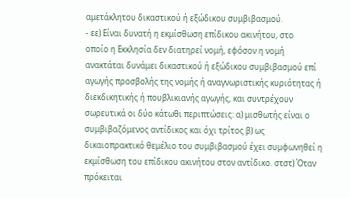αμετάκλητου δικαστικού ή εξώδικου συμβιβασμού.
- εε) Είναι δυνατή η εκμίσθωση επίδικου ακινήτου, στο
οποίο η Εκκλησία δεν διατηρεί νομή, εφόσον η νομή ανακτάται δυνάμει δικαστικού ή εξώδικου συμβιβασμού επί αγωγής προσβολής της νομής ή αναγνωριστικής κυριότητας ή διεκδικητικής ή πουβλικιανής αγωγής, και συντρέχουν σωρευτικά οι δύο κάτωθι περιπτώσεις: α) μισθωτής είναι ο συμβιβαζόμενος αντίδικος και όχι τρίτος β) ως δικαιοπρακτικό θεμέλιο του συμβιβασμού έχει συμφωνηθεί η εκμίσθωση του επίδικου ακινήτου στον αντίδικο. στστ) Όταν πρόκειται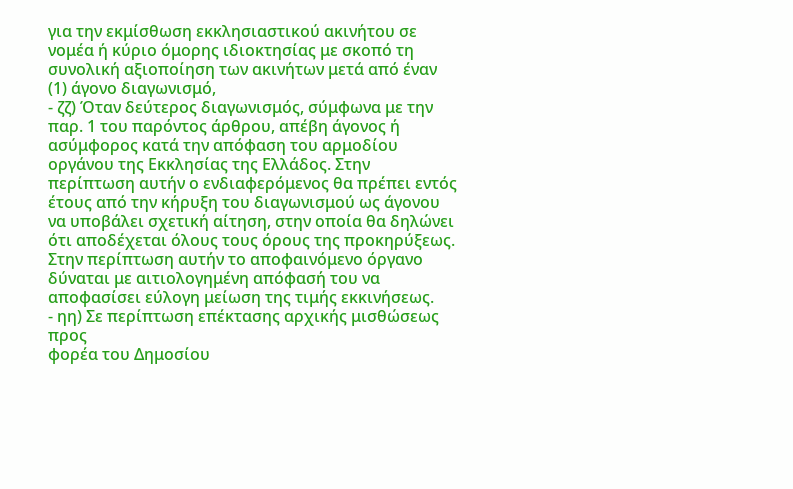για την εκμίσθωση εκκλησιαστικού ακινήτου σε νομέα ή κύριο όμορης ιδιοκτησίας με σκοπό τη συνολική αξιοποίηση των ακινήτων μετά από έναν (1) άγονο διαγωνισμό,
- ζζ) Όταν δεύτερος διαγωνισμός, σύμφωνα με την
παρ. 1 του παρόντος άρθρου, απέβη άγονος ή ασύμφορος κατά την απόφαση του αρμοδίου οργάνου της Εκκλησίας της Ελλάδος. Στην περίπτωση αυτήν ο ενδιαφερόμενος θα πρέπει εντός έτους από την κήρυξη του διαγωνισμού ως άγονου να υποβάλει σχετική αίτηση, στην οποία θα δηλώνει ότι αποδέχεται όλους τους όρους της προκηρύξεως. Στην περίπτωση αυτήν το αποφαινόμενο όργανο δύναται με αιτιολογημένη απόφασή του να αποφασίσει εύλογη μείωση της τιμής εκκινήσεως.
- ηη) Σε περίπτωση επέκτασης αρχικής μισθώσεως προς
φορέα του Δημοσίου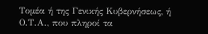Τομέα ή της Γενικής Κυβερνήσεως, ή Ο.Τ.Α., που πληροί τα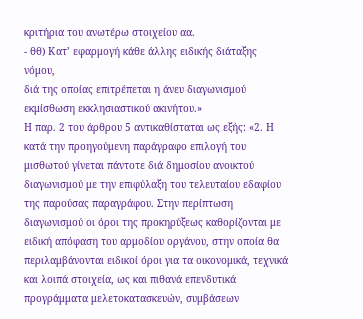κριτήρια του ανωτέρω στοιχείου αα.
- θθ) Κατ’ εφαρμογή κάθε άλλης ειδικής διάταξης νόμου,
διά της οποίας επιτρέπεται η άνευ διαγωνισμού εκμίσθωση εκκλησιαστικού ακινήτου.»
Η παρ. 2 του άρθρου 5 αντικαθίσταται ως εξής: «2. Η κατά την προηγούμενη παράγραφο επιλογή του μισθωτού γίνεται πάντοτε διά δημοσίου ανοικτού διαγωνισμού με την επιφύλαξη του τελευταίου εδαφίου της παρούσας παραγράφου. Στην περίπτωση διαγωνισμού οι όροι της προκηρύξεως καθορίζονται με ειδική απόφαση του αρμοδίου οργάνου, στην οποία θα περιλαμβάνονται ειδικοί όροι για τα οικονομικά, τεχνικά και λοιπά στοιχεία, ως και πιθανά επενδυτικά προγράμματα μελετοκατασκευών, συμβάσεων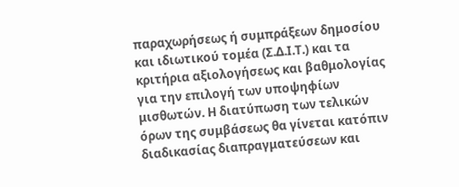παραχωρήσεως ή συμπράξεων δημοσίου και ιδιωτικού τομέα (Σ.Δ.Ι.Τ.) και τα κριτήρια αξιολογήσεως και βαθμολογίας για την επιλογή των υποψηφίων μισθωτών. Η διατύπωση των τελικών όρων της συμβάσεως θα γίνεται κατόπιν διαδικασίας διαπραγματεύσεων και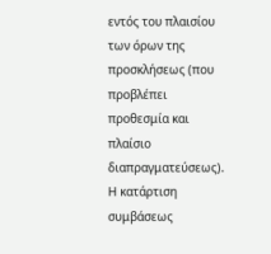εντός του πλαισίου των όρων της προσκλήσεως (που προβλέπει προθεσμία και πλαίσιο διαπραγματεύσεως). Η κατάρτιση συμβάσεως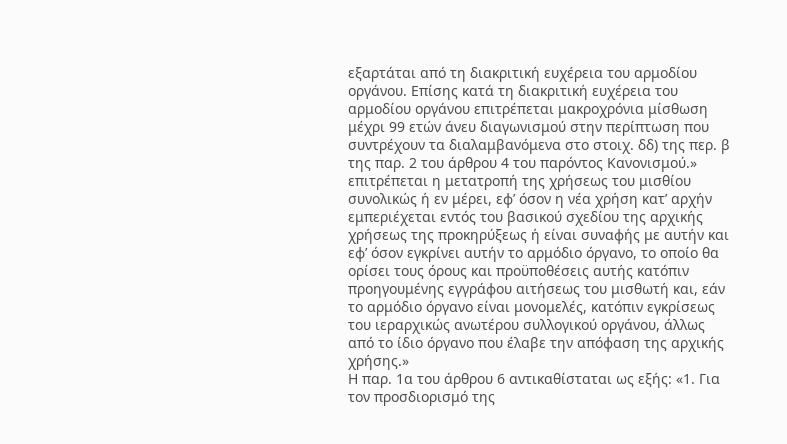εξαρτάται από τη διακριτική ευχέρεια του αρμοδίου οργάνου. Επίσης κατά τη διακριτική ευχέρεια του αρμοδίου οργάνου επιτρέπεται μακροχρόνια μίσθωση μέχρι 99 ετών άνευ διαγωνισμού στην περίπτωση που συντρέχουν τα διαλαμβανόμενα στο στοιχ. δδ) της περ. β της παρ. 2 του άρθρου 4 του παρόντος Κανονισμού.» επιτρέπεται η μετατροπή της χρήσεως του μισθίου συνολικώς ή εν μέρει, εφ’ όσον η νέα χρήση κατ’ αρχήν εμπεριέχεται εντός του βασικού σχεδίου της αρχικής χρήσεως της προκηρύξεως ή είναι συναφής με αυτήν και εφ’ όσον εγκρίνει αυτήν το αρμόδιο όργανο, το οποίο θα ορίσει τους όρους και προϋποθέσεις αυτής κατόπιν προηγουμένης εγγράφου αιτήσεως του μισθωτή και, εάν το αρμόδιο όργανο είναι μονομελές, κατόπιν εγκρίσεως του ιεραρχικώς ανωτέρου συλλογικού οργάνου, άλλως από το ίδιο όργανο που έλαβε την απόφαση της αρχικής χρήσης.»
Η παρ. 1α του άρθρου 6 αντικαθίσταται ως εξής: «1. Για τον προσδιορισμό της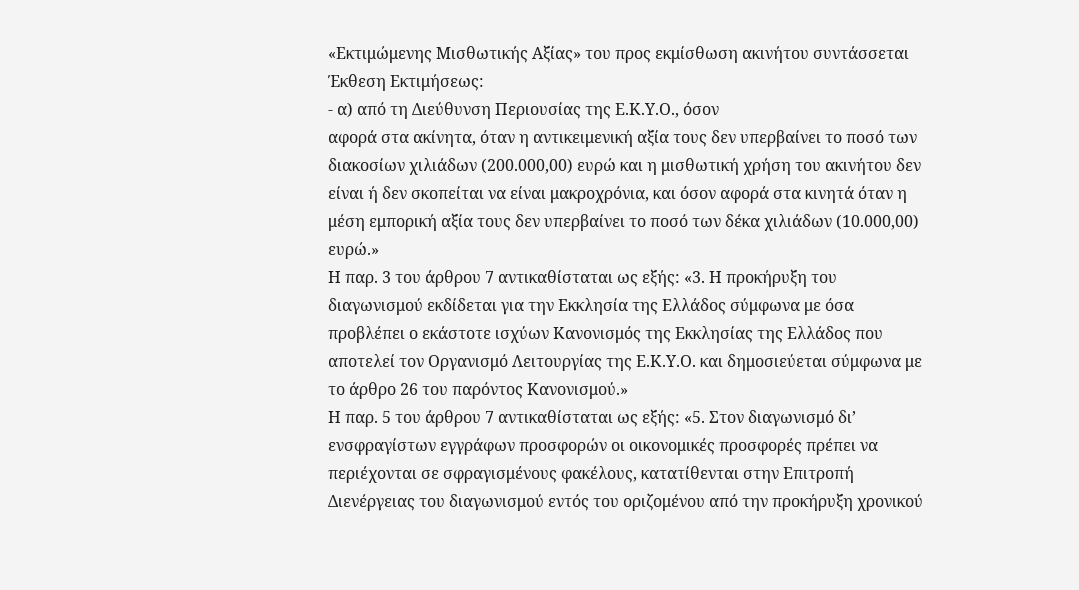«Εκτιμώμενης Μισθωτικής Αξίας» του προς εκμίσθωση ακινήτου συντάσσεται Έκθεση Εκτιμήσεως:
- α) από τη Διεύθυνση Περιουσίας της Ε.Κ.Υ.Ο., όσον
αφορά στα ακίνητα, όταν η αντικειμενική αξία τους δεν υπερβαίνει το ποσό των διακοσίων χιλιάδων (200.000,00) ευρώ και η μισθωτική χρήση του ακινήτου δεν είναι ή δεν σκοπείται να είναι μακροχρόνια, και όσον αφορά στα κινητά όταν η μέση εμπορική αξία τους δεν υπερβαίνει το ποσό των δέκα χιλιάδων (10.000,00) ευρώ.»
Η παρ. 3 του άρθρου 7 αντικαθίσταται ως εξής: «3. Η προκήρυξη του διαγωνισμού εκδίδεται για την Εκκλησία της Ελλάδος σύμφωνα με όσα προβλέπει ο εκάστοτε ισχύων Κανονισμός της Εκκλησίας της Ελλάδος που αποτελεί τον Οργανισμό Λειτουργίας της Ε.Κ.Υ.Ο. και δημοσιεύεται σύμφωνα με το άρθρο 26 του παρόντος Κανονισμού.»
Η παρ. 5 του άρθρου 7 αντικαθίσταται ως εξής: «5. Στον διαγωνισμό δι’ ενσφραγίστων εγγράφων προσφορών οι οικονομικές προσφορές πρέπει να περιέχονται σε σφραγισμένους φακέλους, κατατίθενται στην Επιτροπή Διενέργειας του διαγωνισμού εντός του οριζομένου από την προκήρυξη χρονικού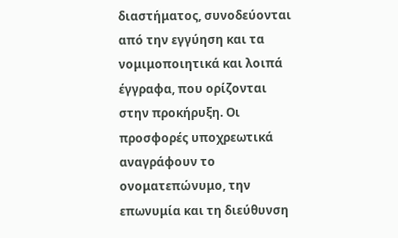διαστήματος, συνοδεύονται από την εγγύηση και τα νομιμοποιητικά και λοιπά έγγραφα, που ορίζονται στην προκήρυξη. Οι προσφορές υποχρεωτικά αναγράφουν το ονοματεπώνυμο, την επωνυμία και τη διεύθυνση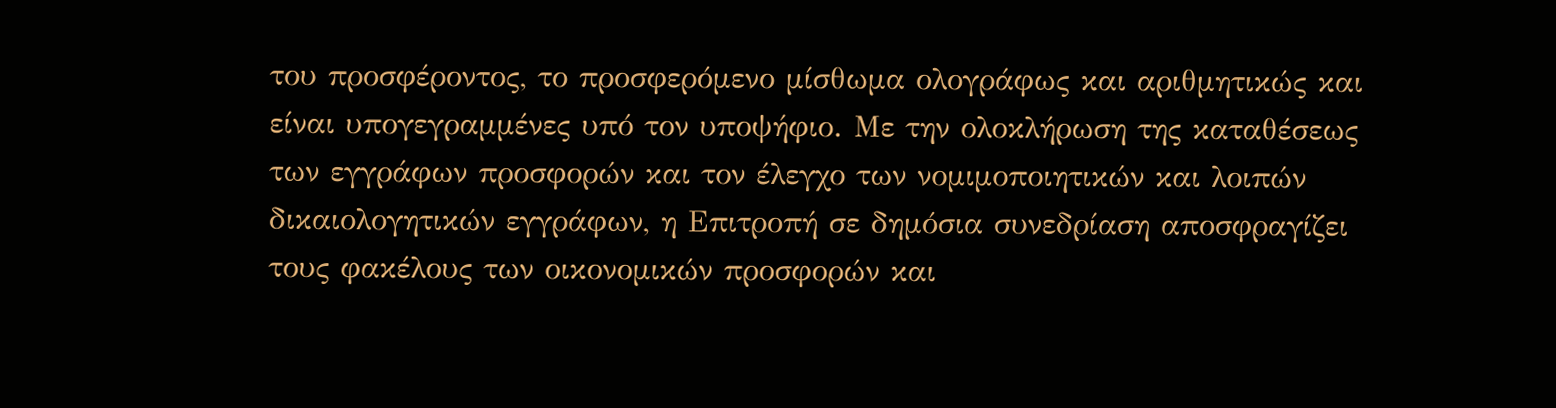του προσφέροντος, το προσφερόμενο μίσθωμα ολογράφως και αριθμητικώς και είναι υπογεγραμμένες υπό τον υποψήφιο. Με την ολοκλήρωση της καταθέσεως των εγγράφων προσφορών και τον έλεγχο των νομιμοποιητικών και λοιπών δικαιολογητικών εγγράφων, η Επιτροπή σε δημόσια συνεδρίαση αποσφραγίζει τους φακέλους των οικονομικών προσφορών και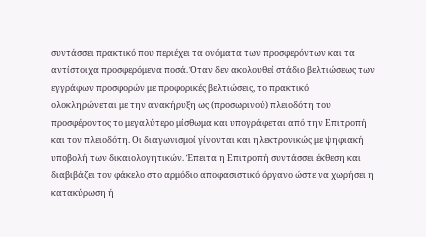συντάσσει πρακτικό που περιέχει τα ονόματα των προσφερόντων και τα αντίστοιχα προσφερόμενα ποσά. Όταν δεν ακολουθεί στάδιο βελτιώσεως των εγγράφων προσφορών με προφορικές βελτιώσεις, το πρακτικό ολοκληρώνεται με την ανακήρυξη ως (προσωρινού) πλειοδότη του προσφέροντος το μεγαλύτερο μίσθωμα και υπογράφεται από την Επιτροπή και τον πλειοδότη. Οι διαγωνισμοί γίνονται και ηλεκτρονικώς με ψηφιακή υποβολή των δικαιολογητικών. Έπειτα η Επιτροπή συντάσσει έκθεση και διαβιβάζει τον φάκελο στο αρμόδιο αποφασιστικό όργανο ώστε να χωρήσει η κατακύρωση ή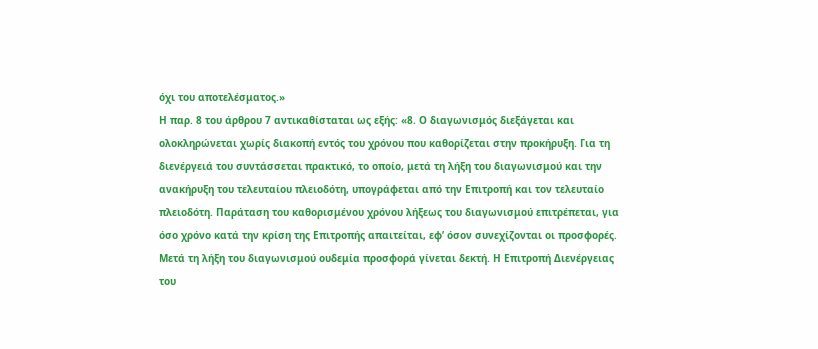όχι του αποτελέσματος.»
Η παρ. 8 του άρθρου 7 αντικαθίσταται ως εξής: «8. Ο διαγωνισμός διεξάγεται και ολοκληρώνεται χωρίς διακοπή εντός του χρόνου που καθορίζεται στην προκήρυξη. Για τη διενέργειά του συντάσσεται πρακτικό, το οποίο, μετά τη λήξη του διαγωνισμού και την ανακήρυξη του τελευταίου πλειοδότη, υπογράφεται από την Επιτροπή και τον τελευταίο πλειοδότη. Παράταση του καθορισμένου χρόνου λήξεως του διαγωνισμού επιτρέπεται, για όσο χρόνο κατά την κρίση της Επιτροπής απαιτείται, εφ’ όσον συνεχίζονται οι προσφορές. Μετά τη λήξη του διαγωνισμού ουδεμία προσφορά γίνεται δεκτή. Η Επιτροπή Διενέργειας του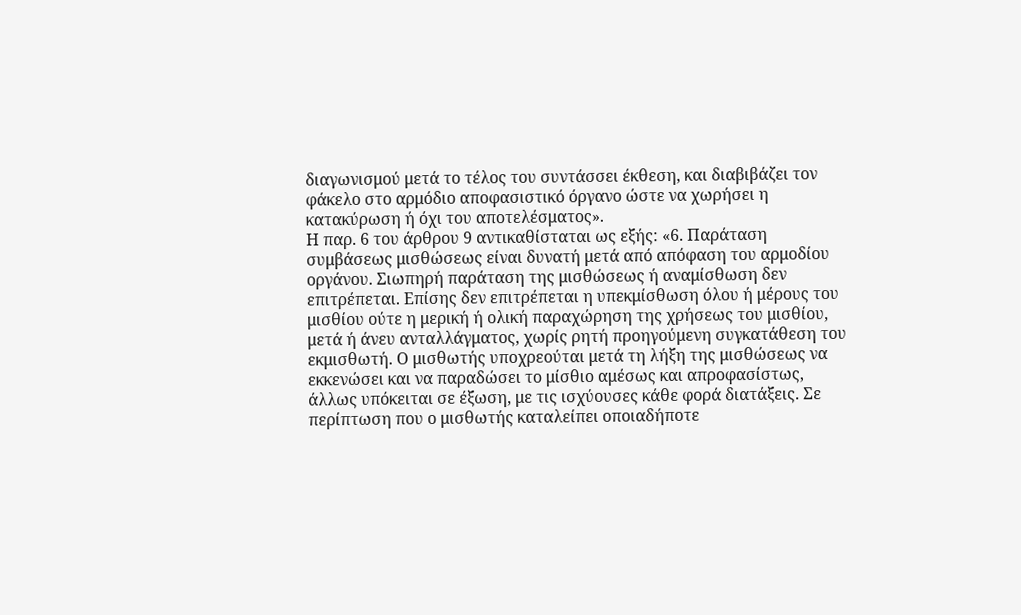διαγωνισμού μετά το τέλος του συντάσσει έκθεση, και διαβιβάζει τον φάκελο στο αρμόδιο αποφασιστικό όργανο ώστε να χωρήσει η κατακύρωση ή όχι του αποτελέσματος».
Η παρ. 6 του άρθρου 9 αντικαθίσταται ως εξής: «6. Παράταση συμβάσεως μισθώσεως είναι δυνατή μετά από απόφαση του αρμοδίου οργάνου. Σιωπηρή παράταση της μισθώσεως ή αναμίσθωση δεν επιτρέπεται. Επίσης δεν επιτρέπεται η υπεκμίσθωση όλου ή μέρους του μισθίου ούτε η μερική ή ολική παραχώρηση της χρήσεως του μισθίου, μετά ή άνευ ανταλλάγματος, χωρίς ρητή προηγούμενη συγκατάθεση του εκμισθωτή. Ο μισθωτής υποχρεούται μετά τη λήξη της μισθώσεως να εκκενώσει και να παραδώσει το μίσθιο αμέσως και απροφασίστως, άλλως υπόκειται σε έξωση, με τις ισχύουσες κάθε φορά διατάξεις. Σε περίπτωση που ο μισθωτής καταλείπει οποιαδήποτε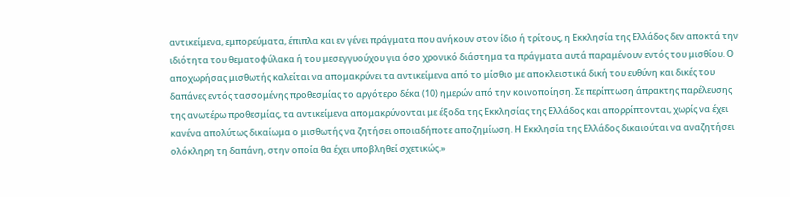αντικείμενα, εμπορεύματα, έπιπλα και εν γένει πράγματα που ανήκουν στον ίδιο ή τρίτους, η Εκκλησία της Ελλάδος δεν αποκτά την ιδιότητα του θεματοφύλακα ή του μεσεγγυούχου για όσο χρονικό διάστημα τα πράγματα αυτά παραμένουν εντός του μισθίου. Ο αποχωρήσας μισθωτής καλείται να απομακρύνει τα αντικείμενα από το μίσθιο με αποκλειστικά δική του ευθύνη και δικές του δαπάνες εντός τασσομένης προθεσμίας το αργότερο δέκα (10) ημερών από την κοινοποίηση. Σε περίπτωση άπρακτης παρέλευσης της ανωτέρω προθεσμίας, τα αντικείμενα απομακρύνονται με έξοδα της Εκκλησίας της Ελλάδος και απορρίπτονται, χωρίς να έχει κανένα απολύτως δικαίωμα ο μισθωτής να ζητήσει οποιαδήποτε αποζημίωση. Η Εκκλησία της Ελλάδος δικαιούται να αναζητήσει ολόκληρη τη δαπάνη, στην οποία θα έχει υποβληθεί σχετικώς.»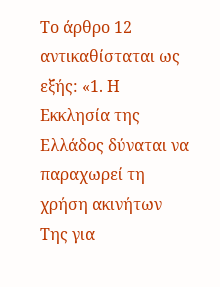Το άρθρο 12 αντικαθίσταται ως εξής: «1. Η Εκκλησία της Ελλάδος δύναται να παραχωρεί τη χρήση ακινήτων Της για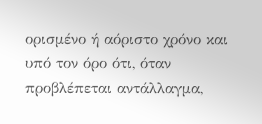ορισμένο ή αόριστο χρόνο και υπό τον όρο ότι, όταν προβλέπεται αντάλλαγμα,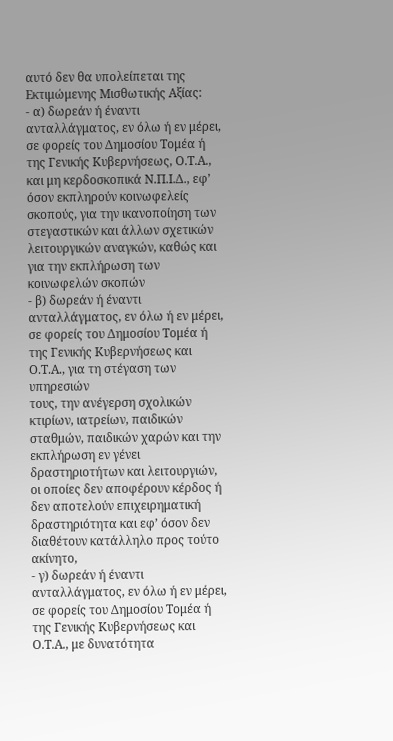αυτό δεν θα υπολείπεται της Εκτιμώμενης Μισθωτικής Αξίας:
- α) δωρεάν ή έναντι ανταλλάγματος, εν όλω ή εν μέρει,
σε φορείς του Δημοσίου Τομέα ή της Γενικής Κυβερνήσεως, Ο.Τ.Α., και μη κερδοσκοπικά Ν.Π.Ι.Δ., εφ’ όσον εκπληρούν κοινωφελείς σκοπούς, για την ικανοποίηση των στεγαστικών και άλλων σχετικών λειτουργικών αναγκών, καθώς και για την εκπλήρωση των κοινωφελών σκοπών
- β) δωρεάν ή έναντι ανταλλάγματος, εν όλω ή εν μέρει, σε φορείς του Δημοσίου Τομέα ή της Γενικής Κυβερνήσεως και Ο.Τ.Α., για τη στέγαση των υπηρεσιών
τους, την ανέγερση σχολικών κτιρίων, ιατρείων, παιδικών σταθμών, παιδικών χαρών και την εκπλήρωση εν γένει δραστηριοτήτων και λειτουργιών, οι οποίες δεν αποφέρουν κέρδος ή δεν αποτελούν επιχειρηματική δραστηριότητα και εφ’ όσον δεν διαθέτουν κατάλληλο προς τούτο ακίνητο,
- γ) δωρεάν ή έναντι ανταλλάγματος, εν όλω ή εν μέρει,
σε φορείς του Δημοσίου Τομέα ή της Γενικής Κυβερνήσεως και Ο.Τ.Α., με δυνατότητα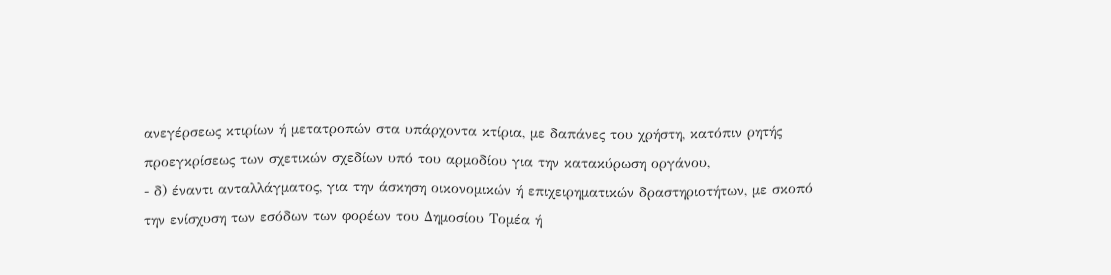ανεγέρσεως κτιρίων ή μετατροπών στα υπάρχοντα κτίρια, με δαπάνες του χρήστη, κατόπιν ρητής προεγκρίσεως των σχετικών σχεδίων υπό του αρμοδίου για την κατακύρωση οργάνου,
- δ) έναντι ανταλλάγματος, για την άσκηση οικονομικών ή επιχειρηματικών δραστηριοτήτων, με σκοπό
την ενίσχυση των εσόδων των φορέων του Δημοσίου Τομέα ή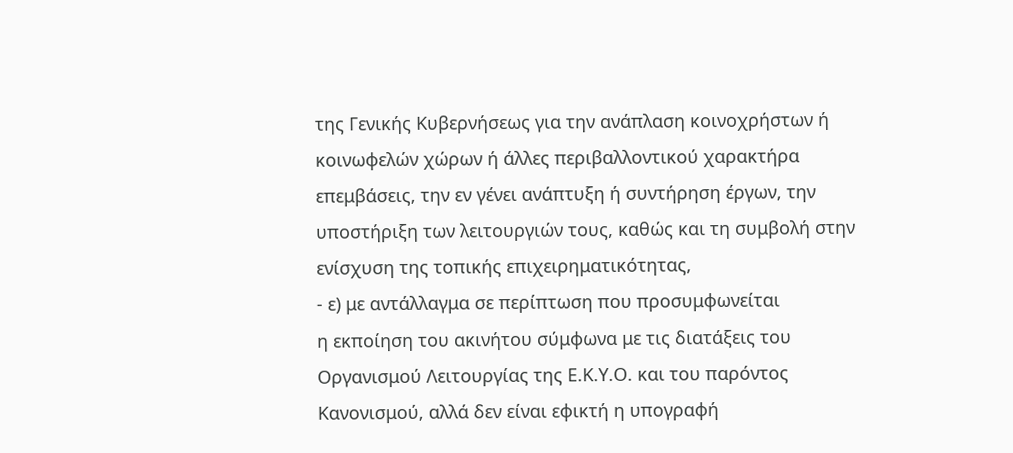της Γενικής Κυβερνήσεως για την ανάπλαση κοινοχρήστων ή κοινωφελών χώρων ή άλλες περιβαλλοντικού χαρακτήρα επεμβάσεις, την εν γένει ανάπτυξη ή συντήρηση έργων, την υποστήριξη των λειτουργιών τους, καθώς και τη συμβολή στην ενίσχυση της τοπικής επιχειρηματικότητας,
- ε) με αντάλλαγμα σε περίπτωση που προσυμφωνείται
η εκποίηση του ακινήτου σύμφωνα με τις διατάξεις του Οργανισμού Λειτουργίας της Ε.Κ.Υ.Ο. και του παρόντος Κανονισμού, αλλά δεν είναι εφικτή η υπογραφή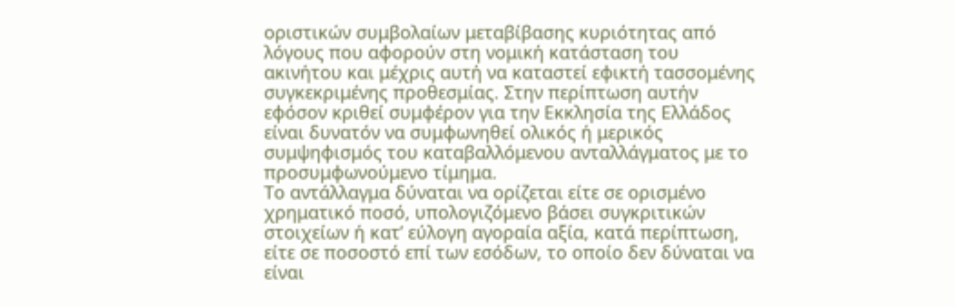οριστικών συμβολαίων μεταβίβασης κυριότητας από λόγους που αφορούν στη νομική κατάσταση του ακινήτου και μέχρις αυτή να καταστεί εφικτή τασσομένης συγκεκριμένης προθεσμίας. Στην περίπτωση αυτήν εφόσον κριθεί συμφέρον για την Εκκλησία της Ελλάδος είναι δυνατόν να συμφωνηθεί ολικός ή μερικός συμψηφισμός του καταβαλλόμενου ανταλλάγματος με το προσυμφωνούμενο τίμημα.
Το αντάλλαγμα δύναται να ορίζεται είτε σε ορισμένο χρηματικό ποσό, υπολογιζόμενο βάσει συγκριτικών στοιχείων ή κατ’ εύλογη αγοραία αξία, κατά περίπτωση, είτε σε ποσοστό επί των εσόδων, το οποίο δεν δύναται να είναι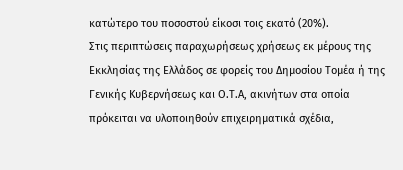κατώτερο του ποσοστού είκοσι τοις εκατό (20%).
Στις περιπτώσεις παραχωρήσεως χρήσεως εκ μέρους της Εκκλησίας της Ελλάδος σε φορείς του Δημοσίου Τομέα ή της Γενικής Κυβερνήσεως και Ο.Τ.Α, ακινήτων στα οποία πρόκειται να υλοποιηθούν επιχειρηματικά σχέδια,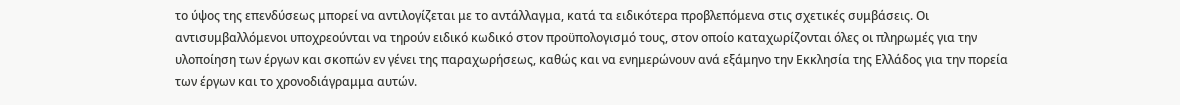το ύψος της επενδύσεως μπορεί να αντιλογίζεται με το αντάλλαγμα, κατά τα ειδικότερα προβλεπόμενα στις σχετικές συμβάσεις. Οι αντισυμβαλλόμενοι υποχρεούνται να τηρούν ειδικό κωδικό στον προϋπολογισμό τους, στον οποίο καταχωρίζονται όλες οι πληρωμές για την υλοποίηση των έργων και σκοπών εν γένει της παραχωρήσεως, καθώς και να ενημερώνουν ανά εξάμηνο την Εκκλησία της Ελλάδος για την πορεία των έργων και το χρονοδιάγραμμα αυτών.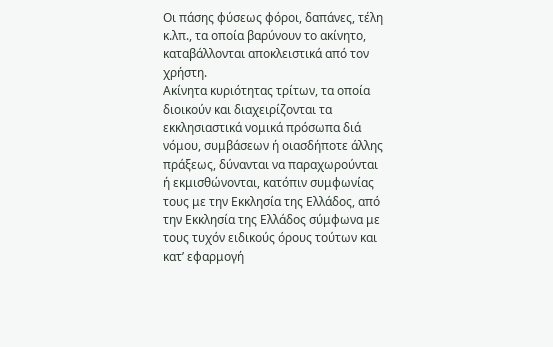Οι πάσης φύσεως φόροι, δαπάνες, τέλη κ.λπ., τα οποία βαρύνουν το ακίνητο, καταβάλλονται αποκλειστικά από τον χρήστη.
Ακίνητα κυριότητας τρίτων, τα οποία διοικούν και διαχειρίζονται τα εκκλησιαστικά νομικά πρόσωπα διά νόμου, συμβάσεων ή οιασδήποτε άλλης πράξεως, δύνανται να παραχωρούνται ή εκμισθώνονται, κατόπιν συμφωνίας τους με την Εκκλησία της Ελλάδος, από την Εκκλησία της Ελλάδος σύμφωνα με τους τυχόν ειδικούς όρους τούτων και κατ’ εφαρμογή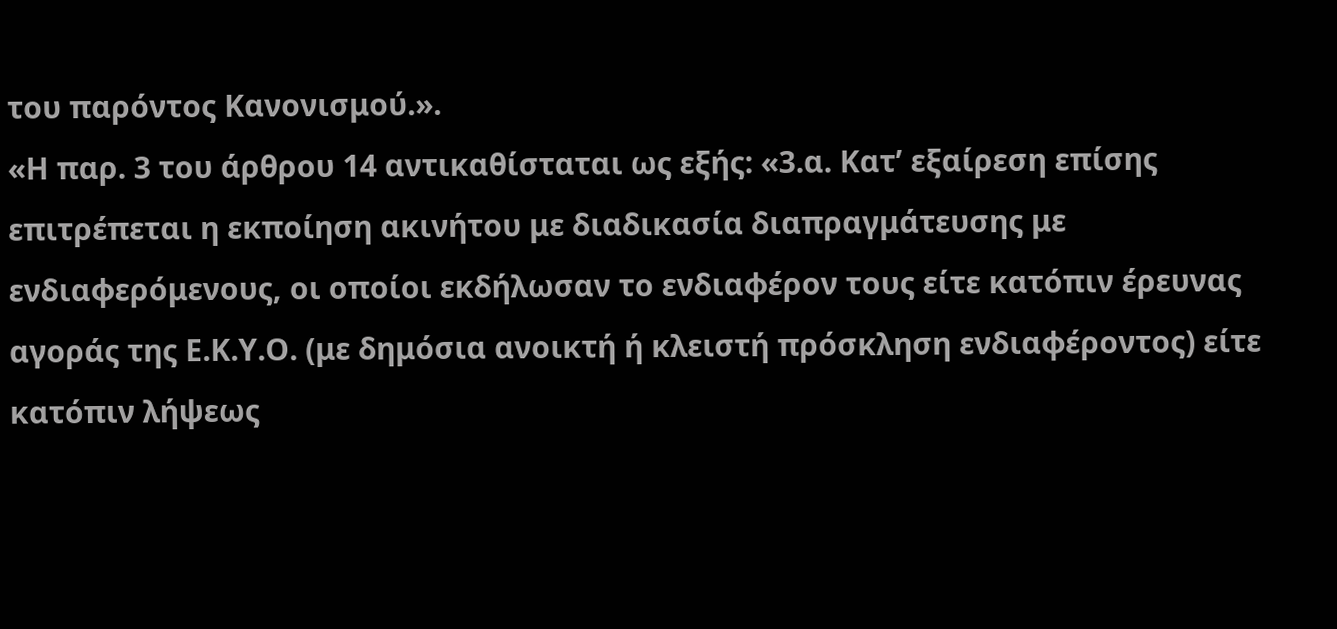του παρόντος Κανονισμού.».
«Η παρ. 3 του άρθρου 14 αντικαθίσταται ως εξής: «3.α. Κατ’ εξαίρεση επίσης επιτρέπεται η εκποίηση ακινήτου με διαδικασία διαπραγμάτευσης με ενδιαφερόμενους, οι οποίοι εκδήλωσαν το ενδιαφέρον τους είτε κατόπιν έρευνας αγοράς της Ε.Κ.Υ.Ο. (με δημόσια ανοικτή ή κλειστή πρόσκληση ενδιαφέροντος) είτε κατόπιν λήψεως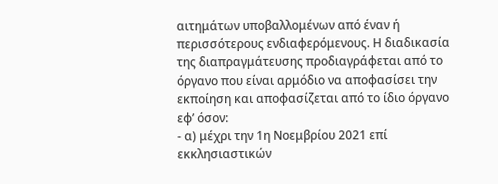αιτημάτων υποβαλλομένων από έναν ή περισσότερους ενδιαφερόμενους. Η διαδικασία της διαπραγμάτευσης προδιαγράφεται από το όργανο που είναι αρμόδιο να αποφασίσει την εκποίηση και αποφασίζεται από το ίδιο όργανο εφ’ όσον:
- α) μέχρι την 1η Νοεμβρίου 2021 επί εκκλησιαστικών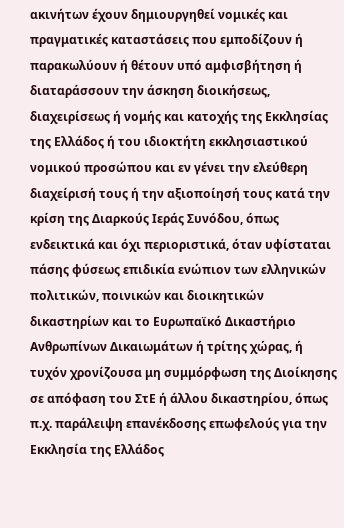ακινήτων έχουν δημιουργηθεί νομικές και πραγματικές καταστάσεις που εμποδίζουν ή παρακωλύουν ή θέτουν υπό αμφισβήτηση ή διαταράσσουν την άσκηση διοικήσεως, διαχειρίσεως ή νομής και κατοχής της Εκκλησίας της Ελλάδος ή του ιδιοκτήτη εκκλησιαστικού νομικού προσώπου και εν γένει την ελεύθερη διαχείρισή τους ή την αξιοποίησή τους κατά την κρίση της Διαρκούς Ιεράς Συνόδου, όπως ενδεικτικά και όχι περιοριστικά, όταν υφίσταται πάσης φύσεως επιδικία ενώπιον των ελληνικών πολιτικών, ποινικών και διοικητικών δικαστηρίων και το Ευρωπαϊκό Δικαστήριο Ανθρωπίνων Δικαιωμάτων ή τρίτης χώρας, ή τυχόν χρονίζουσα μη συμμόρφωση της Διοίκησης σε απόφαση του ΣτΕ ή άλλου δικαστηρίου, όπως π.χ. παράλειψη επανέκδοσης επωφελούς για την Εκκλησία της Ελλάδος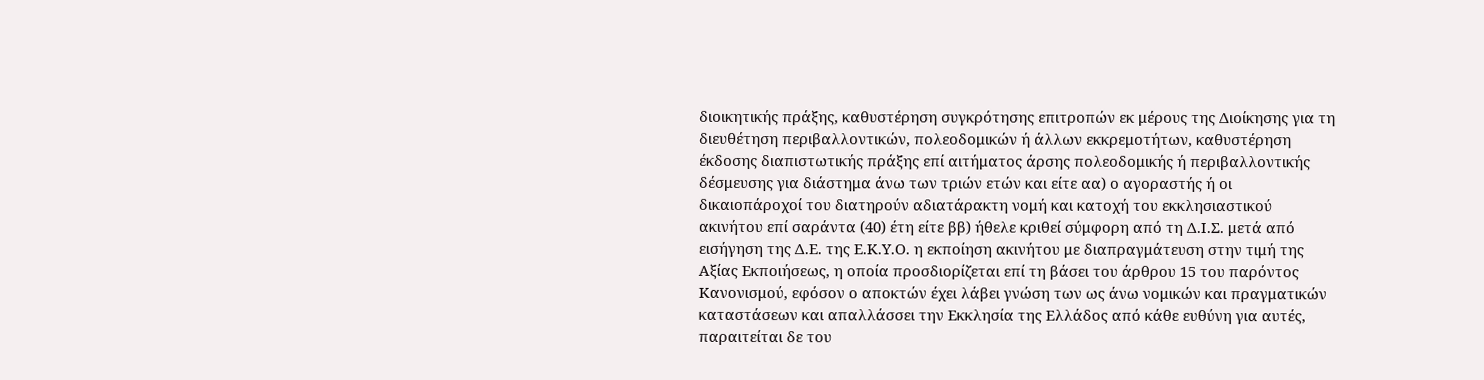διοικητικής πράξης, καθυστέρηση συγκρότησης επιτροπών εκ μέρους της Διοίκησης για τη διευθέτηση περιβαλλοντικών, πολεοδομικών ή άλλων εκκρεμοτήτων, καθυστέρηση έκδοσης διαπιστωτικής πράξης επί αιτήματος άρσης πολεοδομικής ή περιβαλλοντικής δέσμευσης για διάστημα άνω των τριών ετών και είτε αα) ο αγοραστής ή οι δικαιοπάροχοί του διατηρούν αδιατάρακτη νομή και κατοχή του εκκλησιαστικού ακινήτου επί σαράντα (40) έτη είτε ββ) ήθελε κριθεί σύμφορη από τη Δ.Ι.Σ. μετά από εισήγηση της Δ.Ε. της Ε.Κ.Υ.Ο. η εκποίηση ακινήτου με διαπραγμάτευση στην τιμή της Αξίας Εκποιήσεως, η οποία προσδιορίζεται επί τη βάσει του άρθρου 15 του παρόντος Κανονισμού, εφόσον ο αποκτών έχει λάβει γνώση των ως άνω νομικών και πραγματικών καταστάσεων και απαλλάσσει την Εκκλησία της Ελλάδος από κάθε ευθύνη για αυτές, παραιτείται δε του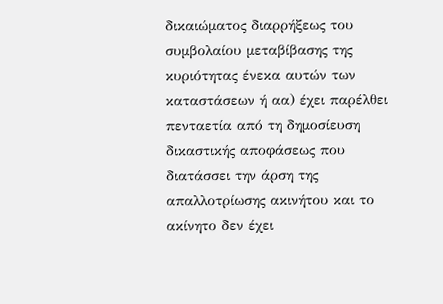δικαιώματος διαρρήξεως του συμβολαίου μεταβίβασης της κυριότητας ένεκα αυτών των καταστάσεων ή αα) έχει παρέλθει πενταετία από τη δημοσίευση δικαστικής αποφάσεως που διατάσσει την άρση της απαλλοτρίωσης ακινήτου και το ακίνητο δεν έχει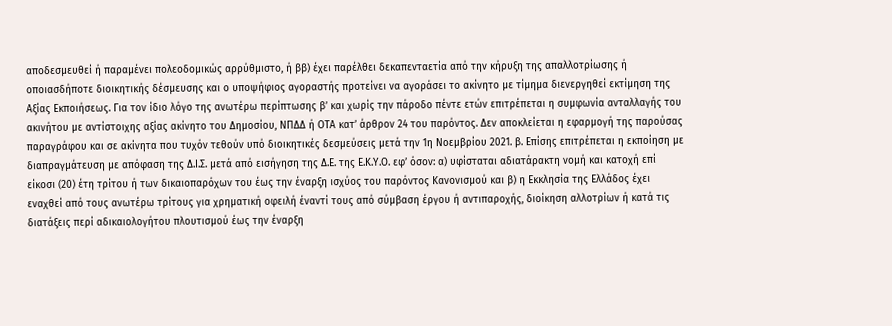αποδεσμευθεί ή παραμένει πολεοδομικώς αρρύθμιστο, ή ββ) έχει παρέλθει δεκαπενταετία από την κήρυξη της απαλλοτρίωσης ή οποιασδήποτε διοικητικής δέσμευσης και ο υποψήφιος αγοραστής προτείνει να αγοράσει το ακίνητο με τίμημα διενεργηθεί εκτίμηση της Αξίας Εκποιήσεως. Για τον ίδιο λόγο της ανωτέρω περίπτωσης β’ και χωρίς την πάροδο πέντε ετών επιτρέπεται η συμφωνία ανταλλαγής του ακινήτου με αντίστοιχης αξίας ακίνητο του Δημοσίου, ΝΠΔΔ ή ΟΤΑ κατ’ άρθρον 24 του παρόντος. Δεν αποκλείεται η εφαρμογή της παρούσας παραγράφου και σε ακίνητα που τυχόν τεθούν υπό διοικητικές δεσμεύσεις μετά την 1η Νοεμβρίου 2021. β. Επίσης επιτρέπεται η εκποίηση με διαπραγμάτευση με απόφαση της Δ.Ι.Σ. μετά από εισήγηση της Δ.Ε. της Ε.Κ.Υ.Ο. εφ’ όσον: α) υφίσταται αδιατάρακτη νομή και κατοχή επί είκοσι (20) έτη τρίτου ή των δικαιοπαρόχων του έως την έναρξη ισχύος του παρόντος Κανονισμού και β) η Εκκλησία της Ελλάδος έχει εναχθεί από τους ανωτέρω τρίτους για χρηματική οφειλή έναντί τους από σύμβαση έργου ή αντιπαροχής, διοίκηση αλλοτρίων ή κατά τις διατάξεις περί αδικαιολογήτου πλουτισμού έως την έναρξη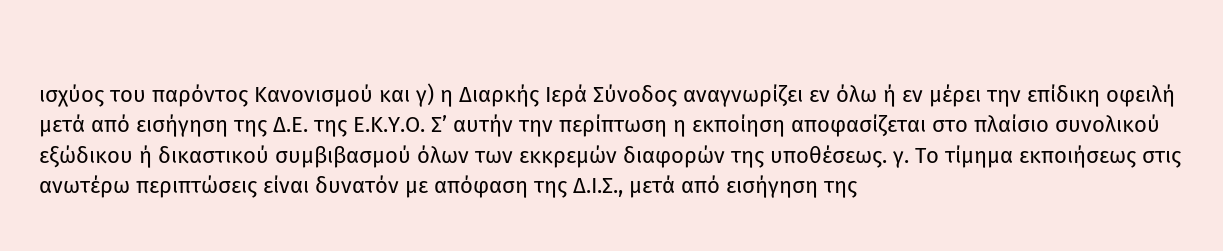ισχύος του παρόντος Κανονισμού και γ) η Διαρκής Ιερά Σύνοδος αναγνωρίζει εν όλω ή εν μέρει την επίδικη οφειλή μετά από εισήγηση της Δ.Ε. της Ε.Κ.Υ.Ο. Σ’ αυτήν την περίπτωση η εκποίηση αποφασίζεται στο πλαίσιο συνολικού εξώδικου ή δικαστικού συμβιβασμού όλων των εκκρεμών διαφορών της υποθέσεως. γ. Το τίμημα εκποιήσεως στις ανωτέρω περιπτώσεις είναι δυνατόν με απόφαση της Δ.Ι.Σ., μετά από εισήγηση της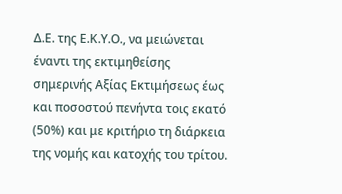Δ.Ε. της Ε.Κ.Υ.Ο., να μειώνεται έναντι της εκτιμηθείσης σημερινής Αξίας Εκτιμήσεως έως και ποσοστού πενήντα τοις εκατό (50%) και με κριτήριο τη διάρκεια της νομής και κατοχής του τρίτου.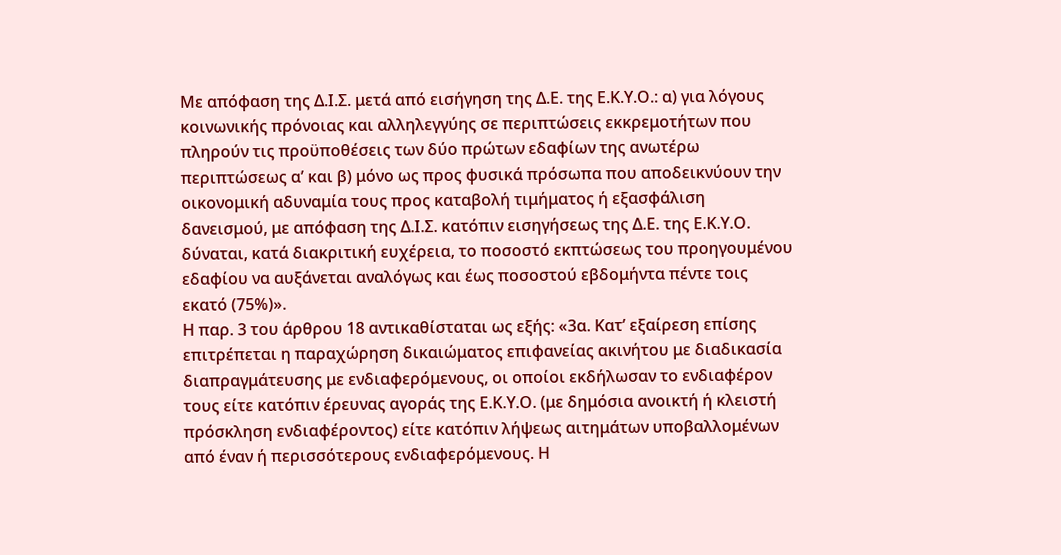Με απόφαση της Δ.Ι.Σ. μετά από εισήγηση της Δ.Ε. της Ε.Κ.Υ.Ο.: α) για λόγους κοινωνικής πρόνοιας και αλληλεγγύης σε περιπτώσεις εκκρεμοτήτων που πληρούν τις προϋποθέσεις των δύο πρώτων εδαφίων της ανωτέρω περιπτώσεως α’ και β) μόνο ως προς φυσικά πρόσωπα που αποδεικνύουν την οικονομική αδυναμία τους προς καταβολή τιμήματος ή εξασφάλιση δανεισμού, με απόφαση της Δ.Ι.Σ. κατόπιν εισηγήσεως της Δ.Ε. της Ε.Κ.Υ.Ο. δύναται, κατά διακριτική ευχέρεια, το ποσοστό εκπτώσεως του προηγουμένου εδαφίου να αυξάνεται αναλόγως και έως ποσοστού εβδομήντα πέντε τοις εκατό (75%)».
Η παρ. 3 του άρθρου 18 αντικαθίσταται ως εξής: «3α. Κατ’ εξαίρεση επίσης επιτρέπεται η παραχώρηση δικαιώματος επιφανείας ακινήτου με διαδικασία διαπραγμάτευσης με ενδιαφερόμενους, οι οποίοι εκδήλωσαν το ενδιαφέρον τους είτε κατόπιν έρευνας αγοράς της Ε.Κ.Υ.Ο. (με δημόσια ανοικτή ή κλειστή πρόσκληση ενδιαφέροντος) είτε κατόπιν λήψεως αιτημάτων υποβαλλομένων από έναν ή περισσότερους ενδιαφερόμενους. Η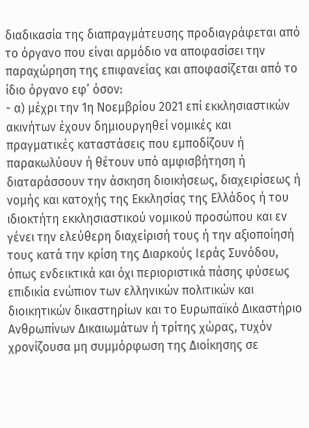διαδικασία της διαπραγμάτευσης προδιαγράφεται από το όργανο που είναι αρμόδιο να αποφασίσει την παραχώρηση της επιφανείας και αποφασίζεται από το ίδιο όργανο εφ’ όσον:
- α) μέχρι την 1η Νοεμβρίου 2021 επί εκκλησιαστικών
ακινήτων έχουν δημιουργηθεί νομικές και πραγματικές καταστάσεις που εμποδίζουν ή παρακωλύουν ή θέτουν υπό αμφισβήτηση ή διαταράσσουν την άσκηση διοικήσεως, διαχειρίσεως ή νομής και κατοχής της Εκκλησίας της Ελλάδος ή του ιδιοκτήτη εκκλησιαστικού νομικού προσώπου και εν γένει την ελεύθερη διαχείρισή τους ή την αξιοποίησή τους κατά την κρίση της Διαρκούς Ιεράς Συνόδου, όπως ενδεικτικά και όχι περιοριστικά πάσης φύσεως επιδικία ενώπιον των ελληνικών πολιτικών και διοικητικών δικαστηρίων και το Ευρωπαϊκό Δικαστήριο Ανθρωπίνων Δικαιωμάτων ή τρίτης χώρας, τυχόν χρονίζουσα μη συμμόρφωση της Διοίκησης σε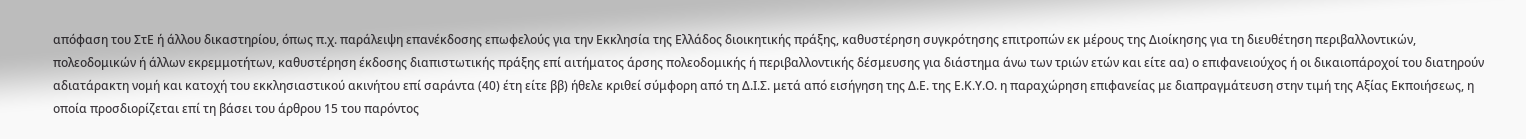απόφαση του ΣτΕ ή άλλου δικαστηρίου, όπως π.χ. παράλειψη επανέκδοσης επωφελούς για την Εκκλησία της Ελλάδος διοικητικής πράξης, καθυστέρηση συγκρότησης επιτροπών εκ μέρους της Διοίκησης για τη διευθέτηση περιβαλλοντικών, πολεοδομικών ή άλλων εκρεμμοτήτων, καθυστέρηση έκδοσης διαπιστωτικής πράξης επί αιτήματος άρσης πολεοδομικής ή περιβαλλοντικής δέσμευσης για διάστημα άνω των τριών ετών και είτε αα) ο επιφανειούχος ή οι δικαιοπάροχοί του διατηρούν αδιατάρακτη νομή και κατοχή του εκκλησιαστικού ακινήτου επί σαράντα (40) έτη είτε ββ) ήθελε κριθεί σύμφορη από τη Δ.Ι.Σ. μετά από εισήγηση της Δ.Ε. της Ε.Κ.Υ.Ο. η παραχώρηση επιφανείας με διαπραγμάτευση στην τιμή της Αξίας Εκποιήσεως, η οποία προσδιορίζεται επί τη βάσει του άρθρου 15 του παρόντος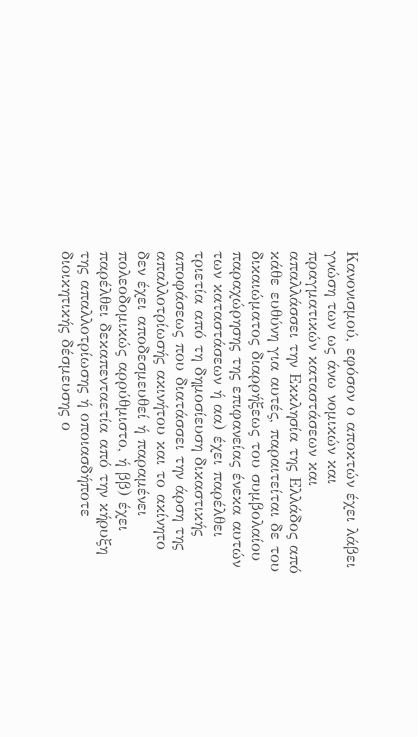Κανονισμού, εφόσον ο αποκτών έχει λάβει γνώση των ως άνω νομικών και πραγματικών καταστάσεων και απαλλάσσει την Εκκλησία της Ελλάδος από κάθε ευθύνη για αυτές, παραιτείται δε του δικαιώματος διαρρήξεως του συμβολαίου παραχώρησης της επιφανείας ένεκα αυτών των καταστάσεων ή αα) έχει παρέλθει τριετία από τη δημοσίευση δικαστικής αποφάσεως που διατάσσει την άρση της απαλλοτρίωσής ακινήτου και το ακίνητο δεν έχει αποδεσμευθεί ή παραμένει πολεοδομικώς αρρύθμιστο, ή ββ) έχει παρέλθει δεκαπενταετία από την κήρυξη της απαλλοτρίωσης ή οποιασδήποτε διοικητικής δέσμευσης ο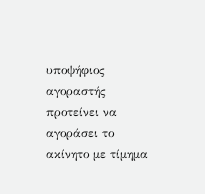υποψήφιος αγοραστής προτείνει να αγοράσει το ακίνητο με τίμημα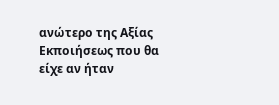ανώτερο της Αξίας Εκποιήσεως που θα είχε αν ήταν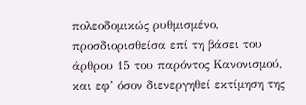πολεοδομικώς ρυθμισμένο, προσδιορισθείσα επί τη βάσει του άρθρου 15 του παρόντος Κανονισμού, και εφ’ όσον διενεργηθεί εκτίμηση της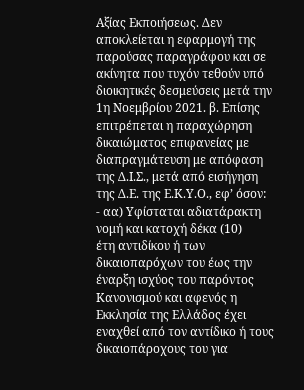Αξίας Εκποιήσεως. Δεν αποκλείεται η εφαρμογή της παρούσας παραγράφου και σε ακίνητα που τυχόν τεθούν υπό διοικητικές δεσμεύσεις μετά την 1η Νοεμβρίου 2021. β. Επίσης επιτρέπεται η παραχώρηση δικαιώματος επιφανείας με διαπραγμάτευση με απόφαση της Δ.Ι.Σ., μετά από εισήγηση της Δ.Ε. της Ε.Κ.Υ.Ο., εφ’ όσον:
- αα) Υφίσταται αδιατάρακτη νομή και κατοχή δέκα (10)
έτη αντιδίκου ή των δικαιοπαρόχων του έως την έναρξη ισχύος του παρόντος Κανονισμού και αφενός η Εκκλησία της Ελλάδος έχει εναχθεί από τον αντίδικο ή τους δικαιοπάροχους του για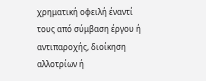χρηματική οφειλή έναντί τους από σύμβαση έργου ή αντιπαροχής, διοίκηση αλλοτρίων ή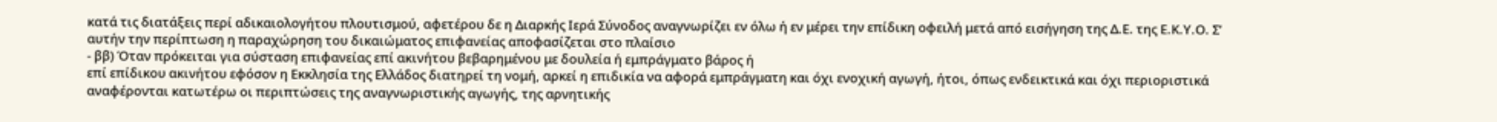κατά τις διατάξεις περί αδικαιολογήτου πλουτισμού, αφετέρου δε η Διαρκής Ιερά Σύνοδος αναγνωρίζει εν όλω ή εν μέρει την επίδικη οφειλή μετά από εισήγηση της Δ.Ε. της Ε.Κ.Υ.Ο. Σ’ αυτήν την περίπτωση η παραχώρηση του δικαιώματος επιφανείας αποφασίζεται στο πλαίσιο
- ββ) Όταν πρόκειται για σύσταση επιφανείας επί ακινήτου βεβαρημένου με δουλεία ή εμπράγματο βάρος ή
επί επίδικου ακινήτου εφόσον η Εκκλησία της Ελλάδος διατηρεί τη νομή, αρκεί η επιδικία να αφορά εμπράγματη και όχι ενοχική αγωγή, ήτοι, όπως ενδεικτικά και όχι περιοριστικά αναφέρονται κατωτέρω οι περιπτώσεις της αναγνωριστικής αγωγής, της αρνητικής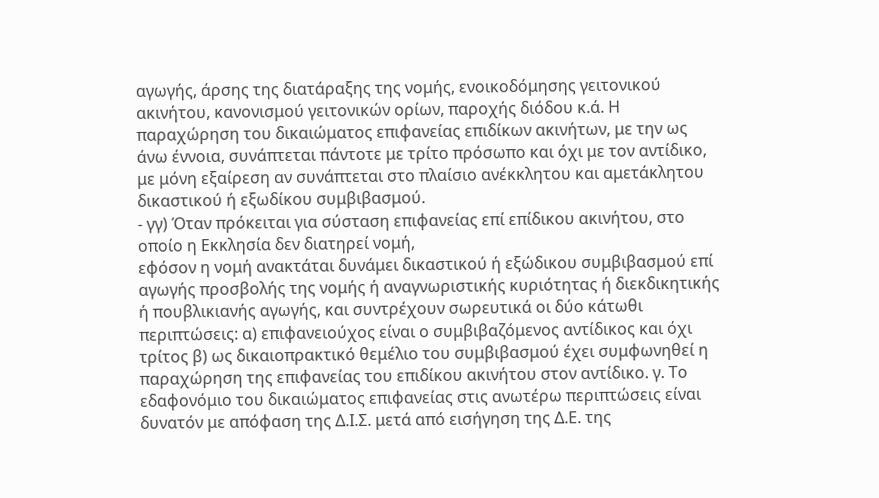αγωγής, άρσης της διατάραξης της νομής, ενοικοδόμησης γειτονικού ακινήτου, κανονισμού γειτονικών ορίων, παροχής διόδου κ.ά. Η παραχώρηση του δικαιώματος επιφανείας επιδίκων ακινήτων, με την ως άνω έννοια, συνάπτεται πάντοτε με τρίτο πρόσωπο και όχι με τον αντίδικο, με μόνη εξαίρεση αν συνάπτεται στο πλαίσιο ανέκκλητου και αμετάκλητου δικαστικού ή εξωδίκου συμβιβασμού.
- γγ) Όταν πρόκειται για σύσταση επιφανείας επί επίδικου ακινήτου, στο οποίο η Εκκλησία δεν διατηρεί νομή,
εφόσον η νομή ανακτάται δυνάμει δικαστικού ή εξώδικου συμβιβασμού επί αγωγής προσβολής της νομής ή αναγνωριστικής κυριότητας ή διεκδικητικής ή πουβλικιανής αγωγής, και συντρέχουν σωρευτικά οι δύο κάτωθι περιπτώσεις: α) επιφανειούχος είναι ο συμβιβαζόμενος αντίδικος και όχι τρίτος β) ως δικαιοπρακτικό θεμέλιο του συμβιβασμού έχει συμφωνηθεί η παραχώρηση της επιφανείας του επιδίκου ακινήτου στον αντίδικο. γ. Το εδαφονόμιο του δικαιώματος επιφανείας στις ανωτέρω περιπτώσεις είναι δυνατόν με απόφαση της Δ.Ι.Σ. μετά από εισήγηση της Δ.Ε. της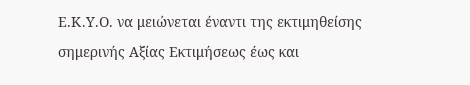Ε.Κ.Υ.Ο. να μειώνεται έναντι της εκτιμηθείσης σημερινής Αξίας Εκτιμήσεως έως και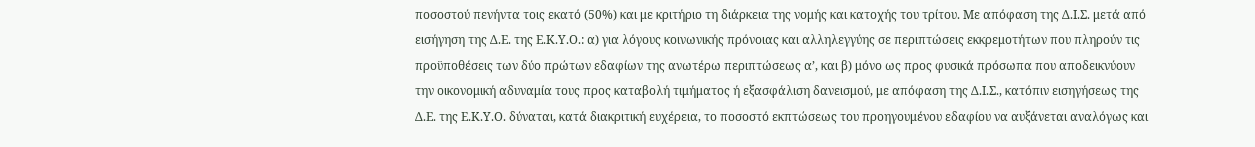ποσοστού πενήντα τοις εκατό (50%) και με κριτήριο τη διάρκεια της νομής και κατοχής του τρίτου. Με απόφαση της Δ.Ι.Σ. μετά από εισήγηση της Δ.Ε. της Ε.Κ.Υ.Ο.: α) για λόγους κοινωνικής πρόνοιας και αλληλεγγύης σε περιπτώσεις εκκρεμοτήτων που πληρούν τις προϋποθέσεις των δύο πρώτων εδαφίων της ανωτέρω περιπτώσεως α’, και β) μόνο ως προς φυσικά πρόσωπα που αποδεικνύουν την οικονομική αδυναμία τους προς καταβολή τιμήματος ή εξασφάλιση δανεισμού, με απόφαση της Δ.Ι.Σ., κατόπιν εισηγήσεως της Δ.Ε. της Ε.Κ.Υ.Ο. δύναται, κατά διακριτική ευχέρεια, το ποσοστό εκπτώσεως του προηγουμένου εδαφίου να αυξάνεται αναλόγως και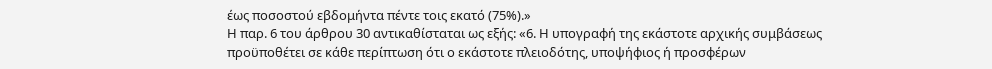έως ποσοστού εβδομήντα πέντε τοις εκατό (75%).»
Η παρ. 6 του άρθρου 30 αντικαθίσταται ως εξής: «6. Η υπογραφή της εκάστοτε αρχικής συμβάσεως προϋποθέτει σε κάθε περίπτωση ότι ο εκάστοτε πλειοδότης, υποψήφιος ή προσφέρων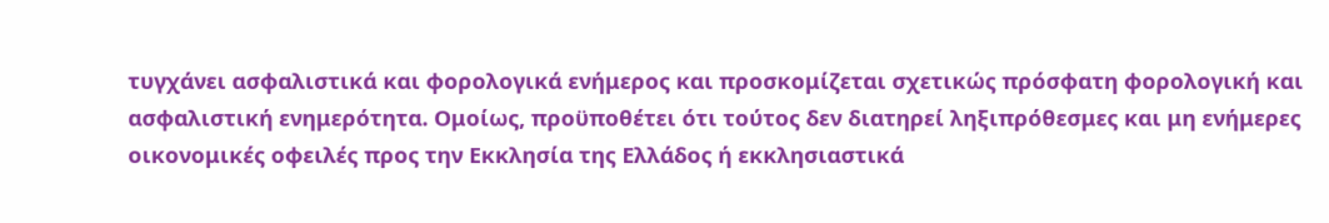τυγχάνει ασφαλιστικά και φορολογικά ενήμερος και προσκομίζεται σχετικώς πρόσφατη φορολογική και ασφαλιστική ενημερότητα. Ομοίως, προϋποθέτει ότι τούτος δεν διατηρεί ληξιπρόθεσμες και μη ενήμερες οικονομικές οφειλές προς την Εκκλησία της Ελλάδος ή εκκλησιαστικά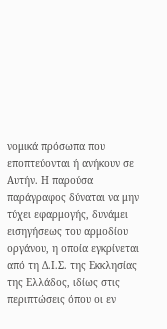νομικά πρόσωπα που εποπτεύονται ή ανήκουν σε Αυτήν. Η παρούσα παράγραφος δύναται να μην τύχει εφαρμογής, δυνάμει εισηγήσεως του αρμοδίου οργάνου, η οποία εγκρίνεται από τη Δ.Ι.Σ. της Εκκλησίας της Ελλάδος, ιδίως στις περιπτώσεις όπου οι εν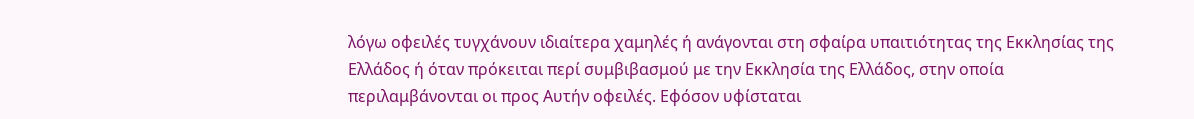λόγω οφειλές τυγχάνουν ιδιαίτερα χαμηλές ή ανάγονται στη σφαίρα υπαιτιότητας της Εκκλησίας της Ελλάδος ή όταν πρόκειται περί συμβιβασμού με την Εκκλησία της Ελλάδος, στην οποία περιλαμβάνονται οι προς Αυτήν οφειλές. Εφόσον υφίσταται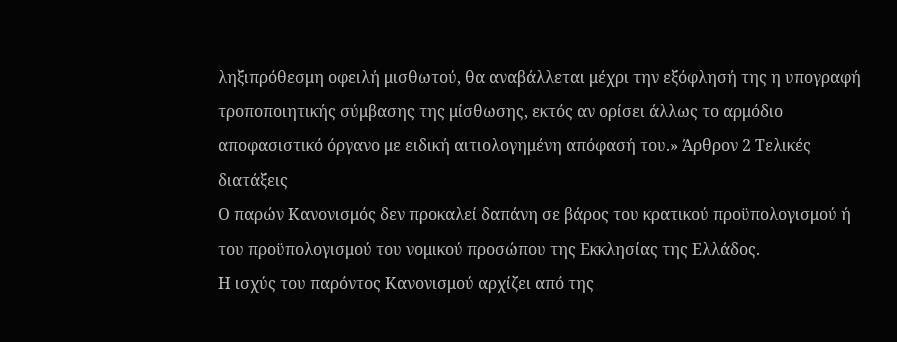ληξιπρόθεσμη οφειλή μισθωτού, θα αναβάλλεται μέχρι την εξόφλησή της η υπογραφή τροποποιητικής σύμβασης της μίσθωσης, εκτός αν ορίσει άλλως το αρμόδιο αποφασιστικό όργανο με ειδική αιτιολογημένη απόφασή του.» Άρθρον 2 Τελικές διατάξεις
Ο παρών Κανονισμός δεν προκαλεί δαπάνη σε βάρος του κρατικού προϋπολογισμού ή του προϋπολογισμού του νομικού προσώπου της Εκκλησίας της Ελλάδος.
Η ισχύς του παρόντος Κανονισμού αρχίζει από της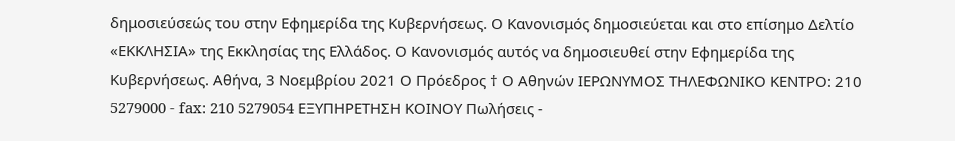δημοσιεύσεώς του στην Εφημερίδα της Κυβερνήσεως. Ο Κανονισμός δημοσιεύεται και στο επίσημο Δελτίο «ΕΚΚΛΗΣΙΑ» της Εκκλησίας της Ελλάδος. Ο Κανονισμός αυτός να δημοσιευθεί στην Εφημερίδα της Κυβερνήσεως. Αθήνα, 3 Νοεμβρίου 2021 Ο Πρόεδρος † Ο Αθηνών ΙΕΡΩΝΥΜΟΣ ΤΗΛΕΦΩΝΙΚΟ ΚΕΝΤΡΟ: 210 5279000 - fax: 210 5279054 ΕΞΥΠΗΡΕΤΗΣΗ ΚΟΙΝΟΥ Πωλήσεις -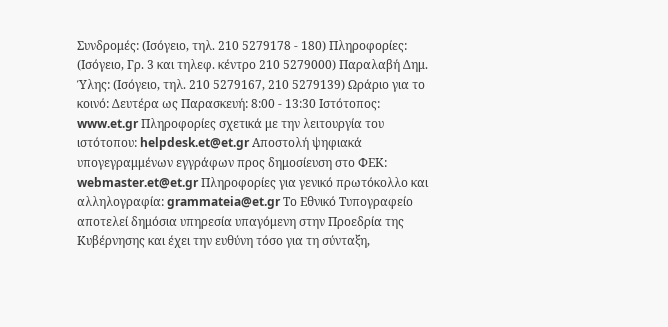Συνδρομές: (Ισόγειο, τηλ. 210 5279178 - 180) Πληροφορίες: (Ισόγειο, Γρ. 3 και τηλεφ. κέντρο 210 5279000) Παραλαβή Δημ. Ύλης: (Ισόγειο, τηλ. 210 5279167, 210 5279139) Ωράριο για το κοινό: Δευτέρα ως Παρασκευή: 8:00 - 13:30 Ιστότοπος: www.et.gr Πληροφορίες σχετικά με την λειτουργία του ιστότοπου: helpdesk.et@et.gr Αποστολή ψηφιακά υπογεγραμμένων εγγράφων προς δημοσίευση στο ΦΕΚ: webmaster.et@et.gr Πληροφορίες για γενικό πρωτόκολλο και αλληλογραφία: grammateia@et.gr Το Εθνικό Τυπογραφείο αποτελεί δημόσια υπηρεσία υπαγόμενη στην Προεδρία της Κυβέρνησης και έχει την ευθύνη τόσο για τη σύνταξη,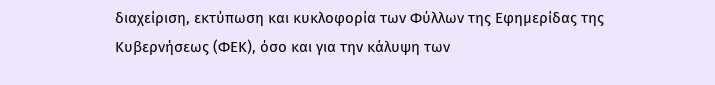διαχείριση, εκτύπωση και κυκλοφορία των Φύλλων της Εφημερίδας της Κυβερνήσεως (ΦΕΚ), όσο και για την κάλυψη των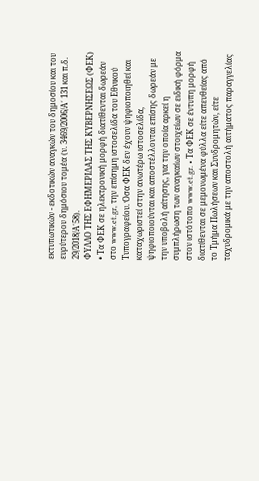εκτυπωτικών - εκδοτικών αναγκών του δημοσίου και του ευρύτερου δημόσιου τομέα (ν. 3469/2006/Α΄ 131 και π.δ. 29/2018/Α΄58).
ΦΥΛΛΟ ΤΗΣ ΕΦΗΜΕΡΙΔΑΣ ΤΗΣ ΚΥΒΕΡΝΗΣΕΩΣ (ΦΕΚ) • Τα ΦΕΚ σε ηλεκτρονική μορφή διατίθενται δωρεάν στο www.et.gr, την επίσημη ιστοσελίδα του Εθνικού Τυπογραφείου. Όσα ΦΕΚ δεν έχουν ψηφιοποιηθεί και καταχωριστεί στην ανωτέρω ιστοσελίδα, ψηφιοποιούνται και αποστέλλονται επίσης δωρεάν με την υποβολή αίτησης, για την οποία αρκεί η συμπλήρωση των αναγκαίων στοιχείων σε ειδική φόρμα στον ιστότοπο www.et.gr. • Τα ΦΕΚ σε έντυπη μορφή διατίθενται σε μεμονωμένα φύλλα είτε απευθείας από το Τμήμα Πωλήσεων και Συνδρομητών, είτε ταχυδρομικά με την αποστολή αιτήματος παραγγελίας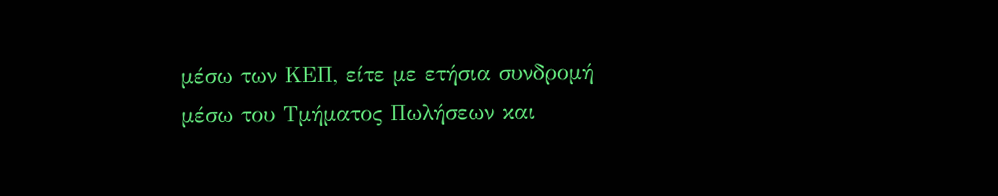μέσω των ΚΕΠ, είτε με ετήσια συνδρομή μέσω του Τμήματος Πωλήσεων και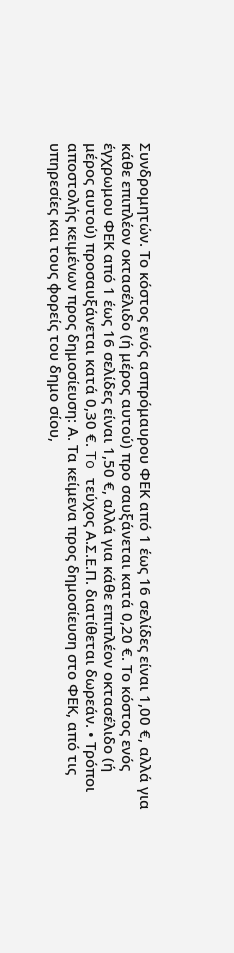Συνδρομητών. Tο κόστος ενός ασπρόμαυρου ΦΕΚ από 1 έως 16 σελίδες είναι 1,00 €, αλλά για κάθε επιπλέον οκτασέλιδο (ή μέρος αυτού) προ σαυξάνεται κατά 0,20 €. Το κόστος ενός έγχρωμου ΦΕΚ από 1 έως 16 σελίδες είναι 1,50 €, αλλά για κάθε επιπλέον οκτασέλιδο (ή μέρος αυτού) προσαυξάνεται κατά 0,30 €. To τεύχος Α.Σ.Ε.Π. διατίθεται δωρεάν. • Τρόποι αποστολής κειμένων προς δημοσίευση: Α. Τα κείμενα προς δημοσίευση στο ΦΕΚ, από τις υπηρεσίες και τους φορείς του δημο σίου,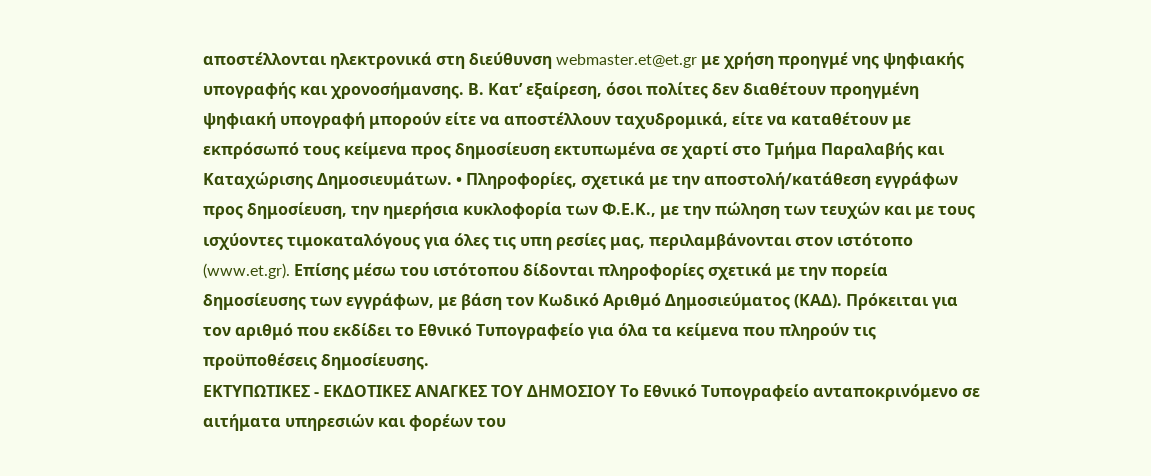αποστέλλονται ηλεκτρονικά στη διεύθυνση webmaster.et@et.gr με χρήση προηγμέ νης ψηφιακής υπογραφής και χρονοσήμανσης. Β. Κατ’ εξαίρεση, όσοι πολίτες δεν διαθέτουν προηγμένη ψηφιακή υπογραφή μπορούν είτε να αποστέλλουν ταχυδρομικά, είτε να καταθέτουν με εκπρόσωπό τους κείμενα προς δημοσίευση εκτυπωμένα σε χαρτί στο Τμήμα Παραλαβής και Καταχώρισης Δημοσιευμάτων. • Πληροφορίες, σχετικά με την αποστολή/κατάθεση εγγράφων προς δημοσίευση, την ημερήσια κυκλοφορία των Φ.Ε.Κ., με την πώληση των τευχών και με τους ισχύοντες τιμοκαταλόγους για όλες τις υπη ρεσίες μας, περιλαμβάνονται στoν ιστότοπο (www.et.gr). Επίσης μέσω του ιστότοπου δίδονται πληροφορίες σχετικά με την πορεία δημοσίευσης των εγγράφων, με βάση τον Κωδικό Αριθμό Δημοσιεύματος (ΚΑΔ). Πρόκειται για τον αριθμό που εκδίδει το Εθνικό Τυπογραφείο για όλα τα κείμενα που πληρούν τις προϋποθέσεις δημοσίευσης.
ΕΚΤΥΠΩΤΙΚΕΣ - ΕΚΔΟΤΙΚΕΣ ΑΝΑΓΚΕΣ ΤΟΥ ΔΗΜΟΣΙΟΥ Το Εθνικό Τυπογραφείο ανταποκρινόμενο σε αιτήματα υπηρεσιών και φορέων του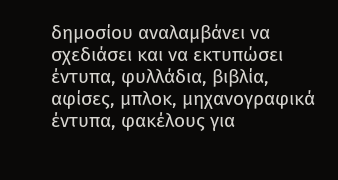δημοσίου αναλαμβάνει να σχεδιάσει και να εκτυπώσει έντυπα, φυλλάδια, βιβλία, αφίσες, μπλοκ, μηχανογραφικά έντυπα, φακέλους για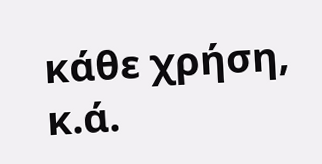κάθε χρήση, κ.ά.